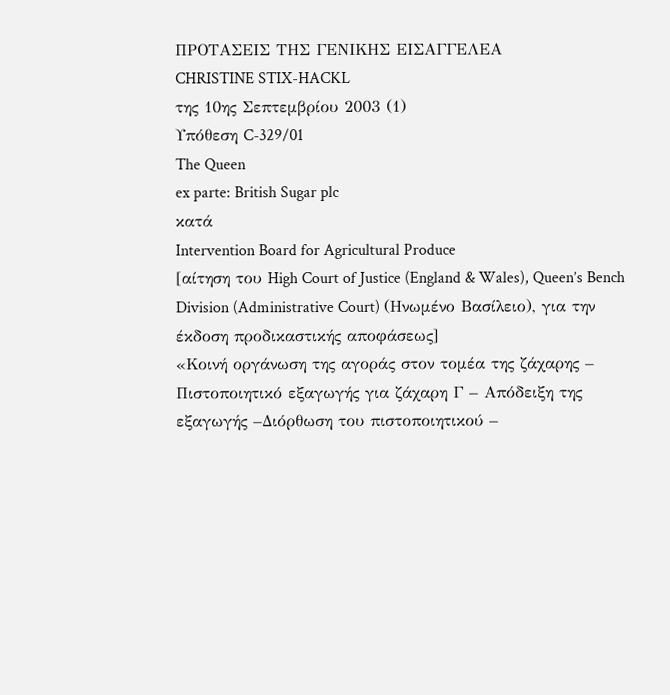ΠΡΟΤΑΣΕΙΣ ΤΗΣ ΓΕΝΙΚΗΣ ΕΙΣΑΓΓΕΛΕΑ
CHRISTINE STIX-HACKL
της 10ης Σεπτεμβρίου 2003 (1)
Υπόθεση C-329/01
The Queen
ex parte: British Sugar plc
κατά
Intervention Board for Agricultural Produce
[αίτηση του High Court of Justice (England & Wales), Queen’s Bench Division (Administrative Court) (Ηνωμένο Βασίλειο), για την έκδοση προδικαστικής αποφάσεως]
«Κοινή οργάνωση της αγοράς στον τομέα της ζάχαρης – Πιστοποιητικό εξαγωγής για ζάχαρη Γ – Απόδειξη της εξαγωγής –Διόρθωση του πιστοποιητικού –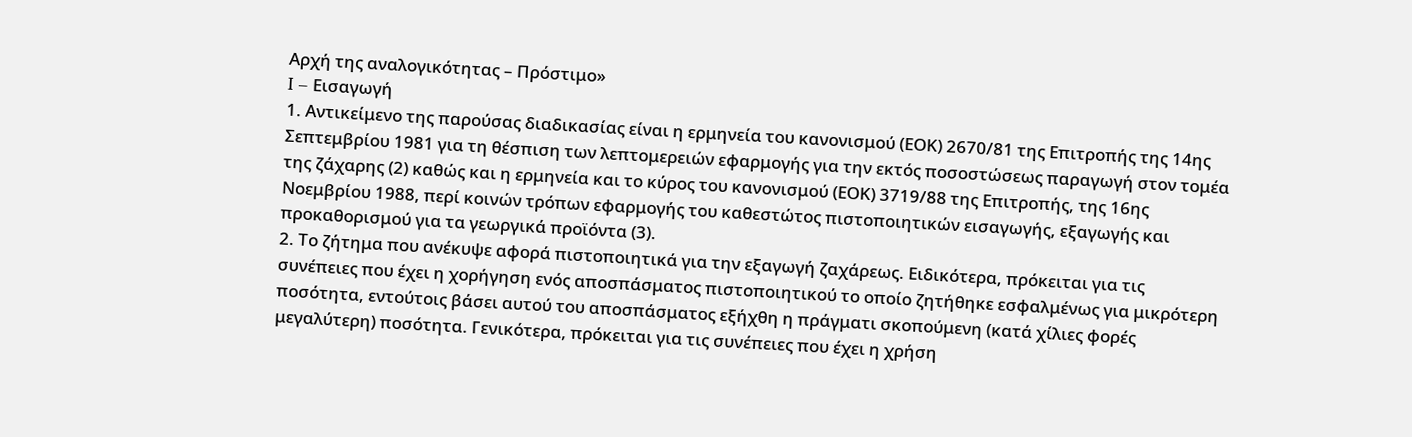Αρχή της αναλογικότητας – Πρόστιμο»
I – Εισαγωγή
1. Αντικείμενο της παρούσας διαδικασίας είναι η ερμηνεία του κανονισμού (ΕΟΚ) 2670/81 της Επιτροπής της 14ης Σεπτεμβρίου 1981 για τη θέσπιση των λεπτομερειών εφαρμογής για την εκτός ποσοστώσεως παραγωγή στον τομέα της ζάχαρης (2) καθώς και η ερμηνεία και το κύρος του κανονισμού (ΕΟΚ) 3719/88 της Επιτροπής, της 16ης Νοεμβρίου 1988, περί κοινών τρόπων εφαρμογής του καθεστώτος πιστοποιητικών εισαγωγής, εξαγωγής και προκαθορισμού για τα γεωργικά προϊόντα (3).
2. Το ζήτημα που ανέκυψε αφορά πιστοποιητικά για την εξαγωγή ζαχάρεως. Ειδικότερα, πρόκειται για τις συνέπειες που έχει η χορήγηση ενός αποσπάσματος πιστοποιητικού το οποίο ζητήθηκε εσφαλμένως για μικρότερη ποσότητα, εντούτοις βάσει αυτού του αποσπάσματος εξήχθη η πράγματι σκοπούμενη (κατά χίλιες φορές μεγαλύτερη) ποσότητα. Γενικότερα, πρόκειται για τις συνέπειες που έχει η χρήση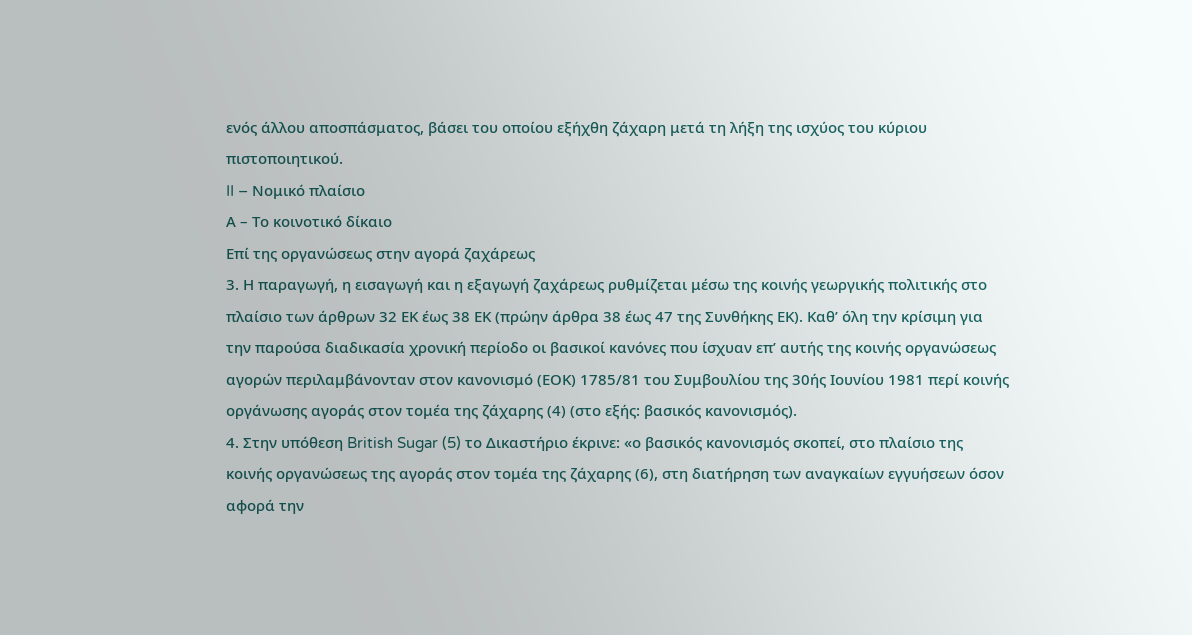ενός άλλου αποσπάσματος, βάσει του οποίου εξήχθη ζάχαρη μετά τη λήξη της ισχύος του κύριου πιστοποιητικού.
II – Νομικό πλαίσιο
Α – Το κοινοτικό δίκαιο
Επί της οργανώσεως στην αγορά ζαχάρεως
3. Η παραγωγή, η εισαγωγή και η εξαγωγή ζαχάρεως ρυθμίζεται μέσω της κοινής γεωργικής πολιτικής στο πλαίσιο των άρθρων 32 ΕΚ έως 38 ΕΚ (πρώην άρθρα 38 έως 47 της Συνθήκης ΕΚ). Καθ’ όλη την κρίσιμη για την παρούσα διαδικασία χρονική περίοδο οι βασικοί κανόνες που ίσχυαν επ’ αυτής της κοινής οργανώσεως αγορών περιλαμβάνονταν στον κανονισμό (ΕΟΚ) 1785/81 του Συμβουλίου της 30ής Ιουνίου 1981 περί κοινής οργάνωσης αγοράς στον τομέα της ζάχαρης (4) (στο εξής: βασικός κανονισμός).
4. Στην υπόθεση British Sugar (5) το Δικαστήριο έκρινε: «ο βασικός κανονισμός σκοπεί, στο πλαίσιο της κοινής οργανώσεως της αγοράς στον τομέα της ζάχαρης (6), στη διατήρηση των αναγκαίων εγγυήσεων όσον αφορά την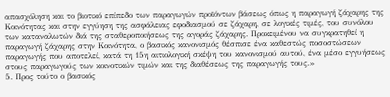απασχόληση και το βιοτικό επίπεδο των παραγωγών προϊόντων βάσεως όπως η παραγωγή ζάχαρης της Κοινότητας και στην εγγύηση της ασφάλειας εφοδιασμού σε ζάχαρη, σε λογικές τιμές, του συνόλου των καταναλωτών διά της σταθεροποιήσεως της αγοράς ζάχαρης. Προκειμένου να συγκρατηθεί η παραγωγή ζάχαρης στην Κοινότητα, ο βασικός κανονισμός θέσπισε ένα καθεστώς ποσοστώσεων παραγωγής που αποτελεί, κατά τη 15η αιτιολογική σκέψη του κανονισμού αυτού, ένα μέσο εγγυήσεως στους παραγωγούς των κοινοτικών τιμών και της διαθέσεως της παραγωγής τους.»
5. Προς τούτο ο βασικός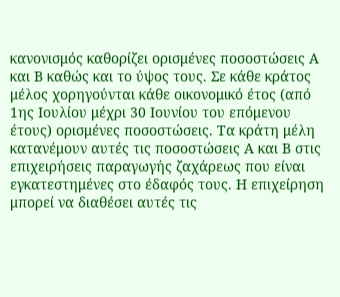κανονισμός καθορίζει ορισμένες ποσοστώσεις Α και Β καθώς και το ύψος τους. Σε κάθε κράτος μέλος χορηγούνται κάθε οικονομικό έτος (από 1ης Ιουλίου μέχρι 30 Ιουνίου του επόμενου έτους) ορισμένες ποσοστώσεις. Τα κράτη μέλη κατανέμουν αυτές τις ποσοστώσεις Α και Β στις επιχειρήσεις παραγωγής ζαχάρεως που είναι εγκατεστημένες στο έδαφός τους. Η επιχείρηση μπορεί να διαθέσει αυτές τις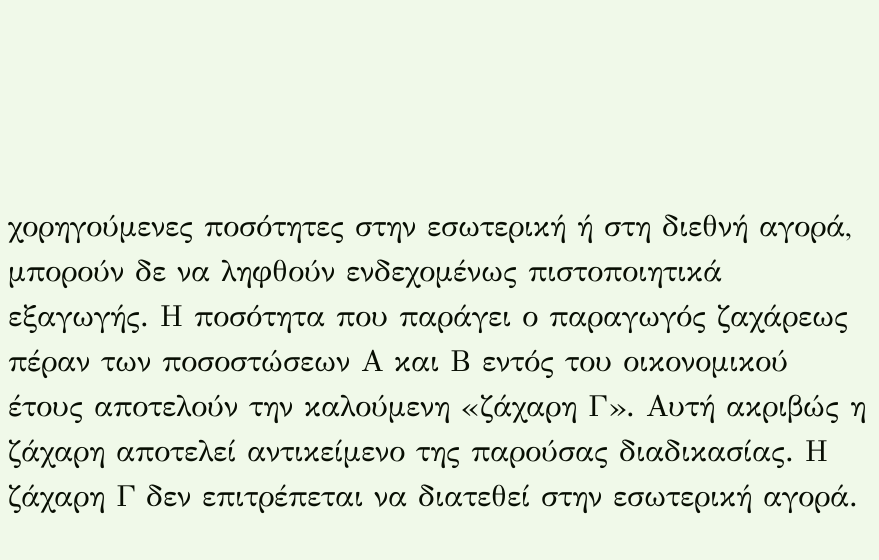χορηγούμενες ποσότητες στην εσωτερική ή στη διεθνή αγορά, μπορούν δε να ληφθούν ενδεχομένως πιστοποιητικά εξαγωγής. Η ποσότητα που παράγει ο παραγωγός ζαχάρεως πέραν των ποσοστώσεων Α και Β εντός του οικονομικού έτους αποτελούν την καλούμενη «ζάχαρη Γ». Αυτή ακριβώς η ζάχαρη αποτελεί αντικείμενο της παρούσας διαδικασίας. Η ζάχαρη Γ δεν επιτρέπεται να διατεθεί στην εσωτερική αγορά.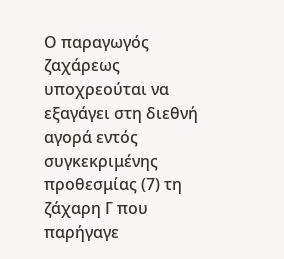Ο παραγωγός ζαχάρεως υποχρεούται να εξαγάγει στη διεθνή αγορά εντός συγκεκριμένης προθεσμίας (7) τη ζάχαρη Γ που παρήγαγε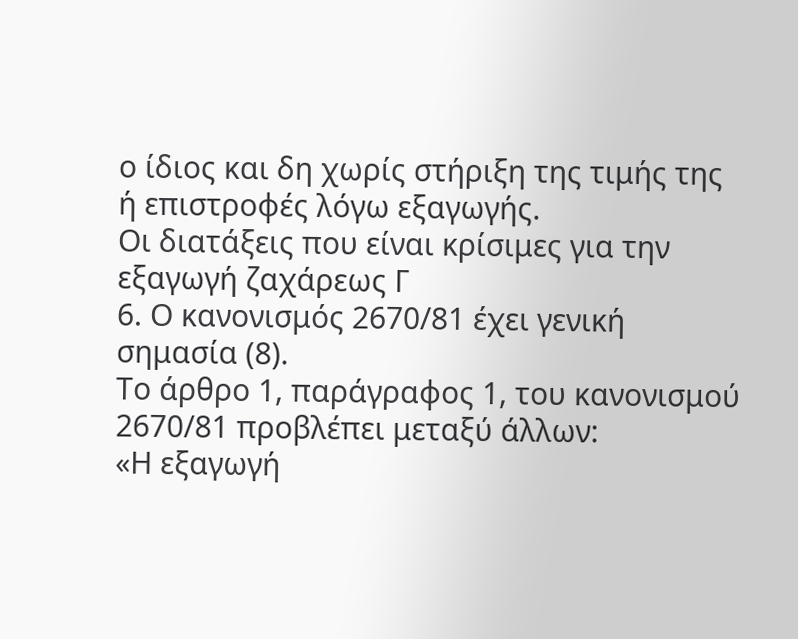ο ίδιος και δη χωρίς στήριξη της τιμής της ή επιστροφές λόγω εξαγωγής.
Οι διατάξεις που είναι κρίσιμες για την εξαγωγή ζαχάρεως Γ
6. Ο κανονισμός 2670/81 έχει γενική σημασία (8).
Το άρθρο 1, παράγραφος 1, του κανονισμού 2670/81 προβλέπει μεταξύ άλλων:
«Η εξαγωγή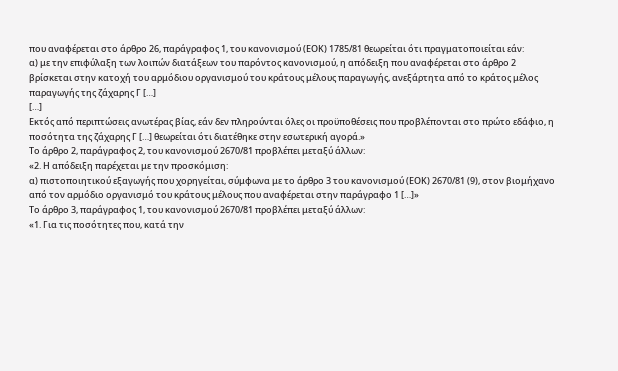που αναφέρεται στο άρθρο 26, παράγραφος 1, του κανονισμού (ΕΟΚ) 1785/81 θεωρείται ότι πραγματοποιείται εάν:
α) με την επιφύλαξη των λοιπών διατάξεων του παρόντος κανονισμού, η απόδειξη που αναφέρεται στο άρθρο 2 βρίσκεται στην κατοχή του αρμόδιου οργανισμού του κράτους μέλους παραγωγής, ανεξάρτητα από το κράτος μέλος παραγωγής της ζάχαρης Γ […]
[…]
Εκτός από περιπτώσεις ανωτέρας βίας, εάν δεν πληρούνται όλες οι προϋποθέσεις που προβλέπονται στο πρώτο εδάφιο, η ποσότητα της ζάχαρης Γ […] θεωρείται ότι διατέθηκε στην εσωτερική αγορά.»
Το άρθρο 2, παράγραφος 2, του κανονισμού 2670/81 προβλέπει μεταξύ άλλων:
«2. Η απόδειξη παρέχεται με την προσκόμιση:
α) πιστοποιητικού εξαγωγής που χορηγείται, σύμφωνα με το άρθρο 3 του κανονισμού (ΕΟΚ) 2670/81 (9), στον βιομήχανο από τον αρμόδιο οργανισμό του κράτους μέλους που αναφέρεται στην παράγραφο 1 […]»
Το άρθρο 3, παράγραφος 1, του κανονισμού 2670/81 προβλέπει μεταξύ άλλων:
«1. Για τις ποσότητες που, κατά την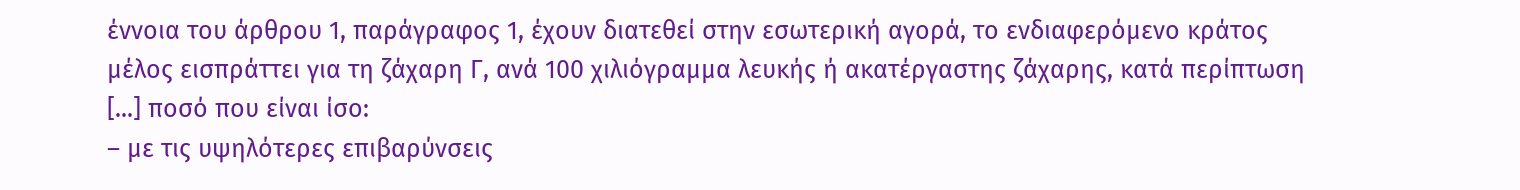έννοια του άρθρου 1, παράγραφος 1, έχουν διατεθεί στην εσωτερική αγορά, το ενδιαφερόμενο κράτος μέλος εισπράττει για τη ζάχαρη Γ, ανά 100 χιλιόγραμμα λευκής ή ακατέργαστης ζάχαρης, κατά περίπτωση [...] ποσό που είναι ίσο:
– με τις υψηλότερες επιβαρύνσεις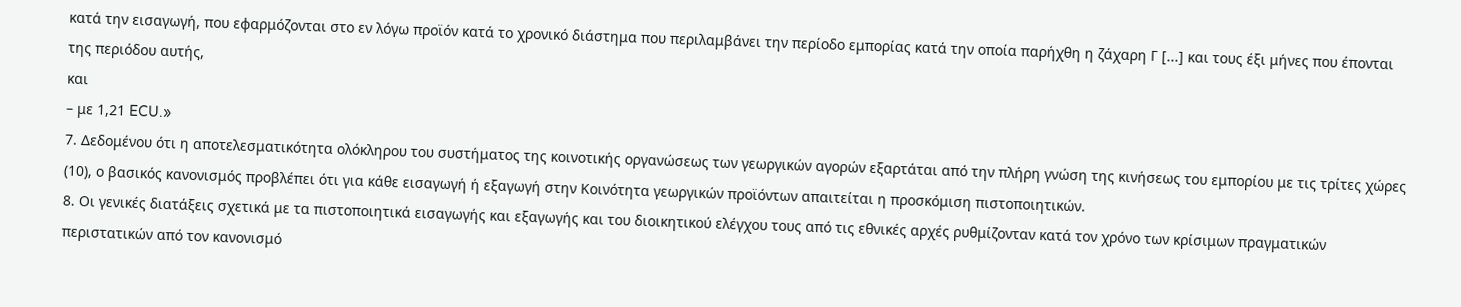κατά την εισαγωγή, που εφαρμόζονται στο εν λόγω προϊόν κατά το χρονικό διάστημα που περιλαμβάνει την περίοδο εμπορίας κατά την οποία παρήχθη η ζάχαρη Γ [...] και τους έξι μήνες που έπονται της περιόδου αυτής,
και
– με 1,21 ECU.»
7. Δεδομένου ότι η αποτελεσματικότητα ολόκληρου του συστήματος της κοινοτικής οργανώσεως των γεωργικών αγορών εξαρτάται από την πλήρη γνώση της κινήσεως του εμπορίου με τις τρίτες χώρες (10), ο βασικός κανονισμός προβλέπει ότι για κάθε εισαγωγή ή εξαγωγή στην Κοινότητα γεωργικών προϊόντων απαιτείται η προσκόμιση πιστοποιητικών.
8. Οι γενικές διατάξεις σχετικά με τα πιστοποιητικά εισαγωγής και εξαγωγής και του διοικητικού ελέγχου τους από τις εθνικές αρχές ρυθμίζονταν κατά τον χρόνο των κρίσιμων πραγματικών περιστατικών από τον κανονισμό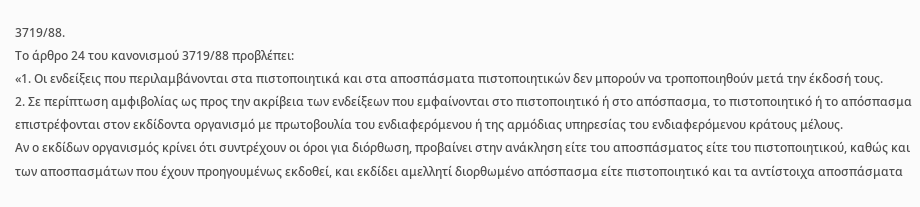3719/88.
Το άρθρο 24 του κανονισμού 3719/88 προβλέπει:
«1. Οι ενδείξεις που περιλαμβάνονται στα πιστοποιητικά και στα αποσπάσματα πιστοποιητικών δεν μπορούν να τροποποιηθούν μετά την έκδοσή τους.
2. Σε περίπτωση αμφιβολίας ως προς την ακρίβεια των ενδείξεων που εμφαίνονται στο πιστοποιητικό ή στο απόσπασμα, το πιστοποιητικό ή το απόσπασμα επιστρέφονται στον εκδίδοντα οργανισμό με πρωτοβουλία του ενδιαφερόμενου ή της αρμόδιας υπηρεσίας του ενδιαφερόμενου κράτους μέλους.
Αν ο εκδίδων οργανισμός κρίνει ότι συντρέχουν οι όροι για διόρθωση, προβαίνει στην ανάκληση είτε του αποσπάσματος είτε του πιστοποιητικού, καθώς και των αποσπασμάτων που έχουν προηγουμένως εκδοθεί, και εκδίδει αμελλητί διορθωμένο απόσπασμα είτε πιστοποιητικό και τα αντίστοιχα αποσπάσματα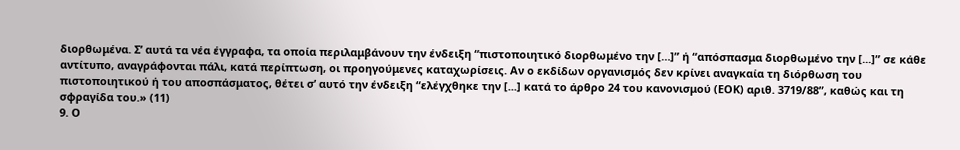διορθωμένα. Σ’ αυτά τα νέα έγγραφα, τα οποία περιλαμβάνουν την ένδειξη “πιστοποιητικό διορθωμένο την […]” ή “απόσπασμα διορθωμένο την [...]” σε κάθε αντίτυπο, αναγράφονται πάλι, κατά περίπτωση, οι προηγούμενες καταχωρίσεις. Αν ο εκδίδων οργανισμός δεν κρίνει αναγκαία τη διόρθωση του πιστοποιητικού ή του αποσπάσματος, θέτει σ’ αυτό την ένδειξη “ελέγχθηκε την [...] κατά το άρθρο 24 του κανονισμού (ΕΟΚ) αριθ. 3719/88”, καθώς και τη σφραγίδα του.» (11)
9. Ο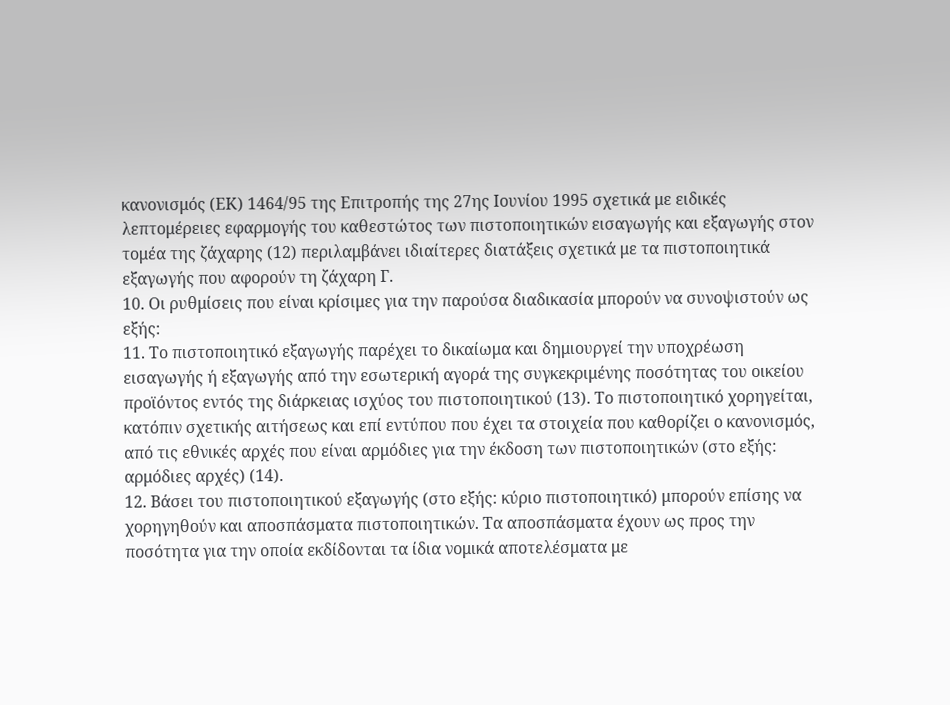κανονισμός (ΕΚ) 1464/95 της Επιτροπής της 27ης Ιουνίου 1995 σχετικά με ειδικές λεπτομέρειες εφαρμογής του καθεστώτος των πιστοποιητικών εισαγωγής και εξαγωγής στον τομέα της ζάχαρης (12) περιλαμβάνει ιδιαίτερες διατάξεις σχετικά με τα πιστοποιητικά εξαγωγής που αφορούν τη ζάχαρη Γ.
10. Οι ρυθμίσεις που είναι κρίσιμες για την παρούσα διαδικασία μπορούν να συνοψιστούν ως εξής:
11. Το πιστοποιητικό εξαγωγής παρέχει το δικαίωμα και δημιουργεί την υποχρέωση εισαγωγής ή εξαγωγής από την εσωτερική αγορά της συγκεκριμένης ποσότητας του οικείου προϊόντος εντός της διάρκειας ισχύος του πιστοποιητικού (13). Το πιστοποιητικό χορηγείται, κατόπιν σχετικής αιτήσεως και επί εντύπου που έχει τα στοιχεία που καθορίζει ο κανονισμός, από τις εθνικές αρχές που είναι αρμόδιες για την έκδοση των πιστοποιητικών (στο εξής: αρμόδιες αρχές) (14).
12. Βάσει του πιστοποιητικού εξαγωγής (στο εξής: κύριο πιστοποιητικό) μπορούν επίσης να χορηγηθούν και αποσπάσματα πιστοποιητικών. Τα αποσπάσματα έχουν ως προς την ποσότητα για την οποία εκδίδονται τα ίδια νομικά αποτελέσματα με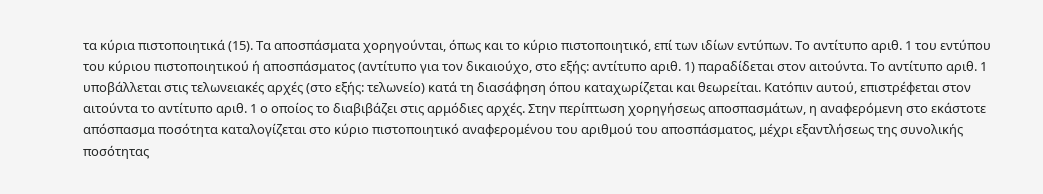τα κύρια πιστοποιητικά (15). Τα αποσπάσματα χορηγούνται, όπως και το κύριο πιστοποιητικό, επί των ιδίων εντύπων. Το αντίτυπο αριθ. 1 του εντύπου του κύριου πιστοποιητικού ή αποσπάσματος (αντίτυπο για τον δικαιούχο, στο εξής: αντίτυπο αριθ. 1) παραδίδεται στον αιτούντα. Το αντίτυπο αριθ. 1 υποβάλλεται στις τελωνειακές αρχές (στο εξής: τελωνείο) κατά τη διασάφηση όπου καταχωρίζεται και θεωρείται. Κατόπιν αυτού, επιστρέφεται στον αιτούντα το αντίτυπο αριθ. 1 ο οποίος το διαβιβάζει στις αρμόδιες αρχές. Στην περίπτωση χορηγήσεως αποσπασμάτων, η αναφερόμενη στο εκάστοτε απόσπασμα ποσότητα καταλογίζεται στο κύριο πιστοποιητικό αναφερομένου του αριθμού του αποσπάσματος, μέχρι εξαντλήσεως της συνολικής ποσότητας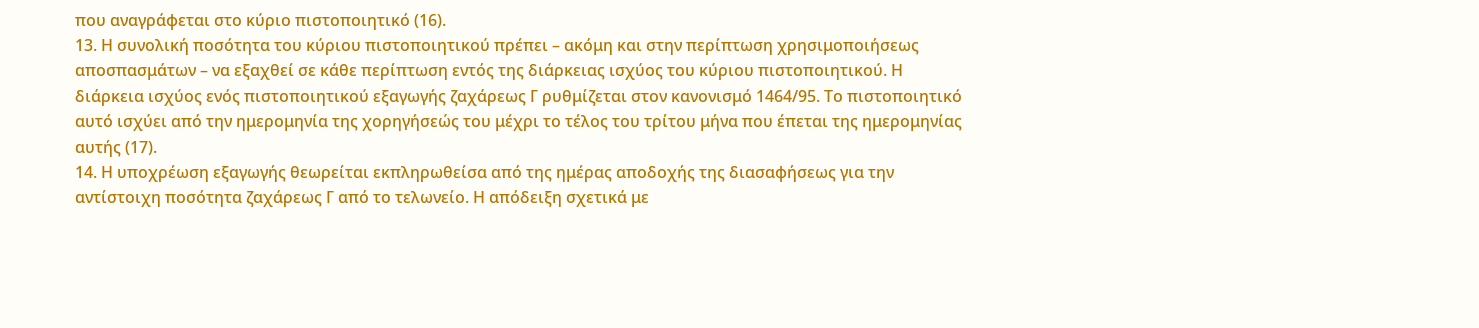που αναγράφεται στο κύριο πιστοποιητικό (16).
13. Η συνολική ποσότητα του κύριου πιστοποιητικού πρέπει – ακόμη και στην περίπτωση χρησιμοποιήσεως αποσπασμάτων – να εξαχθεί σε κάθε περίπτωση εντός της διάρκειας ισχύος του κύριου πιστοποιητικού. Η διάρκεια ισχύος ενός πιστοποιητικού εξαγωγής ζαχάρεως Γ ρυθμίζεται στον κανονισμό 1464/95. Το πιστοποιητικό αυτό ισχύει από την ημερομηνία της χορηγήσεώς του μέχρι το τέλος του τρίτου μήνα που έπεται της ημερομηνίας αυτής (17).
14. Η υποχρέωση εξαγωγής θεωρείται εκπληρωθείσα από της ημέρας αποδοχής της διασαφήσεως για την αντίστοιχη ποσότητα ζαχάρεως Γ από το τελωνείο. Η απόδειξη σχετικά με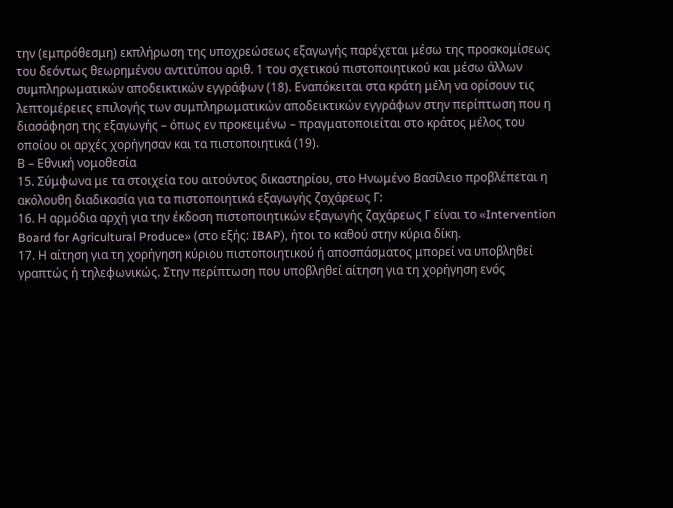την (εμπρόθεσμη) εκπλήρωση της υποχρεώσεως εξαγωγής παρέχεται μέσω της προσκομίσεως του δεόντως θεωρημένου αντιτύπου αριθ. 1 του σχετικού πιστοποιητικού και μέσω άλλων συμπληρωματικών αποδεικτικών εγγράφων (18). Εναπόκειται στα κράτη μέλη να ορίσουν τις λεπτομέρειες επιλογής των συμπληρωματικών αποδεικτικών εγγράφων στην περίπτωση που η διασάφηση της εξαγωγής – όπως εν προκειμένω – πραγματοποιείται στο κράτος μέλος του οποίου οι αρχές χορήγησαν και τα πιστοποιητικά (19).
Β – Εθνική νομοθεσία
15. Σύμφωνα με τα στοιχεία του αιτούντος δικαστηρίου, στο Ηνωμένο Βασίλειο προβλέπεται η ακόλουθη διαδικασία για τα πιστοποιητικά εξαγωγής ζαχάρεως Γ:
16. Η αρμόδια αρχή για την έκδοση πιστοποιητικών εξαγωγής ζαχάρεως Γ είναι το «Intervention Board for Agricultural Produce» (στο εξής: IBAP), ήτοι το καθού στην κύρια δίκη.
17. Η αίτηση για τη χορήγηση κύριου πιστοποιητικού ή αποσπάσματος μπορεί να υποβληθεί γραπτώς ή τηλεφωνικώς. Στην περίπτωση που υποβληθεί αίτηση για τη χορήγηση ενός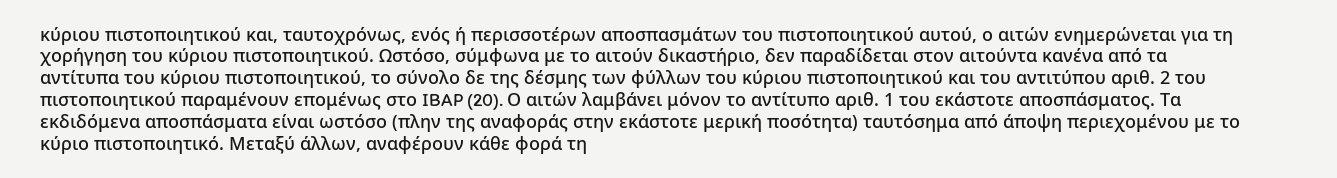κύριου πιστοποιητικού και, ταυτοχρόνως, ενός ή περισσοτέρων αποσπασμάτων του πιστοποιητικού αυτού, ο αιτών ενημερώνεται για τη χορήγηση του κύριου πιστοποιητικού. Ωστόσο, σύμφωνα με το αιτούν δικαστήριο, δεν παραδίδεται στον αιτούντα κανένα από τα αντίτυπα του κύριου πιστοποιητικού, το σύνολο δε της δέσμης των φύλλων του κύριου πιστοποιητικού και του αντιτύπου αριθ. 2 του πιστοποιητικού παραμένουν επομένως στο IBAP (20). Ο αιτών λαμβάνει μόνον το αντίτυπο αριθ. 1 του εκάστοτε αποσπάσματος. Τα εκδιδόμενα αποσπάσματα είναι ωστόσο (πλην της αναφοράς στην εκάστοτε μερική ποσότητα) ταυτόσημα από άποψη περιεχομένου με το κύριο πιστοποιητικό. Μεταξύ άλλων, αναφέρουν κάθε φορά τη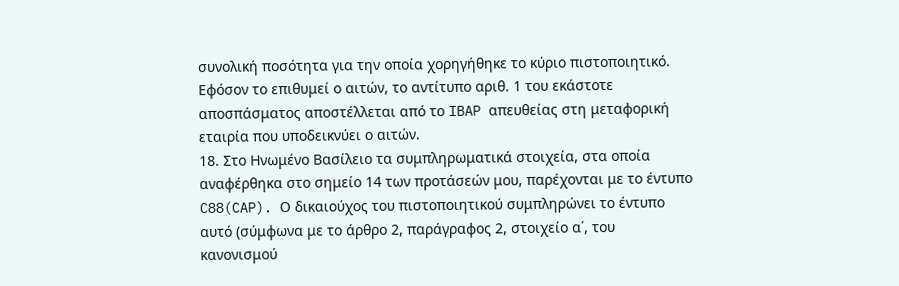συνολική ποσότητα για την οποία χορηγήθηκε το κύριο πιστοποιητικό. Εφόσον το επιθυμεί ο αιτών, το αντίτυπο αριθ. 1 του εκάστοτε αποσπάσματος αποστέλλεται από το IBAP απευθείας στη μεταφορική εταιρία που υποδεικνύει ο αιτών.
18. Στο Ηνωμένο Βασίλειο τα συμπληρωματικά στοιχεία, στα οποία αναφέρθηκα στο σημείο 14 των προτάσεών μου, παρέχονται με το έντυπο C88(CAP). Ο δικαιούχος του πιστοποιητικού συμπληρώνει το έντυπο αυτό (σύμφωνα με το άρθρο 2, παράγραφος 2, στοιχείο α΄, του κανονισμού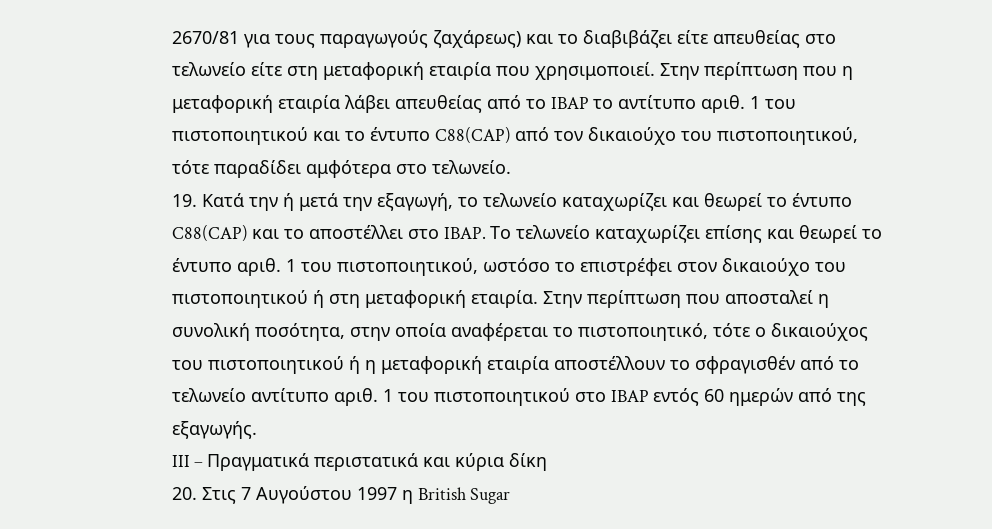2670/81 για τους παραγωγούς ζαχάρεως) και το διαβιβάζει είτε απευθείας στο τελωνείο είτε στη μεταφορική εταιρία που χρησιμοποιεί. Στην περίπτωση που η μεταφορική εταιρία λάβει απευθείας από το IBAP το αντίτυπο αριθ. 1 του πιστοποιητικού και το έντυπο C88(CAP) από τον δικαιούχο του πιστοποιητικού, τότε παραδίδει αμφότερα στο τελωνείο.
19. Κατά την ή μετά την εξαγωγή, το τελωνείο καταχωρίζει και θεωρεί το έντυπο C88(CAP) και το αποστέλλει στο IBAP. Το τελωνείο καταχωρίζει επίσης και θεωρεί το έντυπο αριθ. 1 του πιστοποιητικού, ωστόσο το επιστρέφει στον δικαιούχο του πιστοποιητικού ή στη μεταφορική εταιρία. Στην περίπτωση που αποσταλεί η συνολική ποσότητα, στην οποία αναφέρεται το πιστοποιητικό, τότε ο δικαιούχος του πιστοποιητικού ή η μεταφορική εταιρία αποστέλλουν το σφραγισθέν από το τελωνείο αντίτυπο αριθ. 1 του πιστοποιητικού στο IBAP εντός 60 ημερών από της εξαγωγής.
III – Πραγματικά περιστατικά και κύρια δίκη
20. Στις 7 Αυγούστου 1997 η British Sugar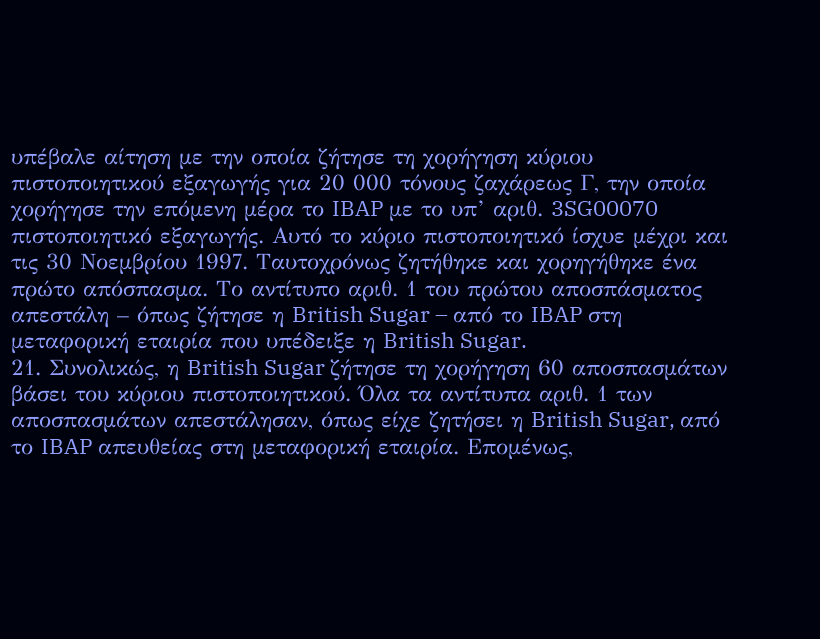υπέβαλε αίτηση με την οποία ζήτησε τη χορήγηση κύριου πιστοποιητικού εξαγωγής για 20 000 τόνους ζαχάρεως Γ, την οποία χορήγησε την επόμενη μέρα το IBAP με το υπ’ αριθ. 3SG00070 πιστοποιητικό εξαγωγής. Αυτό το κύριο πιστοποιητικό ίσχυε μέχρι και τις 30 Νοεμβρίου 1997. Ταυτοχρόνως ζητήθηκε και χορηγήθηκε ένα πρώτο απόσπασμα. Το αντίτυπο αριθ. 1 του πρώτου αποσπάσματος απεστάλη – όπως ζήτησε η British Sugar – από το IBAP στη μεταφορική εταιρία που υπέδειξε η British Sugar.
21. Συνολικώς, η British Sugar ζήτησε τη χορήγηση 60 αποσπασμάτων βάσει του κύριου πιστοποιητικού. Όλα τα αντίτυπα αριθ. 1 των αποσπασμάτων απεστάλησαν, όπως είχε ζητήσει η British Sugar, από το IBAP απευθείας στη μεταφορική εταιρία. Επομένως,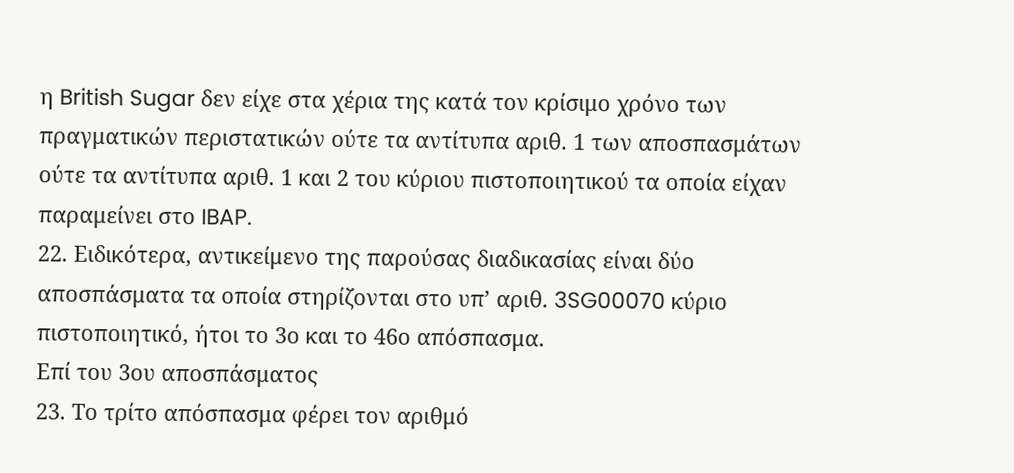η British Sugar δεν είχε στα χέρια της κατά τον κρίσιμο χρόνο των πραγματικών περιστατικών ούτε τα αντίτυπα αριθ. 1 των αποσπασμάτων ούτε τα αντίτυπα αριθ. 1 και 2 του κύριου πιστοποιητικού τα οποία είχαν παραμείνει στο IBAP.
22. Ειδικότερα, αντικείμενο της παρούσας διαδικασίας είναι δύο αποσπάσματα τα οποία στηρίζονται στο υπ’ αριθ. 3SG00070 κύριο πιστοποιητικό, ήτοι το 3ο και το 46ο απόσπασμα.
Επί του 3ου αποσπάσματος
23. Το τρίτο απόσπασμα φέρει τον αριθμό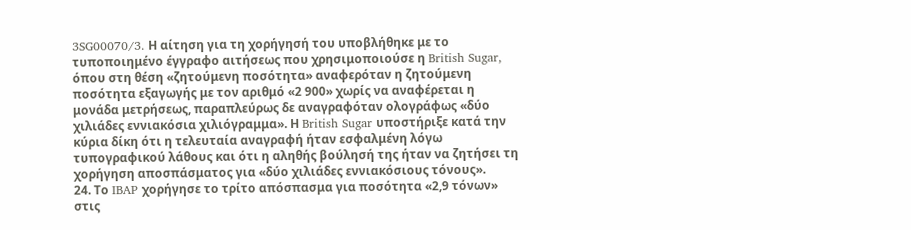3SG00070/3. Η αίτηση για τη χορήγησή του υποβλήθηκε με το τυποποιημένο έγγραφο αιτήσεως που χρησιμοποιούσε η British Sugar, όπου στη θέση «ζητούμενη ποσότητα» αναφερόταν η ζητούμενη ποσότητα εξαγωγής με τον αριθμό «2 900» χωρίς να αναφέρεται η μονάδα μετρήσεως, παραπλεύρως δε αναγραφόταν ολογράφως «δύο χιλιάδες εννιακόσια χιλιόγραμμα». Η British Sugar υποστήριξε κατά την κύρια δίκη ότι η τελευταία αναγραφή ήταν εσφαλμένη λόγω τυπογραφικού λάθους και ότι η αληθής βούλησή της ήταν να ζητήσει τη χορήγηση αποσπάσματος για «δύο χιλιάδες εννιακόσιους τόνους».
24. Το IBAP χορήγησε το τρίτο απόσπασμα για ποσότητα «2,9 τόνων» στις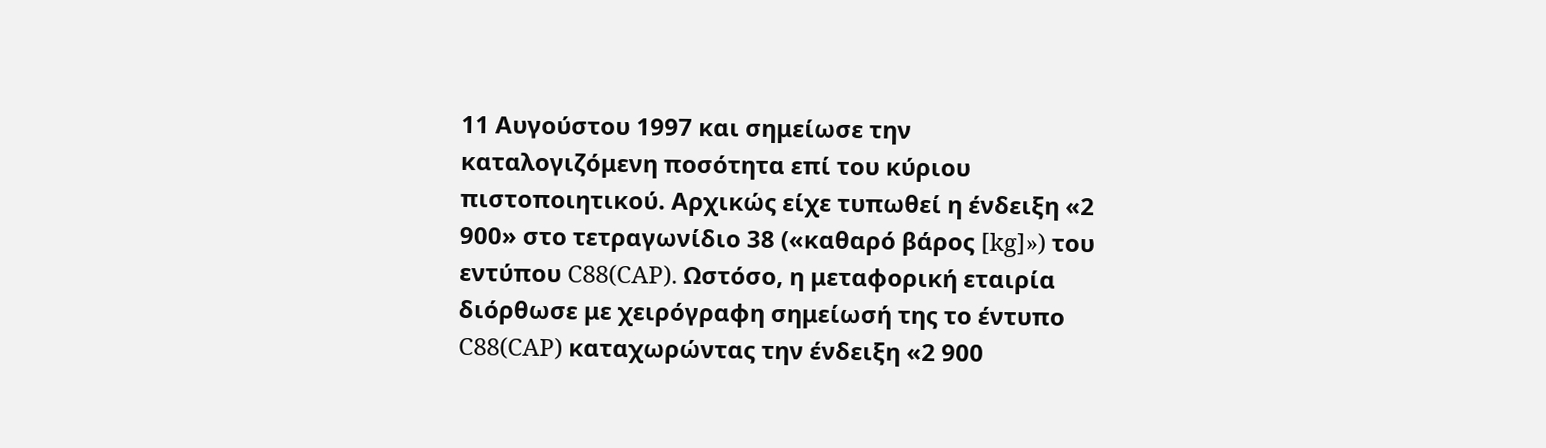11 Αυγούστου 1997 και σημείωσε την καταλογιζόμενη ποσότητα επί του κύριου πιστοποιητικού. Αρχικώς είχε τυπωθεί η ένδειξη «2 900» στο τετραγωνίδιο 38 («καθαρό βάρος [kg]») του εντύπου C88(CAP). Ωστόσο, η μεταφορική εταιρία διόρθωσε με χειρόγραφη σημείωσή της το έντυπο C88(CAP) καταχωρώντας την ένδειξη «2 900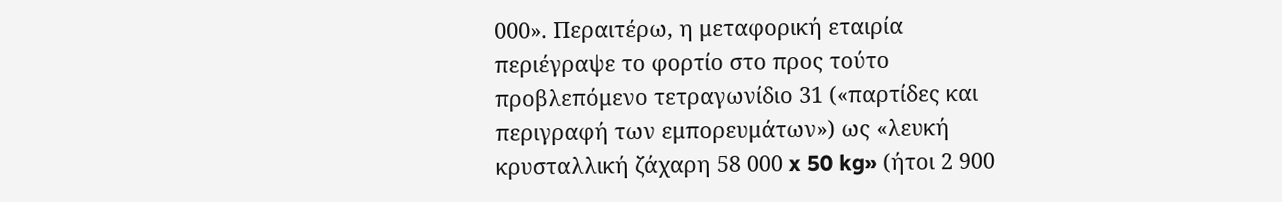000». Περαιτέρω, η μεταφορική εταιρία περιέγραψε το φορτίο στο προς τούτο προβλεπόμενο τετραγωνίδιο 31 («παρτίδες και περιγραφή των εμπορευμάτων») ως «λευκή κρυσταλλική ζάχαρη 58 000 x 50 kg» (ήτοι 2 900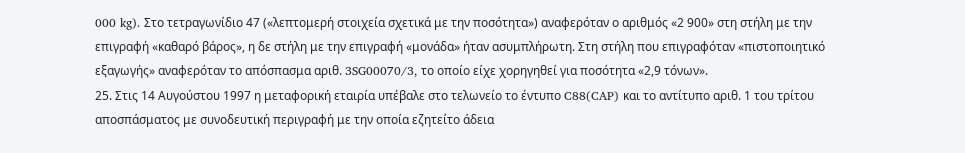000 kg). Στο τετραγωνίδιο 47 («λεπτομερή στοιχεία σχετικά με την ποσότητα») αναφερόταν ο αριθμός «2 900» στη στήλη με την επιγραφή «καθαρό βάρος», η δε στήλη με την επιγραφή «μονάδα» ήταν ασυμπλήρωτη. Στη στήλη που επιγραφόταν «πιστοποιητικό εξαγωγής» αναφερόταν το απόσπασμα αριθ. 3SG00070/3, το οποίο είχε χορηγηθεί για ποσότητα «2,9 τόνων».
25. Στις 14 Αυγούστου 1997 η μεταφορική εταιρία υπέβαλε στο τελωνείο το έντυπο C88(CAP) και το αντίτυπο αριθ. 1 του τρίτου αποσπάσματος με συνοδευτική περιγραφή με την οποία εζητείτο άδεια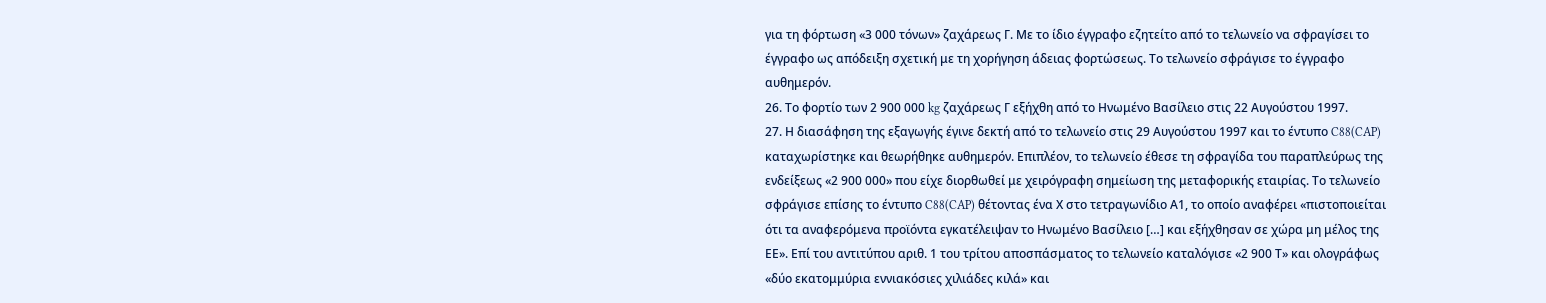για τη φόρτωση «3 000 τόνων» ζαχάρεως Γ. Με το ίδιο έγγραφο εζητείτο από το τελωνείο να σφραγίσει το έγγραφο ως απόδειξη σχετική με τη χορήγηση άδειας φορτώσεως. Το τελωνείο σφράγισε το έγγραφο αυθημερόν.
26. Το φορτίο των 2 900 000 kg ζαχάρεως Γ εξήχθη από το Ηνωμένο Βασίλειο στις 22 Αυγούστου 1997.
27. Η διασάφηση της εξαγωγής έγινε δεκτή από το τελωνείο στις 29 Αυγούστου 1997 και το έντυπο C88(CAP) καταχωρίστηκε και θεωρήθηκε αυθημερόν. Επιπλέον, το τελωνείο έθεσε τη σφραγίδα του παραπλεύρως της ενδείξεως «2 900 000» που είχε διορθωθεί με χειρόγραφη σημείωση της μεταφορικής εταιρίας. Το τελωνείο σφράγισε επίσης το έντυπο C88(CAP) θέτοντας ένα Χ στο τετραγωνίδιο Α1, το οποίο αναφέρει «πιστοποιείται ότι τα αναφερόμενα προϊόντα εγκατέλειψαν το Ηνωμένο Βασίλειο […] και εξήχθησαν σε χώρα μη μέλος της ΕΕ». Επί του αντιτύπου αριθ. 1 του τρίτου αποσπάσματος το τελωνείο καταλόγισε «2 900 Τ» και ολογράφως «δύο εκατομμύρια εννιακόσιες χιλιάδες κιλά» και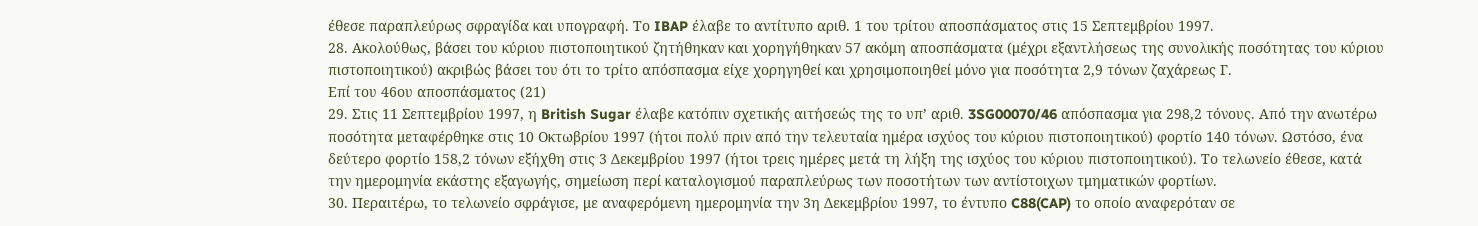έθεσε παραπλεύρως σφραγίδα και υπογραφή. Το IBAP έλαβε το αντίτυπο αριθ. 1 του τρίτου αποσπάσματος στις 15 Σεπτεμβρίου 1997.
28. Ακολούθως, βάσει του κύριου πιστοποιητικού ζητήθηκαν και χορηγήθηκαν 57 ακόμη αποσπάσματα (μέχρι εξαντλήσεως της συνολικής ποσότητας του κύριου πιστοποιητικού) ακριβώς βάσει του ότι το τρίτο απόσπασμα είχε χορηγηθεί και χρησιμοποιηθεί μόνο για ποσότητα 2,9 τόνων ζαχάρεως Γ.
Επί του 46ου αποσπάσματος (21)
29. Στις 11 Σεπτεμβρίου 1997, η British Sugar έλαβε κατόπιν σχετικής αιτήσεώς της το υπ’ αριθ. 3SG00070/46 απόσπασμα για 298,2 τόνους. Από την ανωτέρω ποσότητα μεταφέρθηκε στις 10 Οκτωβρίου 1997 (ήτοι πολύ πριν από την τελευταία ημέρα ισχύος του κύριου πιστοποιητικού) φορτίο 140 τόνων. Ωστόσο, ένα δεύτερο φορτίο 158,2 τόνων εξήχθη στις 3 Δεκεμβρίου 1997 (ήτοι τρεις ημέρες μετά τη λήξη της ισχύος του κύριου πιστοποιητικού). Το τελωνείο έθεσε, κατά την ημερομηνία εκάστης εξαγωγής, σημείωση περί καταλογισμού παραπλεύρως των ποσοτήτων των αντίστοιχων τμηματικών φορτίων.
30. Περαιτέρω, το τελωνείο σφράγισε, με αναφερόμενη ημερομηνία την 3η Δεκεμβρίου 1997, το έντυπο C88(CAP) το οποίο αναφερόταν σε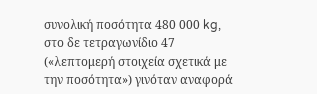συνολική ποσότητα 480 000 kg, στο δε τετραγωνίδιο 47 («λεπτομερή στοιχεία σχετικά με την ποσότητα») γινόταν αναφορά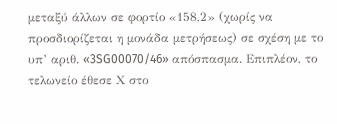μεταξύ άλλων σε φορτίο «158,2» (χωρίς να προσδιορίζεται η μονάδα μετρήσεως) σε σχέση με το υπ’ αριθ. «3SG00070/46» απόσπασμα. Επιπλέον, το τελωνείο έθεσε Χ στο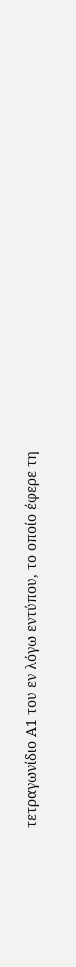τετραγωνίδιο Α1 του εν λόγω εντύπου, το οποίο έφερε τη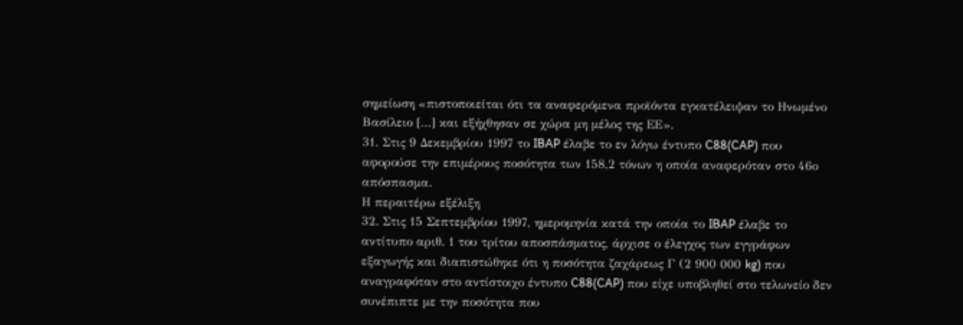σημείωση «πιστοποιείται ότι τα αναφερόμενα προϊόντα εγκατέλειψαν το Ηνωμένο Βασίλειο […] και εξήχθησαν σε χώρα μη μέλος της ΕΕ».
31. Στις 9 Δεκεμβρίου 1997 το IBAP έλαβε το εν λόγω έντυπο C88(CAP) που αφορούσε την επιμέρους ποσότητα των 158,2 τόνων η οποία αναφερόταν στο 46ο απόσπασμα.
Η περαιτέρω εξέλιξη
32. Στις 15 Σεπτεμβρίου 1997, ημερομηνία κατά την οποία το IBAP έλαβε το αντίτυπο αριθ. 1 του τρίτου αποσπάσματος, άρχισε ο έλεγχος των εγγράφων εξαγωγής και διαπιστώθηκε ότι η ποσότητα ζαχάρεως Γ (2 900 000 kg) που αναγραφόταν στο αντίστοιχο έντυπο C88(CAP) που είχε υποβληθεί στο τελωνείο δεν συνέπιπτε με την ποσότητα που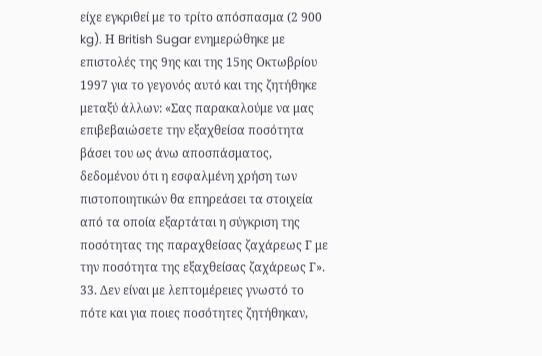είχε εγκριθεί με το τρίτο απόσπασμα (2 900 kg). Η British Sugar ενημερώθηκε με επιστολές της 9ης και της 15ης Οκτωβρίου 1997 για το γεγονός αυτό και της ζητήθηκε μεταξύ άλλων: «Σας παρακαλούμε να μας επιβεβαιώσετε την εξαχθείσα ποσότητα βάσει του ως άνω αποσπάσματος, δεδομένου ότι η εσφαλμένη χρήση των πιστοποιητικών θα επηρεάσει τα στοιχεία από τα οποία εξαρτάται η σύγκριση της ποσότητας της παραχθείσας ζαχάρεως Γ με την ποσότητα της εξαχθείσας ζαχάρεως Γ».
33. Δεν είναι με λεπτομέρειες γνωστό το πότε και για ποιες ποσότητες ζητήθηκαν,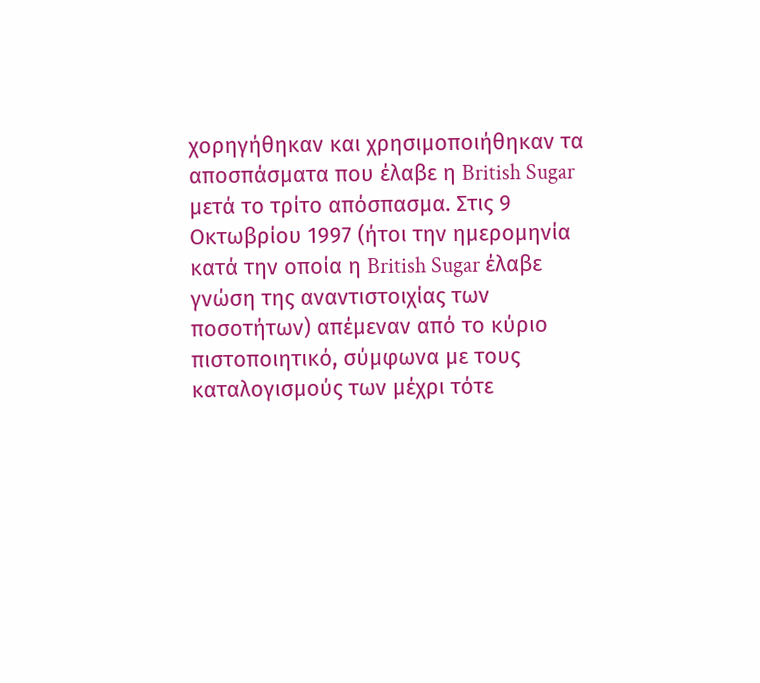χορηγήθηκαν και χρησιμοποιήθηκαν τα αποσπάσματα που έλαβε η British Sugar μετά το τρίτο απόσπασμα. Στις 9 Οκτωβρίου 1997 (ήτοι την ημερομηνία κατά την οποία η British Sugar έλαβε γνώση της αναντιστοιχίας των ποσοτήτων) απέμεναν από το κύριο πιστοποιητικό, σύμφωνα με τους καταλογισμούς των μέχρι τότε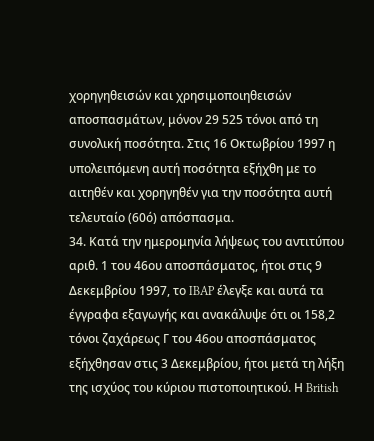χορηγηθεισών και χρησιμοποιηθεισών αποσπασμάτων, μόνον 29 525 τόνοι από τη συνολική ποσότητα. Στις 16 Οκτωβρίου 1997 η υπολειπόμενη αυτή ποσότητα εξήχθη με το αιτηθέν και χορηγηθέν για την ποσότητα αυτή τελευταίο (60ό) απόσπασμα.
34. Κατά την ημερομηνία λήψεως του αντιτύπου αριθ. 1 του 46ου αποσπάσματος, ήτοι στις 9 Δεκεμβρίου 1997, το IBAP έλεγξε και αυτά τα έγγραφα εξαγωγής και ανακάλυψε ότι οι 158,2 τόνοι ζαχάρεως Γ του 46ου αποσπάσματος εξήχθησαν στις 3 Δεκεμβρίου, ήτοι μετά τη λήξη της ισχύος του κύριου πιστοποιητικού. Η British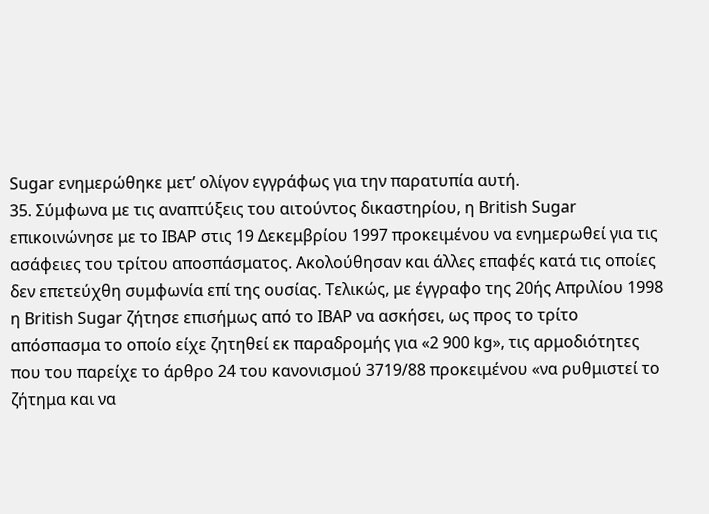Sugar ενημερώθηκε μετ’ ολίγον εγγράφως για την παρατυπία αυτή.
35. Σύμφωνα με τις αναπτύξεις του αιτούντος δικαστηρίου, η British Sugar επικοινώνησε με το IBAP στις 19 Δεκεμβρίου 1997 προκειμένου να ενημερωθεί για τις ασάφειες του τρίτου αποσπάσματος. Ακολούθησαν και άλλες επαφές κατά τις οποίες δεν επετεύχθη συμφωνία επί της ουσίας. Τελικώς, με έγγραφο της 20ής Απριλίου 1998 η British Sugar ζήτησε επισήμως από το IBAP να ασκήσει, ως προς το τρίτο απόσπασμα το οποίο είχε ζητηθεί εκ παραδρομής για «2 900 kg», τις αρμοδιότητες που του παρείχε το άρθρο 24 του κανονισμού 3719/88 προκειμένου «να ρυθμιστεί το ζήτημα και να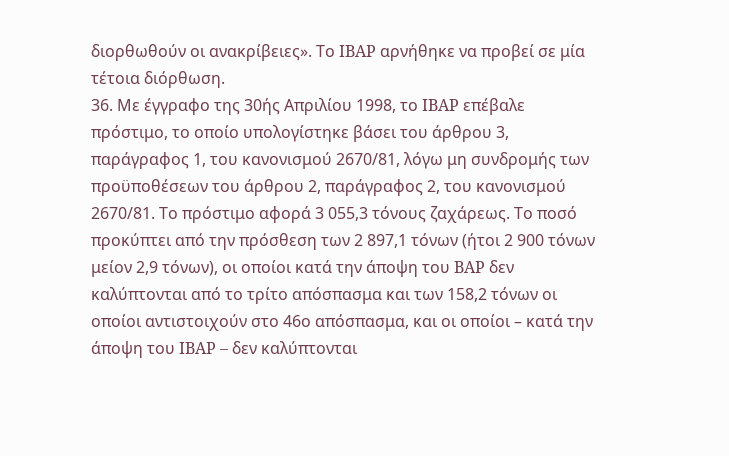διορθωθούν οι ανακρίβειες». Το IBAP αρνήθηκε να προβεί σε μία τέτοια διόρθωση.
36. Με έγγραφο της 30ής Απριλίου 1998, το IBAP επέβαλε πρόστιμο, το οποίο υπολογίστηκε βάσει του άρθρου 3, παράγραφος 1, του κανονισμού 2670/81, λόγω μη συνδρομής των προϋποθέσεων του άρθρου 2, παράγραφος 2, του κανονισμού 2670/81. Το πρόστιμο αφορά 3 055,3 τόνους ζαχάρεως. Το ποσό προκύπτει από την πρόσθεση των 2 897,1 τόνων (ήτοι 2 900 τόνων μείον 2,9 τόνων), οι οποίοι κατά την άποψη του BAP δεν καλύπτονται από το τρίτο απόσπασμα και των 158,2 τόνων οι οποίοι αντιστοιχούν στο 46ο απόσπασμα, και οι οποίοι – κατά την άποψη του IBAP – δεν καλύπτονται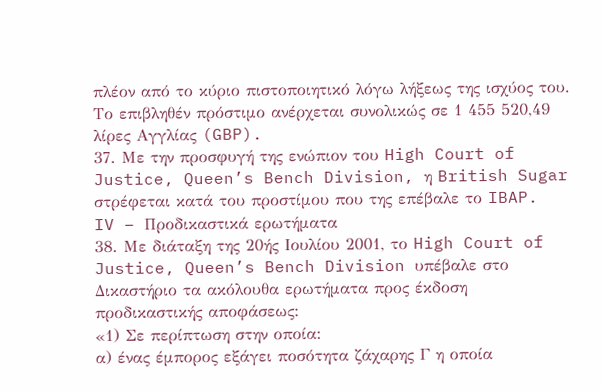πλέον από το κύριο πιστοποιητικό λόγω λήξεως της ισχύος του. Το επιβληθέν πρόστιμο ανέρχεται συνολικώς σε 1 455 520,49 λίρες Αγγλίας (GBP).
37. Με την προσφυγή της ενώπιον του High Court of Justice, Queen’s Bench Division, η British Sugar στρέφεται κατά του προστίμου που της επέβαλε το IBAP.
IV – Προδικαστικά ερωτήματα
38. Με διάταξη της 20ής Ιουλίου 2001, το High Court of Justice, Queen’s Bench Division υπέβαλε στο Δικαστήριο τα ακόλουθα ερωτήματα προς έκδοση προδικαστικής αποφάσεως:
«1) Σε περίπτωση στην οποία:
α) ένας έμπορος εξάγει ποσότητα ζάχαρης Γ η οποία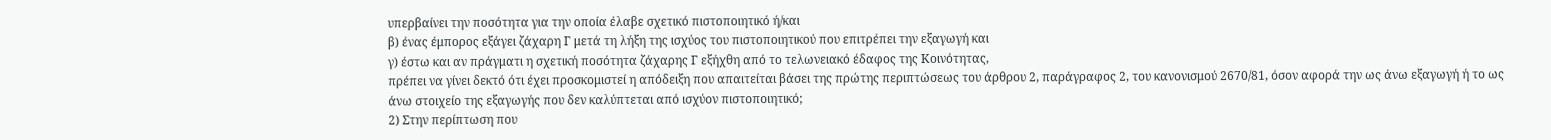υπερβαίνει την ποσότητα για την οποία έλαβε σχετικό πιστοποιητικό ή/και
β) ένας έμπορος εξάγει ζάχαρη Γ μετά τη λήξη της ισχύος του πιστοποιητικού που επιτρέπει την εξαγωγή και
γ) έστω και αν πράγματι η σχετική ποσότητα ζάχαρης Γ εξήχθη από το τελωνειακό έδαφος της Κοινότητας,
πρέπει να γίνει δεκτό ότι έχει προσκομιστεί η απόδειξη που απαιτείται βάσει της πρώτης περιπτώσεως του άρθρου 2, παράγραφος 2, του κανονισμού 2670/81, όσον αφορά την ως άνω εξαγωγή ή το ως άνω στοιχείο της εξαγωγής που δεν καλύπτεται από ισχύον πιστοποιητικό;
2) Στην περίπτωση που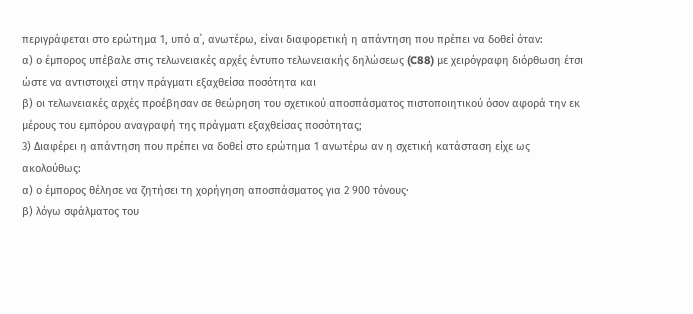περιγράφεται στο ερώτημα 1, υπό α΄, ανωτέρω, είναι διαφορετική η απάντηση που πρέπει να δοθεί όταν:
α) ο έμπορος υπέβαλε στις τελωνειακές αρχές έντυπο τελωνειακής δηλώσεως (C88) με χειρόγραφη διόρθωση έτσι ώστε να αντιστοιχεί στην πράγματι εξαχθείσα ποσότητα και
β) οι τελωνειακές αρχές προέβησαν σε θεώρηση του σχετικού αποσπάσματος πιστοποιητικού όσον αφορά την εκ μέρους του εμπόρου αναγραφή της πράγματι εξαχθείσας ποσότητας;
3) Διαφέρει η απάντηση που πρέπει να δοθεί στο ερώτημα 1 ανωτέρω αν η σχετική κατάσταση είχε ως ακολούθως:
α) ο έμπορος θέλησε να ζητήσει τη χορήγηση αποσπάσματος για 2 900 τόνους·
β) λόγω σφάλματος του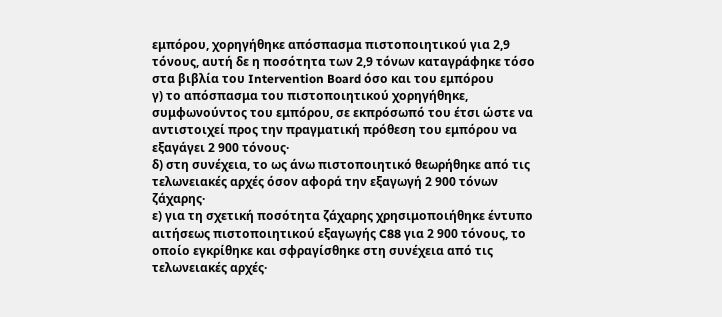εμπόρου, χορηγήθηκε απόσπασμα πιστοποιητικού για 2,9 τόνους, αυτή δε η ποσότητα των 2,9 τόνων καταγράφηκε τόσο στα βιβλία του Intervention Board όσο και του εμπόρου
γ) το απόσπασμα του πιστοποιητικού χορηγήθηκε, συμφωνούντος του εμπόρου, σε εκπρόσωπό του έτσι ώστε να αντιστοιχεί προς την πραγματική πρόθεση του εμπόρου να εξαγάγει 2 900 τόνους·
δ) στη συνέχεια, το ως άνω πιστοποιητικό θεωρήθηκε από τις τελωνειακές αρχές όσον αφορά την εξαγωγή 2 900 τόνων ζάχαρης·
ε) για τη σχετική ποσότητα ζάχαρης χρησιμοποιήθηκε έντυπο αιτήσεως πιστοποιητικού εξαγωγής C88 για 2 900 τόνους, το οποίο εγκρίθηκε και σφραγίσθηκε στη συνέχεια από τις τελωνειακές αρχές·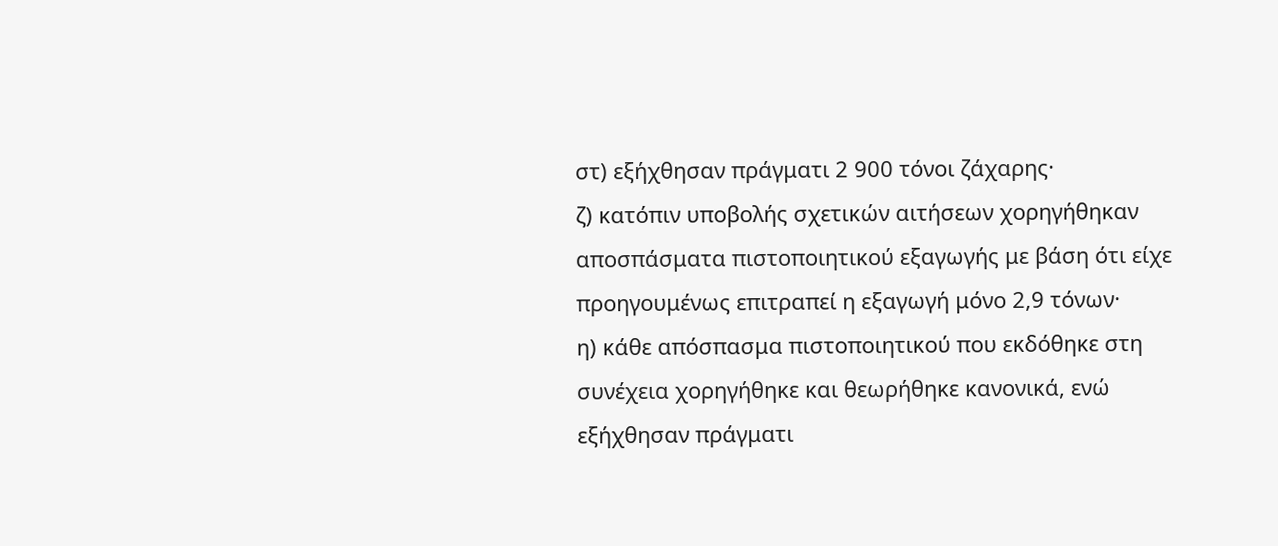στ) εξήχθησαν πράγματι 2 900 τόνοι ζάχαρης·
ζ) κατόπιν υποβολής σχετικών αιτήσεων χορηγήθηκαν αποσπάσματα πιστοποιητικού εξαγωγής με βάση ότι είχε προηγουμένως επιτραπεί η εξαγωγή μόνο 2,9 τόνων·
η) κάθε απόσπασμα πιστοποιητικού που εκδόθηκε στη συνέχεια χορηγήθηκε και θεωρήθηκε κανονικά, ενώ εξήχθησαν πράγματι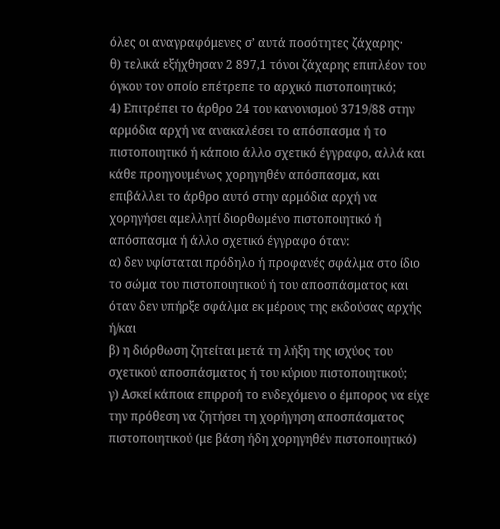όλες οι αναγραφόμενες σ’ αυτά ποσότητες ζάχαρης·
θ) τελικά εξήχθησαν 2 897,1 τόνοι ζάχαρης επιπλέον του όγκου τον οποίο επέτρεπε το αρχικό πιστοποιητικό;
4) Επιτρέπει το άρθρο 24 του κανονισμού 3719/88 στην αρμόδια αρχή να ανακαλέσει το απόσπασμα ή το πιστοποιητικό ή κάποιο άλλο σχετικό έγγραφο, αλλά και κάθε προηγουμένως χορηγηθέν απόσπασμα, και επιβάλλει το άρθρο αυτό στην αρμόδια αρχή να χορηγήσει αμελλητί διορθωμένο πιστοποιητικό ή απόσπασμα ή άλλο σχετικό έγγραφο όταν:
α) δεν υφίσταται πρόδηλο ή προφανές σφάλμα στο ίδιο το σώμα του πιστοποιητικού ή του αποσπάσματος και όταν δεν υπήρξε σφάλμα εκ μέρους της εκδούσας αρχής ή/και
β) η διόρθωση ζητείται μετά τη λήξη της ισχύος του σχετικού αποσπάσματος ή του κύριου πιστοποιητικού;
γ) Ασκεί κάποια επιρροή το ενδεχόμενο ο έμπορος να είχε την πρόθεση να ζητήσει τη χορήγηση αποσπάσματος πιστοποιητικού (με βάση ήδη χορηγηθέν πιστοποιητικό)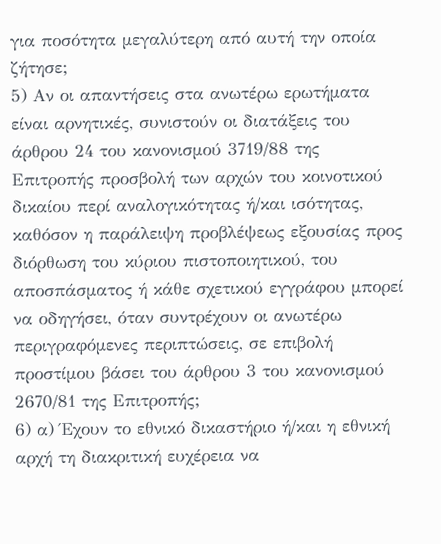για ποσότητα μεγαλύτερη από αυτή την οποία ζήτησε;
5) Αν οι απαντήσεις στα ανωτέρω ερωτήματα είναι αρνητικές, συνιστούν οι διατάξεις του άρθρου 24 του κανονισμού 3719/88 της Επιτροπής προσβολή των αρχών του κοινοτικού δικαίου περί αναλογικότητας ή/και ισότητας, καθόσον η παράλειψη προβλέψεως εξουσίας προς διόρθωση του κύριου πιστοποιητικού, του αποσπάσματος ή κάθε σχετικού εγγράφου μπορεί να οδηγήσει, όταν συντρέχουν οι ανωτέρω περιγραφόμενες περιπτώσεις, σε επιβολή προστίμου βάσει του άρθρου 3 του κανονισμού 2670/81 της Επιτροπής;
6) α) Έχουν το εθνικό δικαστήριο ή/και η εθνική αρχή τη διακριτική ευχέρεια να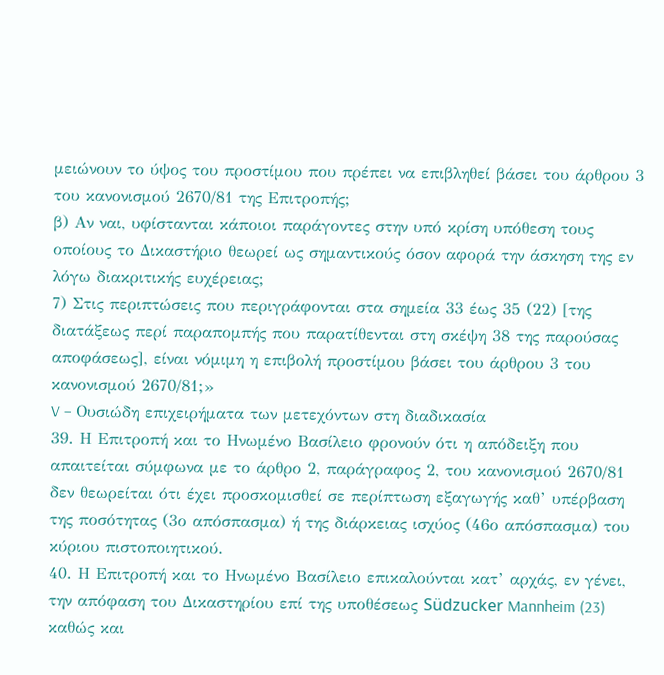μειώνουν το ύψος του προστίμου που πρέπει να επιβληθεί βάσει του άρθρου 3 του κανονισμού 2670/81 της Επιτροπής;
β) Αν ναι, υφίστανται κάποιοι παράγοντες στην υπό κρίση υπόθεση τους οποίους το Δικαστήριο θεωρεί ως σημαντικούς όσον αφορά την άσκηση της εν λόγω διακριτικής ευχέρειας;
7) Στις περιπτώσεις που περιγράφονται στα σημεία 33 έως 35 (22) [της διατάξεως περί παραπομπής που παρατίθενται στη σκέψη 38 της παρούσας αποφάσεως], είναι νόμιμη η επιβολή προστίμου βάσει του άρθρου 3 του κανονισμού 2670/81;»
V – Ουσιώδη επιχειρήματα των μετεχόντων στη διαδικασία
39. Η Επιτροπή και το Ηνωμένο Βασίλειο φρονούν ότι η απόδειξη που απαιτείται σύμφωνα με το άρθρο 2, παράγραφος 2, του κανονισμού 2670/81 δεν θεωρείται ότι έχει προσκομισθεί σε περίπτωση εξαγωγής καθ’ υπέρβαση της ποσότητας (3ο απόσπασμα) ή της διάρκειας ισχύος (46ο απόσπασμα) του κύριου πιστοποιητικού.
40. Η Επιτροπή και το Ηνωμένο Βασίλειο επικαλούνται κατ’ αρχάς, εν γένει, την απόφαση του Δικαστηρίου επί της υποθέσεως Südzucker Mannheim (23) καθώς και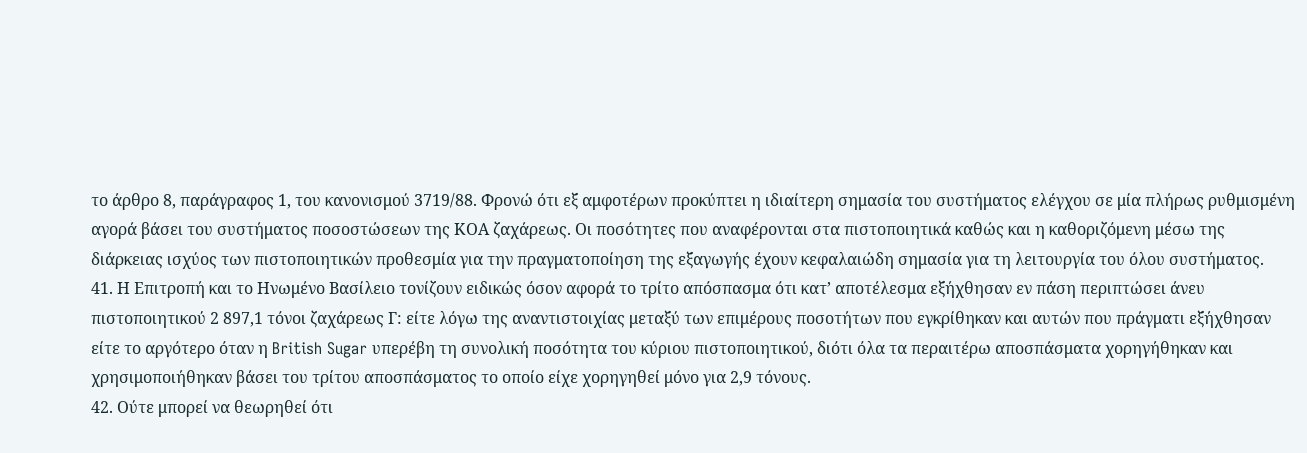το άρθρο 8, παράγραφος 1, του κανονισμού 3719/88. Φρονώ ότι εξ αμφοτέρων προκύπτει η ιδιαίτερη σημασία του συστήματος ελέγχου σε μία πλήρως ρυθμισμένη αγορά βάσει του συστήματος ποσοστώσεων της ΚΟΑ ζαχάρεως. Οι ποσότητες που αναφέρονται στα πιστοποιητικά καθώς και η καθοριζόμενη μέσω της διάρκειας ισχύος των πιστοποιητικών προθεσμία για την πραγματοποίηση της εξαγωγής έχουν κεφαλαιώδη σημασία για τη λειτουργία του όλου συστήματος.
41. Η Επιτροπή και το Ηνωμένο Βασίλειο τονίζουν ειδικώς όσον αφορά το τρίτο απόσπασμα ότι κατ’ αποτέλεσμα εξήχθησαν εν πάση περιπτώσει άνευ πιστοποιητικού 2 897,1 τόνοι ζαχάρεως Γ: είτε λόγω της αναντιστοιχίας μεταξύ των επιμέρους ποσοτήτων που εγκρίθηκαν και αυτών που πράγματι εξήχθησαν είτε το αργότερο όταν η British Sugar υπερέβη τη συνολική ποσότητα του κύριου πιστοποιητικού, διότι όλα τα περαιτέρω αποσπάσματα χορηγήθηκαν και χρησιμοποιήθηκαν βάσει του τρίτου αποσπάσματος το οποίο είχε χορηγηθεί μόνο για 2,9 τόνους.
42. Ούτε μπορεί να θεωρηθεί ότι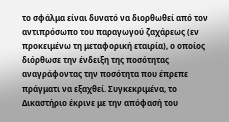το σφάλμα είναι δυνατό να διορθωθεί από τον αντιπρόσωπο του παραγωγού ζαχάρεως (εν προκειμένω τη μεταφορική εταιρία), ο οποίος διόρθωσε την ένδειξη της ποσότητας αναγράφοντας την ποσότητα που έπρεπε πράγματι να εξαχθεί. Συγκεκριμένα, το Δικαστήριο έκρινε με την απόφασή του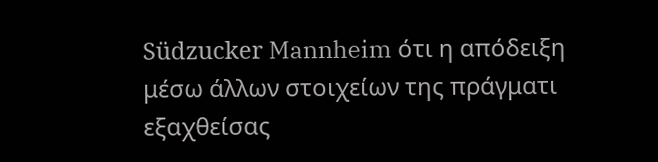Südzucker Mannheim ότι η απόδειξη μέσω άλλων στοιχείων της πράγματι εξαχθείσας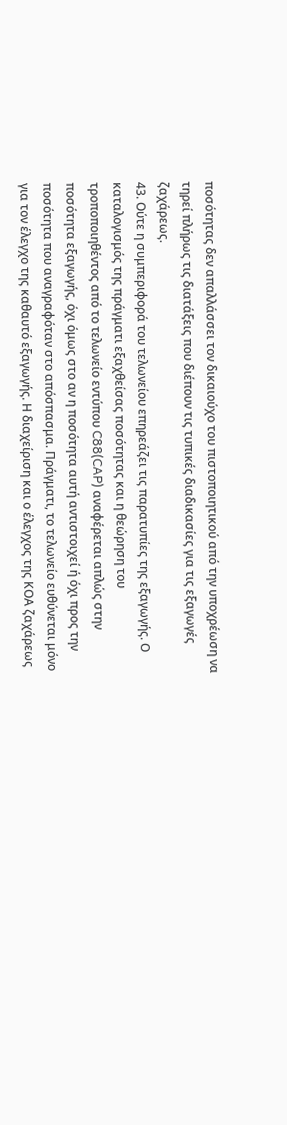ποσότητας δεν απαλλάσσει τον δικαιούχο του πιστοποιητικού από την υποχρέωση να τηρεί πλήρως τις διατάξεις που διέπουν τις τυπικές διαδικασίες για τις εξαγωγές ζαχάρεως.
43. Ούτε η συμπεριφορά του τελωνείου επηρεάζει τις παρατυπίες της εξαγωγής. Ο καταλογισμός της πράγματι εξαχθείσας ποσότητας και η θεώρηση του τροποποιηθέντος από το τελωνείο εντύπου C88(CAP) αναφέρεται απλώς στην ποσότητα εξαγωγής, όχι όμως στο αν η ποσότητα αυτή αντιστοιχεί ή όχι προς την ποσότητα που αναγραφόταν στο απόσπασμα. Πράγματι, το τελωνείο ευθύνεται μόνο για τον έλεγχο της καθαυτό εξαγωγής. Η διαχείριση και ο έλεγχος της ΚΟΑ ζαχάρεως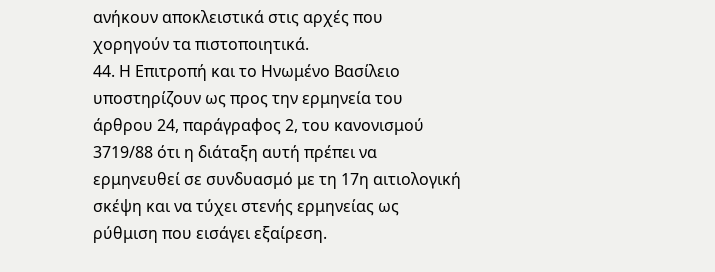ανήκουν αποκλειστικά στις αρχές που χορηγούν τα πιστοποιητικά.
44. Η Επιτροπή και το Ηνωμένο Βασίλειο υποστηρίζουν ως προς την ερμηνεία του άρθρου 24, παράγραφος 2, του κανονισμού 3719/88 ότι η διάταξη αυτή πρέπει να ερμηνευθεί σε συνδυασμό με τη 17η αιτιολογική σκέψη και να τύχει στενής ερμηνείας ως ρύθμιση που εισάγει εξαίρεση.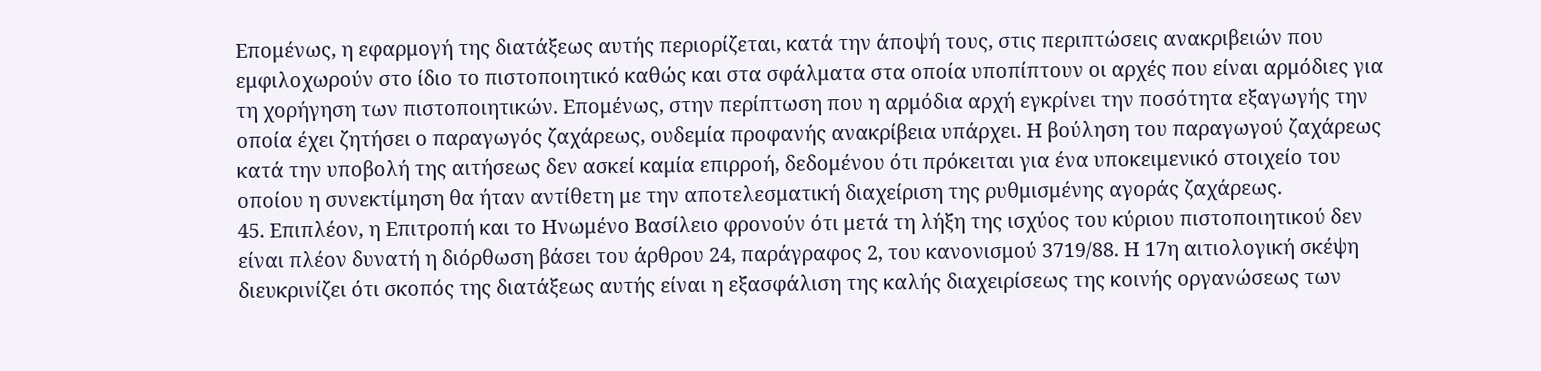Επομένως, η εφαρμογή της διατάξεως αυτής περιορίζεται, κατά την άποψή τους, στις περιπτώσεις ανακριβειών που εμφιλοχωρούν στο ίδιο το πιστοποιητικό καθώς και στα σφάλματα στα οποία υποπίπτουν οι αρχές που είναι αρμόδιες για τη χορήγηση των πιστοποιητικών. Επομένως, στην περίπτωση που η αρμόδια αρχή εγκρίνει την ποσότητα εξαγωγής την οποία έχει ζητήσει ο παραγωγός ζαχάρεως, ουδεμία προφανής ανακρίβεια υπάρχει. Η βούληση του παραγωγού ζαχάρεως κατά την υποβολή της αιτήσεως δεν ασκεί καμία επιρροή, δεδομένου ότι πρόκειται για ένα υποκειμενικό στοιχείο του οποίου η συνεκτίμηση θα ήταν αντίθετη με την αποτελεσματική διαχείριση της ρυθμισμένης αγοράς ζαχάρεως.
45. Επιπλέον, η Επιτροπή και το Ηνωμένο Βασίλειο φρονούν ότι μετά τη λήξη της ισχύος του κύριου πιστοποιητικού δεν είναι πλέον δυνατή η διόρθωση βάσει του άρθρου 24, παράγραφος 2, του κανονισμού 3719/88. Η 17η αιτιολογική σκέψη διευκρινίζει ότι σκοπός της διατάξεως αυτής είναι η εξασφάλιση της καλής διαχειρίσεως της κοινής οργανώσεως των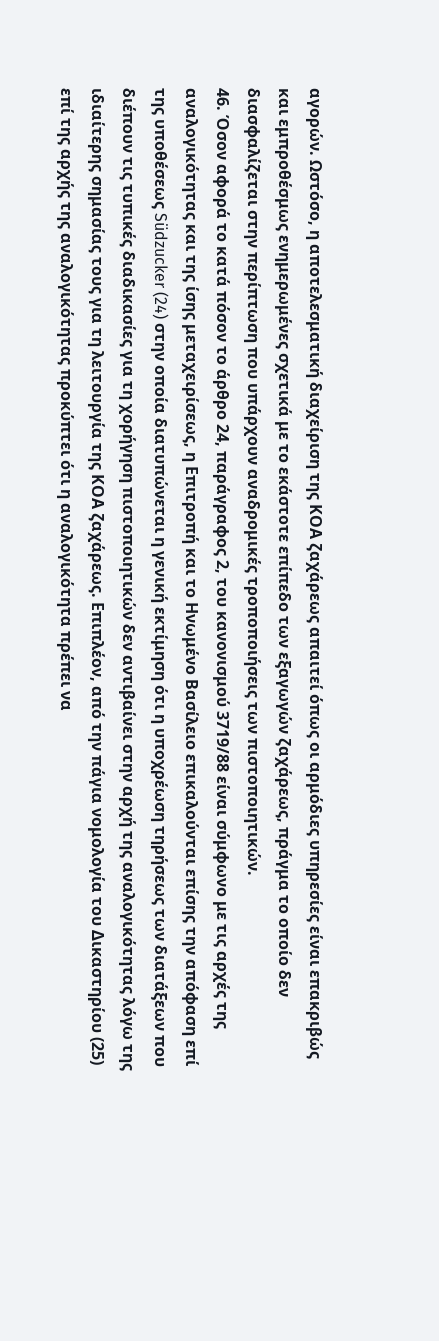αγορών. Ωστόσο, η αποτελεσματική διαχείριση της ΚΟΑ ζαχάρεως απαιτεί όπως οι αρμόδιες υπηρεσίες είναι επακριβώς και εμπροθέσμως ενημερωμένες σχετικά με το εκάστοτε επίπεδο των εξαγωγών ζαχάρεως, πράγμα το οποίο δεν διασφαλίζεται στην περίπτωση που υπάρχουν αναδρομικές τροποποιήσεις των πιστοποιητικών.
46. Όσον αφορά το κατά πόσον το άρθρο 24, παράγραφος 2, του κανονισμού 3719/88 είναι σύμφωνο με τις αρχές της αναλογικότητας και της ίσης μεταχειρίσεως, η Επιτροπή και το Ηνωμένο Βασίλειο επικαλούνται επίσης την απόφαση επί της υποθέσεως Südzucker (24) στην οποία διατυπώνεται η γενική εκτίμηση ότι η υποχρέωση τηρήσεως των διατάξεων που διέπουν τις τυπικές διαδικασίες για τη χορήγηση πιστοποιητικών δεν αντιβαίνει στην αρχή της αναλογικότητας λόγω της ιδιαίτερης σημασίας τους για τη λειτουργία της ΚΟΑ ζαχάρεως. Επιπλέον, από την πάγια νομολογία του Δικαστηρίου (25) επί της αρχής της αναλογικότητας προκύπτει ότι η αναλογικότητα πρέπει να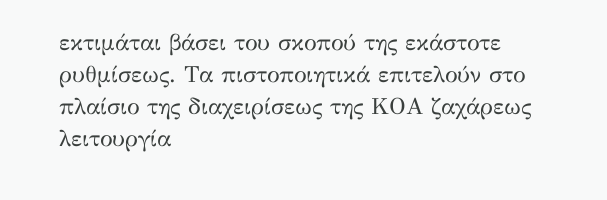εκτιμάται βάσει του σκοπού της εκάστοτε ρυθμίσεως. Τα πιστοποιητικά επιτελούν στο πλαίσιο της διαχειρίσεως της ΚΟΑ ζαχάρεως λειτουργία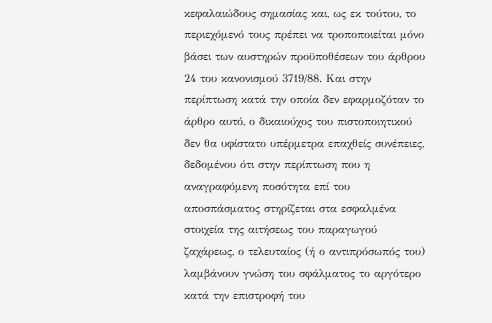κεφαλαιώδους σημασίας και, ως εκ τούτου, το περιεχόμενό τους πρέπει να τροποποιείται μόνο βάσει των αυστηρών προϋποθέσεων του άρθρου 24 του κανονισμού 3719/88. Και στην περίπτωση κατά την οποία δεν εφαρμοζόταν το άρθρο αυτό, ο δικαιούχος του πιστοποιητικού δεν θα υφίστατο υπέρμετρα επαχθείς συνέπειες, δεδομένου ότι στην περίπτωση που η αναγραφόμενη ποσότητα επί του αποσπάσματος στηρίζεται στα εσφαλμένα στοιχεία της αιτήσεως του παραγωγού ζαχάρεως, ο τελευταίος (ή ο αντιπρόσωπός του) λαμβάνουν γνώση του σφάλματος το αργότερο κατά την επιστροφή του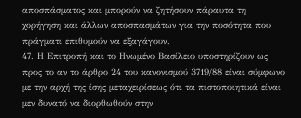αποσπάσματος και μπορούν να ζητήσουν πάραυτα τη χορήγηση και άλλων αποσπασμάτων για την ποσότητα που πράγματι επιθυμούν να εξαγάγουν.
47. Η Επιτροπή και το Ηνωμένο Βασίλειο υποστηρίζουν ως προς το αν το άρθρο 24 του κανονισμού 3719/88 είναι σύμφωνο με την αρχή της ίσης μεταχειρίσεως ότι τα πιστοποιητικά είναι μεν δυνατό να διορθωθούν στην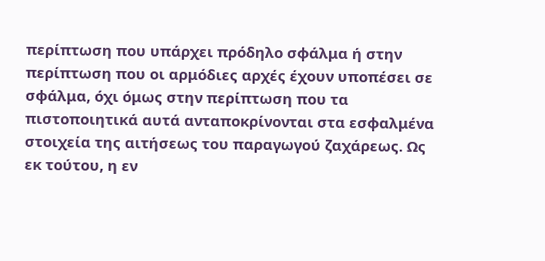περίπτωση που υπάρχει πρόδηλο σφάλμα ή στην περίπτωση που οι αρμόδιες αρχές έχουν υποπέσει σε σφάλμα, όχι όμως στην περίπτωση που τα πιστοποιητικά αυτά ανταποκρίνονται στα εσφαλμένα στοιχεία της αιτήσεως του παραγωγού ζαχάρεως. Ως εκ τούτου, η εν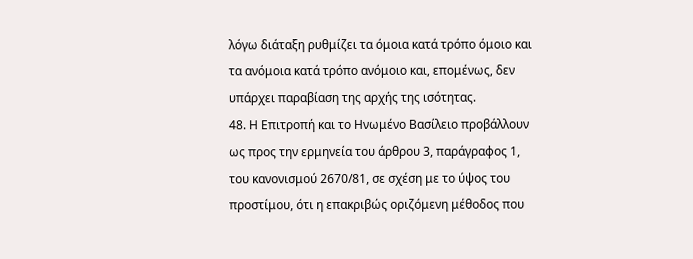λόγω διάταξη ρυθμίζει τα όμοια κατά τρόπο όμοιο και τα ανόμοια κατά τρόπο ανόμοιο και, επομένως, δεν υπάρχει παραβίαση της αρχής της ισότητας.
48. Η Επιτροπή και το Ηνωμένο Βασίλειο προβάλλουν ως προς την ερμηνεία του άρθρου 3, παράγραφος 1, του κανονισμού 2670/81, σε σχέση με το ύψος του προστίμου, ότι η επακριβώς οριζόμενη μέθοδος που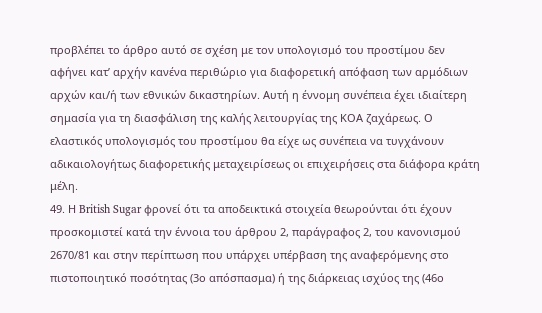προβλέπει το άρθρο αυτό σε σχέση με τον υπολογισμό του προστίμου δεν αφήνει κατ’ αρχήν κανένα περιθώριο για διαφορετική απόφαση των αρμόδιων αρχών και/ή των εθνικών δικαστηρίων. Αυτή η έννομη συνέπεια έχει ιδιαίτερη σημασία για τη διασφάλιση της καλής λειτουργίας της ΚΟΑ ζαχάρεως. Ο ελαστικός υπολογισμός του προστίμου θα είχε ως συνέπεια να τυγχάνουν αδικαιολογήτως διαφορετικής μεταχειρίσεως οι επιχειρήσεις στα διάφορα κράτη μέλη.
49. Η British Sugar φρονεί ότι τα αποδεικτικά στοιχεία θεωρούνται ότι έχουν προσκομιστεί κατά την έννοια του άρθρου 2, παράγραφος 2, του κανονισμού 2670/81 και στην περίπτωση που υπάρχει υπέρβαση της αναφερόμενης στο πιστοποιητικό ποσότητας (3ο απόσπασμα) ή της διάρκειας ισχύος της (46ο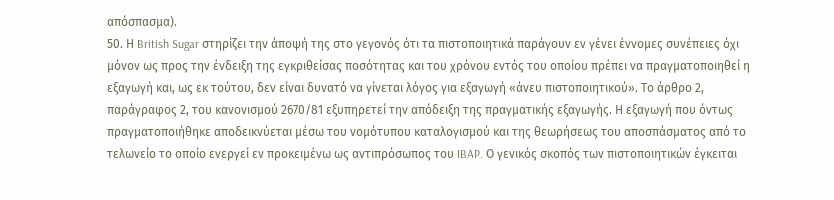απόσπασμα).
50. Η British Sugar στηρίζει την άποψή της στο γεγονός ότι τα πιστοποιητικά παράγουν εν γένει έννομες συνέπειες όχι μόνον ως προς την ένδειξη της εγκριθείσας ποσότητας και του χρόνου εντός του οποίου πρέπει να πραγματοποιηθεί η εξαγωγή και, ως εκ τούτου, δεν είναι δυνατό να γίνεται λόγος για εξαγωγή «άνευ πιστοποιητικού». Το άρθρο 2, παράγραφος 2, του κανονισμού 2670/81 εξυπηρετεί την απόδειξη της πραγματικής εξαγωγής. Η εξαγωγή που όντως πραγματοποιήθηκε αποδεικνύεται μέσω του νομότυπου καταλογισμού και της θεωρήσεως του αποσπάσματος από το τελωνείο το οποίο ενεργεί εν προκειμένω ως αντιπρόσωπος του IBAP. Ο γενικός σκοπός των πιστοποιητικών έγκειται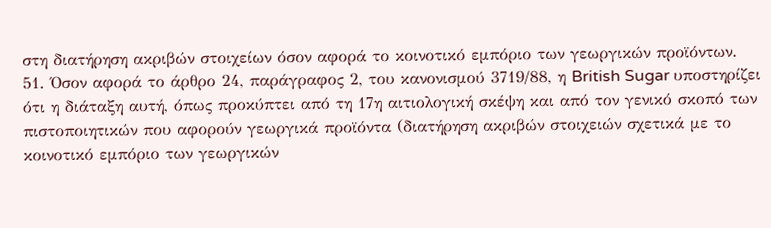στη διατήρηση ακριβών στοιχείων όσον αφορά το κοινοτικό εμπόριο των γεωργικών προϊόντων.
51. Όσον αφορά το άρθρο 24, παράγραφος 2, του κανονισμού 3719/88, η British Sugar υποστηρίζει ότι η διάταξη αυτή, όπως προκύπτει από τη 17η αιτιολογική σκέψη και από τον γενικό σκοπό των πιστοποιητικών που αφορούν γεωργικά προϊόντα (διατήρηση ακριβών στοιχειών σχετικά με το κοινοτικό εμπόριο των γεωργικών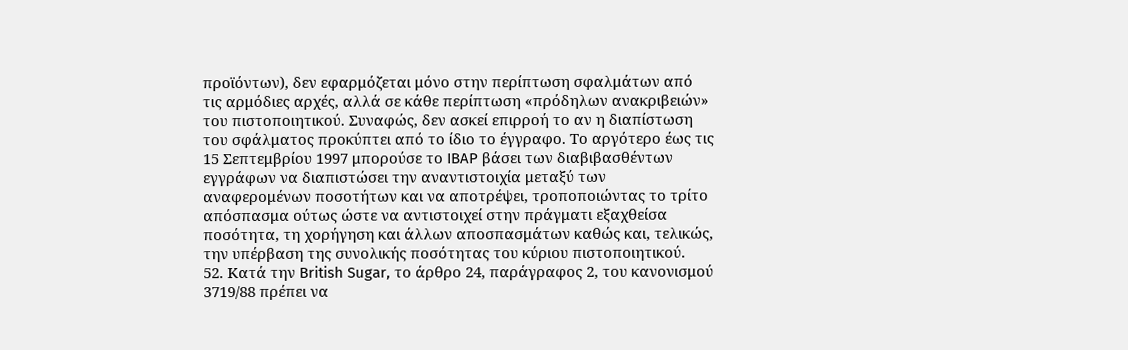προϊόντων), δεν εφαρμόζεται μόνο στην περίπτωση σφαλμάτων από τις αρμόδιες αρχές, αλλά σε κάθε περίπτωση «πρόδηλων ανακριβειών» του πιστοποιητικού. Συναφώς, δεν ασκεί επιρροή το αν η διαπίστωση του σφάλματος προκύπτει από το ίδιο το έγγραφο. Το αργότερο έως τις 15 Σεπτεμβρίου 1997 μπορούσε το IBAP βάσει των διαβιβασθέντων εγγράφων να διαπιστώσει την αναντιστοιχία μεταξύ των αναφερομένων ποσοτήτων και να αποτρέψει, τροποποιώντας το τρίτο απόσπασμα ούτως ώστε να αντιστοιχεί στην πράγματι εξαχθείσα ποσότητα, τη χορήγηση και άλλων αποσπασμάτων καθώς και, τελικώς, την υπέρβαση της συνολικής ποσότητας του κύριου πιστοποιητικού.
52. Κατά την British Sugar, το άρθρο 24, παράγραφος 2, του κανονισμού 3719/88 πρέπει να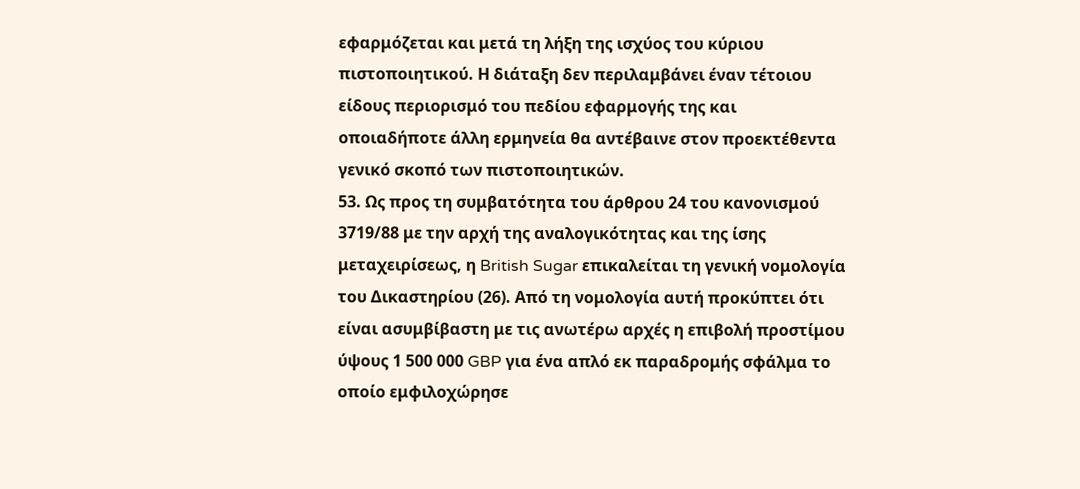εφαρμόζεται και μετά τη λήξη της ισχύος του κύριου πιστοποιητικού. Η διάταξη δεν περιλαμβάνει έναν τέτοιου είδους περιορισμό του πεδίου εφαρμογής της και οποιαδήποτε άλλη ερμηνεία θα αντέβαινε στον προεκτέθεντα γενικό σκοπό των πιστοποιητικών.
53. Ως προς τη συμβατότητα του άρθρου 24 του κανονισμού 3719/88 με την αρχή της αναλογικότητας και της ίσης μεταχειρίσεως, η British Sugar επικαλείται τη γενική νομολογία του Δικαστηρίου (26). Από τη νομολογία αυτή προκύπτει ότι είναι ασυμβίβαστη με τις ανωτέρω αρχές η επιβολή προστίμου ύψους 1 500 000 GBP για ένα απλό εκ παραδρομής σφάλμα το οποίο εμφιλοχώρησε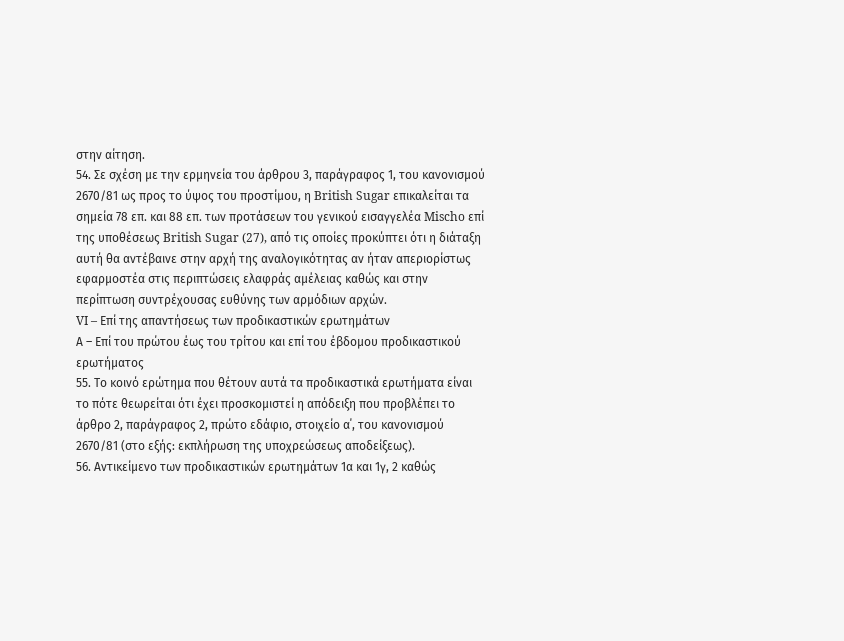στην αίτηση.
54. Σε σχέση με την ερμηνεία του άρθρου 3, παράγραφος 1, του κανονισμού 2670/81 ως προς το ύψος του προστίμου, η British Sugar επικαλείται τα σημεία 78 επ. και 88 επ. των προτάσεων του γενικού εισαγγελέα Mischo επί της υποθέσεως British Sugar (27), από τις οποίες προκύπτει ότι η διάταξη αυτή θα αντέβαινε στην αρχή της αναλογικότητας αν ήταν απεριορίστως εφαρμοστέα στις περιπτώσεις ελαφράς αμέλειας καθώς και στην περίπτωση συντρέχουσας ευθύνης των αρμόδιων αρχών.
VI – Επί της απαντήσεως των προδικαστικών ερωτημάτων
Α – Επί του πρώτου έως του τρίτου και επί του έβδομου προδικαστικού ερωτήματος
55. Το κοινό ερώτημα που θέτουν αυτά τα προδικαστικά ερωτήματα είναι το πότε θεωρείται ότι έχει προσκομιστεί η απόδειξη που προβλέπει το άρθρο 2, παράγραφος 2, πρώτο εδάφιο, στοιχείο α΄, του κανονισμού 2670/81 (στο εξής: εκπλήρωση της υποχρεώσεως αποδείξεως).
56. Αντικείμενο των προδικαστικών ερωτημάτων 1α και 1γ, 2 καθώς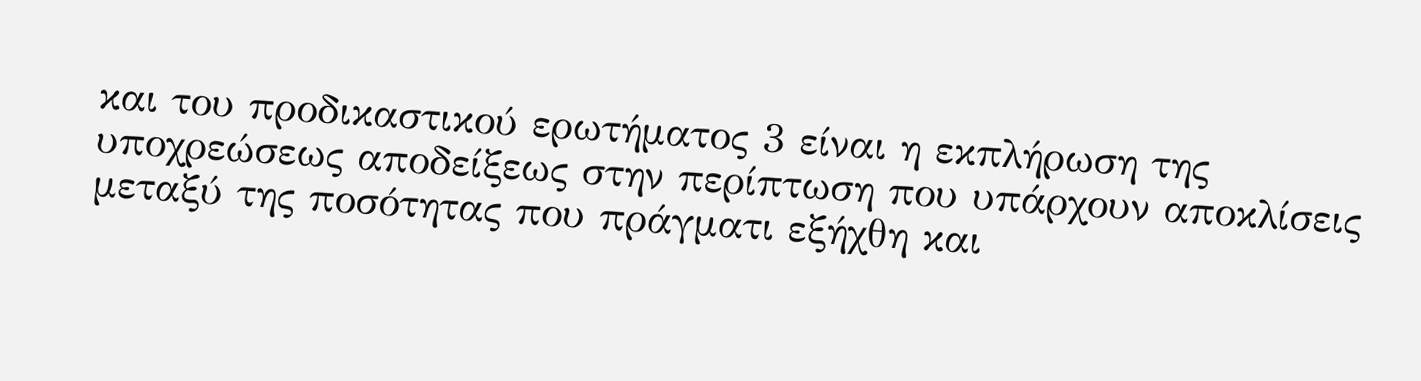και του προδικαστικού ερωτήματος 3 είναι η εκπλήρωση της υποχρεώσεως αποδείξεως στην περίπτωση που υπάρχουν αποκλίσεις μεταξύ της ποσότητας που πράγματι εξήχθη και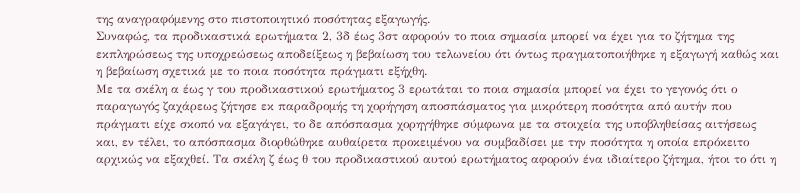της αναγραφόμενης στο πιστοποιητικό ποσότητας εξαγωγής.
Συναφώς, τα προδικαστικά ερωτήματα 2, 3δ έως 3στ αφορούν το ποια σημασία μπορεί να έχει για το ζήτημα της εκπληρώσεως της υποχρεώσεως αποδείξεως η βεβαίωση του τελωνείου ότι όντως πραγματοποιήθηκε η εξαγωγή καθώς και η βεβαίωση σχετικά με το ποια ποσότητα πράγματι εξήχθη.
Με τα σκέλη α έως γ του προδικαστικού ερωτήματος 3 ερωτάται το ποια σημασία μπορεί να έχει το γεγονός ότι ο παραγωγός ζαχάρεως ζήτησε εκ παραδρομής τη χορήγηση αποσπάσματος για μικρότερη ποσότητα από αυτήν που πράγματι είχε σκοπό να εξαγάγει, το δε απόσπασμα χορηγήθηκε σύμφωνα με τα στοιχεία της υποβληθείσας αιτήσεως και, εν τέλει, το απόσπασμα διορθώθηκε αυθαίρετα προκειμένου να συμβαδίσει με την ποσότητα η οποία επρόκειτο αρχικώς να εξαχθεί. Τα σκέλη ζ έως θ του προδικαστικού αυτού ερωτήματος αφορούν ένα ιδιαίτερο ζήτημα, ήτοι το ότι η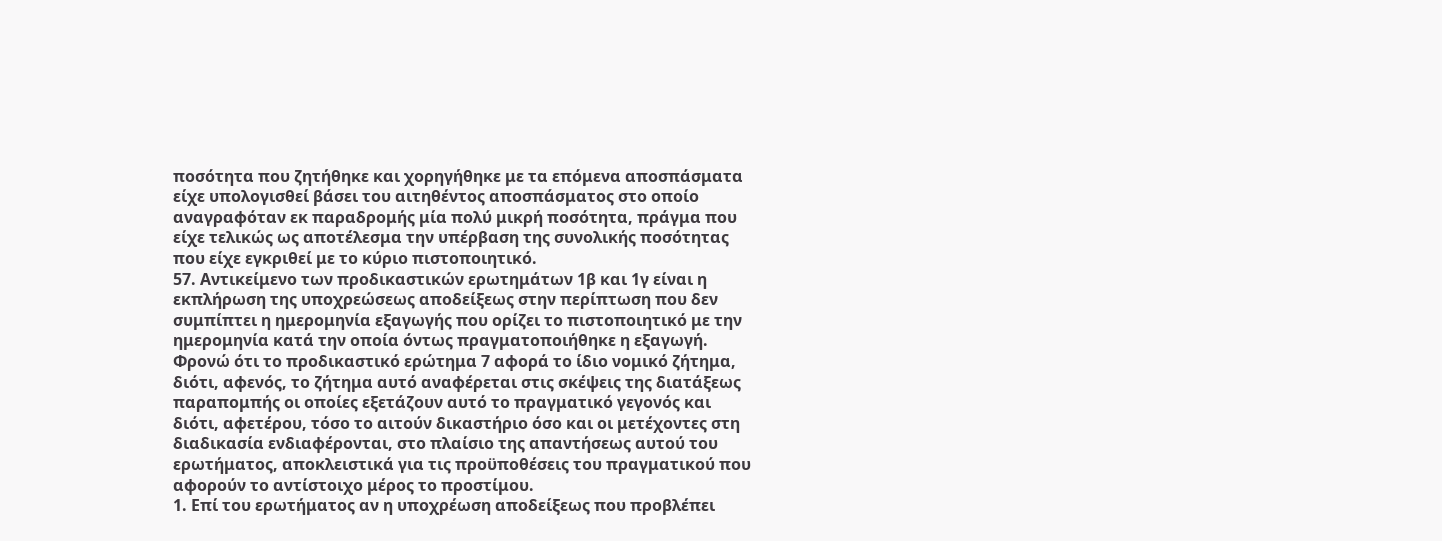ποσότητα που ζητήθηκε και χορηγήθηκε με τα επόμενα αποσπάσματα είχε υπολογισθεί βάσει του αιτηθέντος αποσπάσματος στο οποίο αναγραφόταν εκ παραδρομής μία πολύ μικρή ποσότητα, πράγμα που είχε τελικώς ως αποτέλεσμα την υπέρβαση της συνολικής ποσότητας που είχε εγκριθεί με το κύριο πιστοποιητικό.
57. Αντικείμενο των προδικαστικών ερωτημάτων 1β και 1γ είναι η εκπλήρωση της υποχρεώσεως αποδείξεως στην περίπτωση που δεν συμπίπτει η ημερομηνία εξαγωγής που ορίζει το πιστοποιητικό με την ημερομηνία κατά την οποία όντως πραγματοποιήθηκε η εξαγωγή. Φρονώ ότι το προδικαστικό ερώτημα 7 αφορά το ίδιο νομικό ζήτημα, διότι, αφενός, το ζήτημα αυτό αναφέρεται στις σκέψεις της διατάξεως παραπομπής οι οποίες εξετάζουν αυτό το πραγματικό γεγονός και διότι, αφετέρου, τόσο το αιτούν δικαστήριο όσο και οι μετέχοντες στη διαδικασία ενδιαφέρονται, στο πλαίσιο της απαντήσεως αυτού του ερωτήματος, αποκλειστικά για τις προϋποθέσεις του πραγματικού που αφορούν το αντίστοιχο μέρος το προστίμου.
1. Επί του ερωτήματος αν η υποχρέωση αποδείξεως που προβλέπει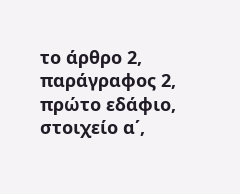το άρθρο 2, παράγραφος 2, πρώτο εδάφιο, στοιχείο α΄,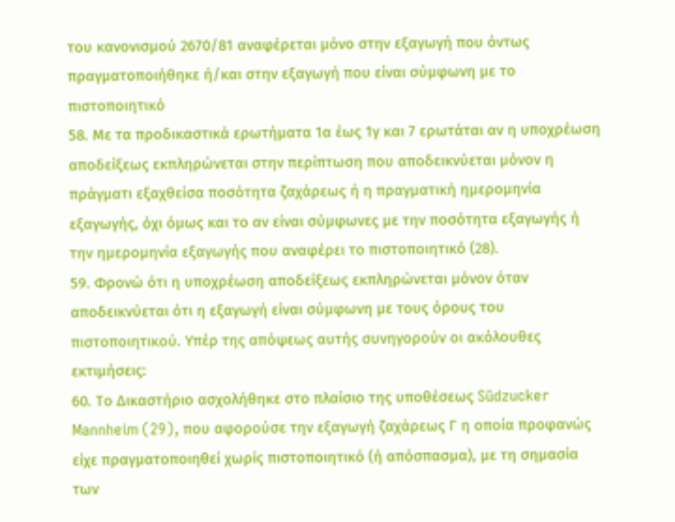του κανονισμού 2670/81 αναφέρεται μόνο στην εξαγωγή που όντως πραγματοποιήθηκε ή/και στην εξαγωγή που είναι σύμφωνη με το πιστοποιητικό
58. Με τα προδικαστικά ερωτήματα 1α έως 1γ και 7 ερωτάται αν η υποχρέωση αποδείξεως εκπληρώνεται στην περίπτωση που αποδεικνύεται μόνον η πράγματι εξαχθείσα ποσότητα ζαχάρεως ή η πραγματική ημερομηνία εξαγωγής, όχι όμως και το αν είναι σύμφωνες με την ποσότητα εξαγωγής ή την ημερομηνία εξαγωγής που αναφέρει το πιστοποιητικό (28).
59. Φρονώ ότι η υποχρέωση αποδείξεως εκπληρώνεται μόνον όταν αποδεικνύεται ότι η εξαγωγή είναι σύμφωνη με τους όρους του πιστοποιητικού. Υπέρ της απόψεως αυτής συνηγορούν οι ακόλουθες εκτιμήσεις:
60. Το Δικαστήριο ασχολήθηκε στο πλαίσιο της υποθέσεως Südzucker Mannheim (29), που αφορούσε την εξαγωγή ζαχάρεως Γ η οποία προφανώς είχε πραγματοποιηθεί χωρίς πιστοποιητικό (ή απόσπασμα), με τη σημασία των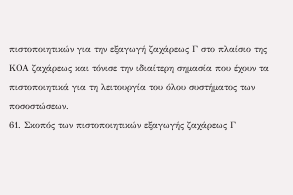πιστοποιητικών για την εξαγωγή ζαχάρεως Γ στο πλαίσιο της ΚΟΑ ζαχάρεως και τόνισε την ιδιαίτερη σημασία που έχουν τα πιστοποιητικά για τη λειτουργία του όλου συστήματος των ποσοστώσεων.
61. Σκοπός των πιστοποιητικών εξαγωγής ζαχάρεως Γ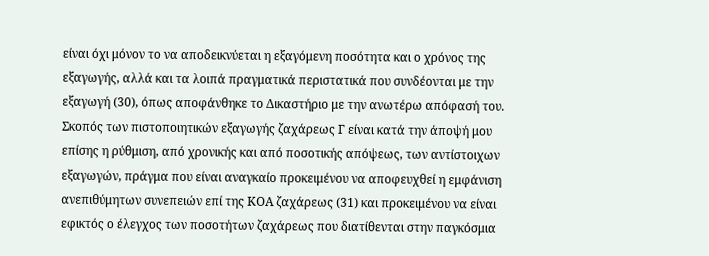είναι όχι μόνον το να αποδεικνύεται η εξαγόμενη ποσότητα και ο χρόνος της εξαγωγής, αλλά και τα λοιπά πραγματικά περιστατικά που συνδέονται με την εξαγωγή (30), όπως αποφάνθηκε το Δικαστήριο με την ανωτέρω απόφασή του. Σκοπός των πιστοποιητικών εξαγωγής ζαχάρεως Γ είναι κατά την άποψή μου επίσης η ρύθμιση, από χρονικής και από ποσοτικής απόψεως, των αντίστοιχων εξαγωγών, πράγμα που είναι αναγκαίο προκειμένου να αποφευχθεί η εμφάνιση ανεπιθύμητων συνεπειών επί της ΚΟΑ ζαχάρεως (31) και προκειμένου να είναι εφικτός ο έλεγχος των ποσοτήτων ζαχάρεως που διατίθενται στην παγκόσμια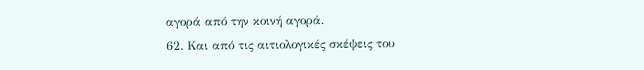αγορά από την κοινή αγορά.
62. Και από τις αιτιολογικές σκέψεις του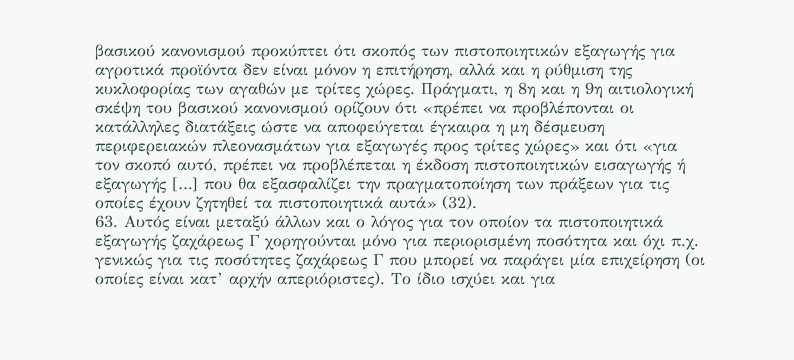βασικού κανονισμού προκύπτει ότι σκοπός των πιστοποιητικών εξαγωγής για αγροτικά προϊόντα δεν είναι μόνον η επιτήρηση, αλλά και η ρύθμιση της κυκλοφορίας των αγαθών με τρίτες χώρες. Πράγματι, η 8η και η 9η αιτιολογική σκέψη του βασικού κανονισμού ορίζουν ότι «πρέπει να προβλέπονται οι κατάλληλες διατάξεις ώστε να αποφεύγεται έγκαιρα η μη δέσμευση περιφερειακών πλεονασμάτων για εξαγωγές προς τρίτες χώρες» και ότι «για τον σκοπό αυτό, πρέπει να προβλέπεται η έκδοση πιστοποιητικών εισαγωγής ή εξαγωγής […] που θα εξασφαλίζει την πραγματοποίηση των πράξεων για τις οποίες έχουν ζητηθεί τα πιστοποιητικά αυτά» (32).
63. Αυτός είναι μεταξύ άλλων και ο λόγος για τον οποίον τα πιστοποιητικά εξαγωγής ζαχάρεως Γ χορηγούνται μόνο για περιορισμένη ποσότητα και όχι π.χ. γενικώς για τις ποσότητες ζαχάρεως Γ που μπορεί να παράγει μία επιχείρηση (οι οποίες είναι κατ’ αρχήν απεριόριστες). Το ίδιο ισχύει και για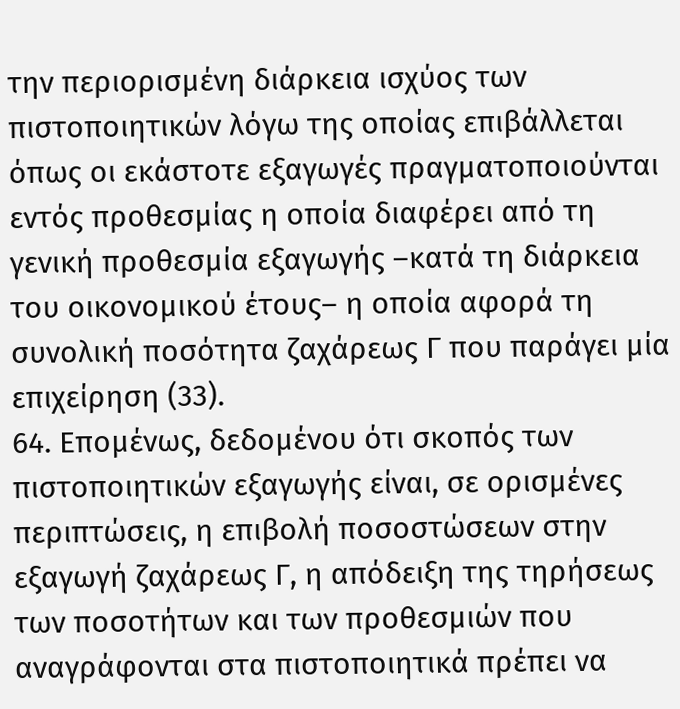την περιορισμένη διάρκεια ισχύος των πιστοποιητικών λόγω της οποίας επιβάλλεται όπως οι εκάστοτε εξαγωγές πραγματοποιούνται εντός προθεσμίας η οποία διαφέρει από τη γενική προθεσμία εξαγωγής –κατά τη διάρκεια του οικονομικού έτους– η οποία αφορά τη συνολική ποσότητα ζαχάρεως Γ που παράγει μία επιχείρηση (33).
64. Επομένως, δεδομένου ότι σκοπός των πιστοποιητικών εξαγωγής είναι, σε ορισμένες περιπτώσεις, η επιβολή ποσοστώσεων στην εξαγωγή ζαχάρεως Γ, η απόδειξη της τηρήσεως των ποσοτήτων και των προθεσμιών που αναγράφονται στα πιστοποιητικά πρέπει να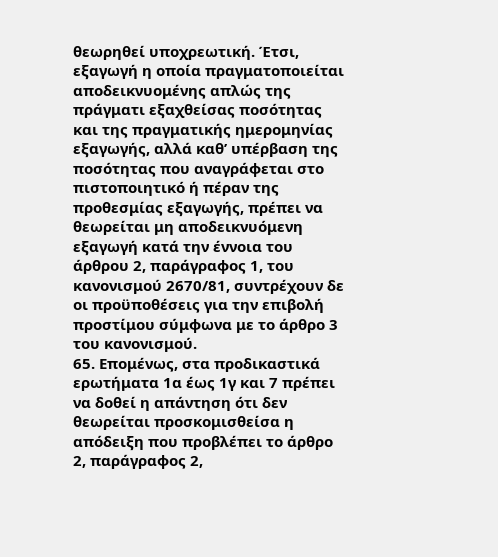θεωρηθεί υποχρεωτική. Έτσι, εξαγωγή η οποία πραγματοποιείται αποδεικνυομένης απλώς της πράγματι εξαχθείσας ποσότητας και της πραγματικής ημερομηνίας εξαγωγής, αλλά καθ’ υπέρβαση της ποσότητας που αναγράφεται στο πιστοποιητικό ή πέραν της προθεσμίας εξαγωγής, πρέπει να θεωρείται μη αποδεικνυόμενη εξαγωγή κατά την έννοια του άρθρου 2, παράγραφος 1, του κανονισμού 2670/81, συντρέχουν δε οι προϋποθέσεις για την επιβολή προστίμου σύμφωνα με το άρθρο 3 του κανονισμού.
65. Επομένως, στα προδικαστικά ερωτήματα 1α έως 1γ και 7 πρέπει να δοθεί η απάντηση ότι δεν θεωρείται προσκομισθείσα η απόδειξη που προβλέπει το άρθρο 2, παράγραφος 2,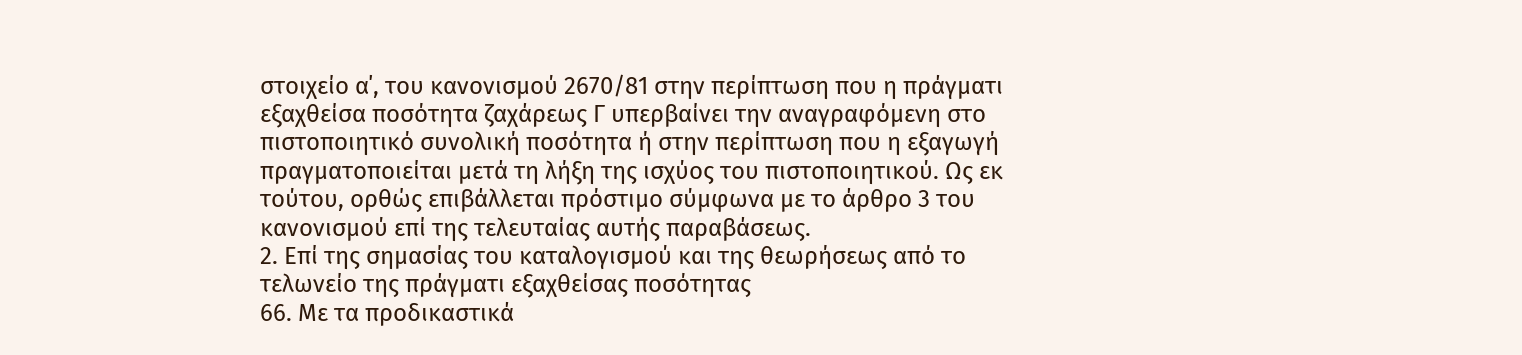στοιχείο α΄, του κανονισμού 2670/81 στην περίπτωση που η πράγματι εξαχθείσα ποσότητα ζαχάρεως Γ υπερβαίνει την αναγραφόμενη στο πιστοποιητικό συνολική ποσότητα ή στην περίπτωση που η εξαγωγή πραγματοποιείται μετά τη λήξη της ισχύος του πιστοποιητικού. Ως εκ τούτου, ορθώς επιβάλλεται πρόστιμο σύμφωνα με το άρθρο 3 του κανονισμού επί της τελευταίας αυτής παραβάσεως.
2. Επί της σημασίας του καταλογισμού και της θεωρήσεως από το τελωνείο της πράγματι εξαχθείσας ποσότητας
66. Με τα προδικαστικά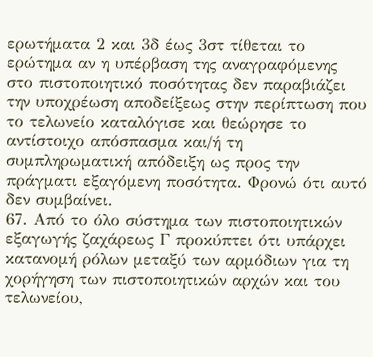ερωτήματα 2 και 3δ έως 3στ τίθεται το ερώτημα αν η υπέρβαση της αναγραφόμενης στο πιστοποιητικό ποσότητας δεν παραβιάζει την υποχρέωση αποδείξεως στην περίπτωση που το τελωνείο καταλόγισε και θεώρησε το αντίστοιχο απόσπασμα και/ή τη συμπληρωματική απόδειξη ως προς την πράγματι εξαγόμενη ποσότητα. Φρονώ ότι αυτό δεν συμβαίνει.
67. Από το όλο σύστημα των πιστοποιητικών εξαγωγής ζαχάρεως Γ προκύπτει ότι υπάρχει κατανομή ρόλων μεταξύ των αρμόδιων για τη χορήγηση των πιστοποιητικών αρχών και του τελωνείου,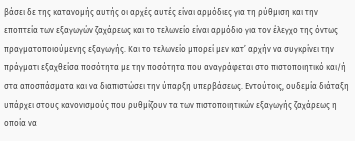βάσει δε της κατανομής αυτής οι αρχές αυτές είναι αρμόδιες για τη ρύθμιση και την εποπτεία των εξαγωγών ζαχάρεως και το τελωνείο είναι αρμόδιο για τον έλεγχο της όντως πραγματοποιούμενης εξαγωγής. Και το τελωνείο μπορεί μεν κατ’ αρχήν να συγκρίνει την πράγματι εξαχθείσα ποσότητα με την ποσότητα που αναγράφεται στο πιστοποιητικό και/ή στα αποσπάσματα και να διαπιστώσει την ύπαρξη υπερβάσεως. Εντούτοις, ουδεμία διάταξη υπάρχει στους κανονισμούς που ρυθμίζουν τα των πιστοποιητικών εξαγωγής ζαχάρεως η οποία να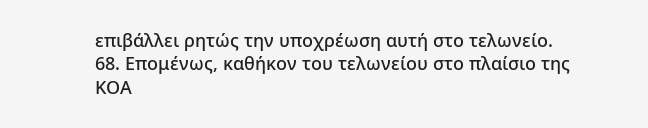επιβάλλει ρητώς την υποχρέωση αυτή στο τελωνείο.
68. Επομένως, καθήκον του τελωνείου στο πλαίσιο της ΚΟΑ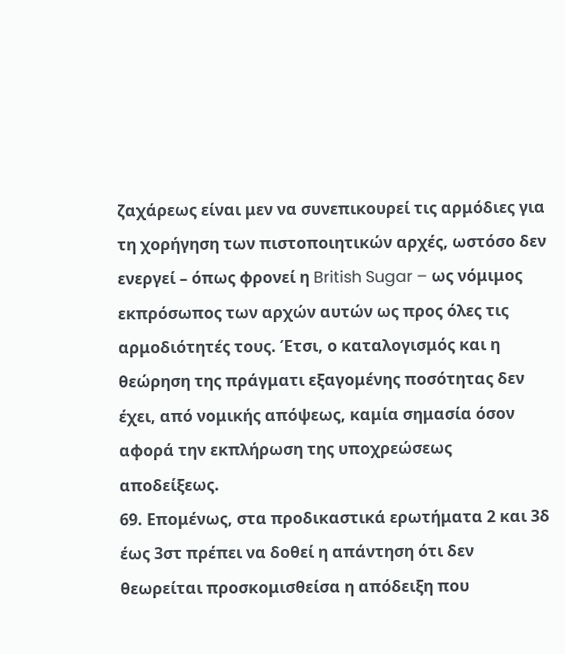ζαχάρεως είναι μεν να συνεπικουρεί τις αρμόδιες για τη χορήγηση των πιστοποιητικών αρχές, ωστόσο δεν ενεργεί – όπως φρονεί η British Sugar – ως νόμιμος εκπρόσωπος των αρχών αυτών ως προς όλες τις αρμοδιότητές τους. Έτσι, ο καταλογισμός και η θεώρηση της πράγματι εξαγομένης ποσότητας δεν έχει, από νομικής απόψεως, καμία σημασία όσον αφορά την εκπλήρωση της υποχρεώσεως αποδείξεως.
69. Επομένως, στα προδικαστικά ερωτήματα 2 και 3δ έως 3στ πρέπει να δοθεί η απάντηση ότι δεν θεωρείται προσκομισθείσα η απόδειξη που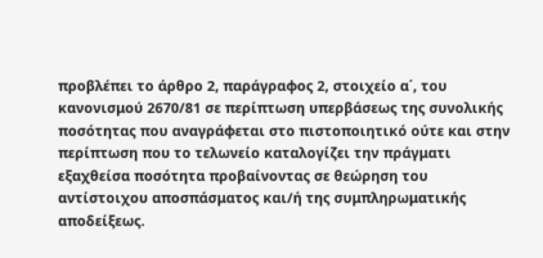προβλέπει το άρθρο 2, παράγραφος 2, στοιχείο α΄, του κανονισμού 2670/81 σε περίπτωση υπερβάσεως της συνολικής ποσότητας που αναγράφεται στο πιστοποιητικό ούτε και στην περίπτωση που το τελωνείο καταλογίζει την πράγματι εξαχθείσα ποσότητα προβαίνοντας σε θεώρηση του αντίστοιχου αποσπάσματος και/ή της συμπληρωματικής αποδείξεως.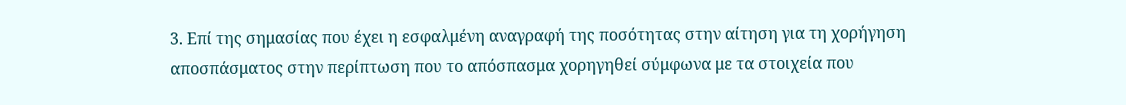3. Επί της σημασίας που έχει η εσφαλμένη αναγραφή της ποσότητας στην αίτηση για τη χορήγηση αποσπάσματος στην περίπτωση που το απόσπασμα χορηγηθεί σύμφωνα με τα στοιχεία που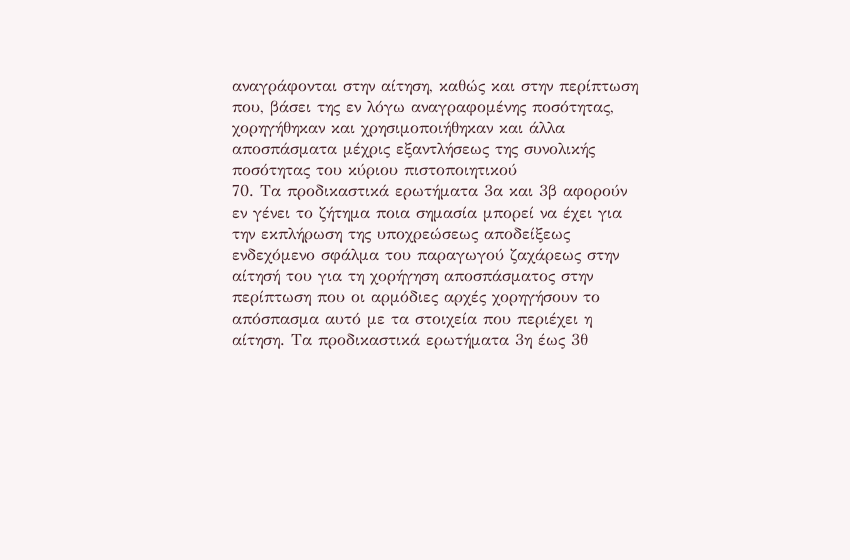αναγράφονται στην αίτηση, καθώς και στην περίπτωση που, βάσει της εν λόγω αναγραφομένης ποσότητας, χορηγήθηκαν και χρησιμοποιήθηκαν και άλλα αποσπάσματα μέχρις εξαντλήσεως της συνολικής ποσότητας του κύριου πιστοποιητικού
70. Τα προδικαστικά ερωτήματα 3α και 3β αφορούν εν γένει το ζήτημα ποια σημασία μπορεί να έχει για την εκπλήρωση της υποχρεώσεως αποδείξεως ενδεχόμενο σφάλμα του παραγωγού ζαχάρεως στην αίτησή του για τη χορήγηση αποσπάσματος στην περίπτωση που οι αρμόδιες αρχές χορηγήσουν το απόσπασμα αυτό με τα στοιχεία που περιέχει η αίτηση. Τα προδικαστικά ερωτήματα 3η έως 3θ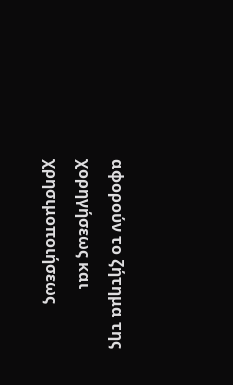αφορούν το ζήτημα της χορηγήσεως και χρησιμοποιήσεως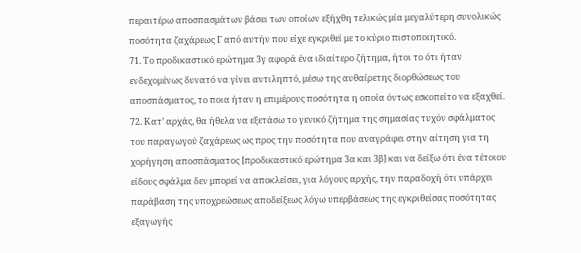περαιτέρω αποσπασμάτων βάσει των οποίων εξήχθη τελικώς μία μεγαλύτερη συνολικώς ποσότητα ζαχάρεως Γ από αυτήν που είχε εγκριθεί με το κύριο πιστοποιητικό.
71. Το προδικαστικό ερώτημα 3γ αφορά ένα ιδιαίτερο ζήτημα, ήτοι το ότι ήταν ενδεχομένως δυνατό να γίνει αντιληπτό, μέσω της αυθαίρετης διορθώσεως του αποσπάσματος, το ποια ήταν η επιμέρους ποσότητα η οποία όντως εσκοπείτο να εξαχθεί.
72. Κατ’ αρχάς, θα ήθελα να εξετάσω το γενικό ζήτημα της σημασίας τυχόν σφάλματος του παραγωγού ζαχάρεως ως προς την ποσότητα που αναγράφει στην αίτηση για τη χορήγηση αποσπάσματος [προδικαστικό ερώτημα 3α και 3β] και να δείξω ότι ένα τέτοιου είδους σφάλμα δεν μπορεί να αποκλείσει, για λόγους αρχής, την παραδοχή ότι υπάρχει παράβαση της υποχρεώσεως αποδείξεως λόγω υπερβάσεως της εγκριθείσας ποσότητας εξαγωγής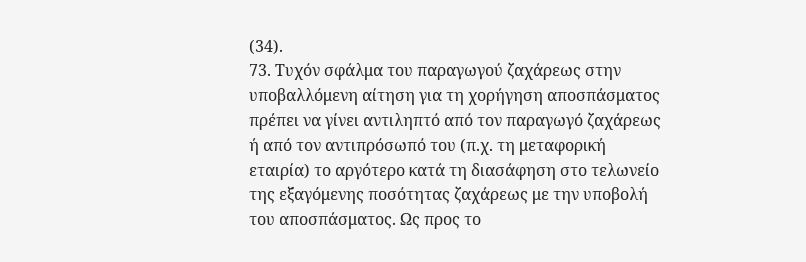(34).
73. Τυχόν σφάλμα του παραγωγού ζαχάρεως στην υποβαλλόμενη αίτηση για τη χορήγηση αποσπάσματος πρέπει να γίνει αντιληπτό από τον παραγωγό ζαχάρεως ή από τον αντιπρόσωπό του (π.χ. τη μεταφορική εταιρία) το αργότερο κατά τη διασάφηση στο τελωνείο της εξαγόμενης ποσότητας ζαχάρεως με την υποβολή του αποσπάσματος. Ως προς το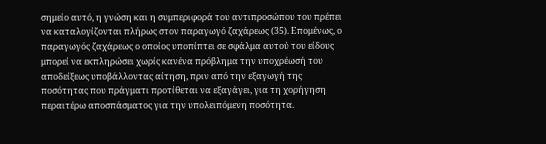σημείο αυτό, η γνώση και η συμπεριφορά του αντιπροσώπου του πρέπει να καταλογίζονται πλήρως στον παραγωγό ζαχάρεως (35). Επομένως, ο παραγωγός ζαχάρεως ο οποίος υποπίπτει σε σφάλμα αυτού του είδους μπορεί να εκπληρώσει χωρίς κανένα πρόβλημα την υποχρέωσή του αποδείξεως υποβάλλοντας αίτηση, πριν από την εξαγωγή της ποσότητας που πράγματι προτίθεται να εξαγάγει, για τη χορήγηση περαιτέρω αποσπάσματος για την υπολειπόμενη ποσότητα.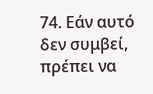74. Εάν αυτό δεν συμβεί, πρέπει να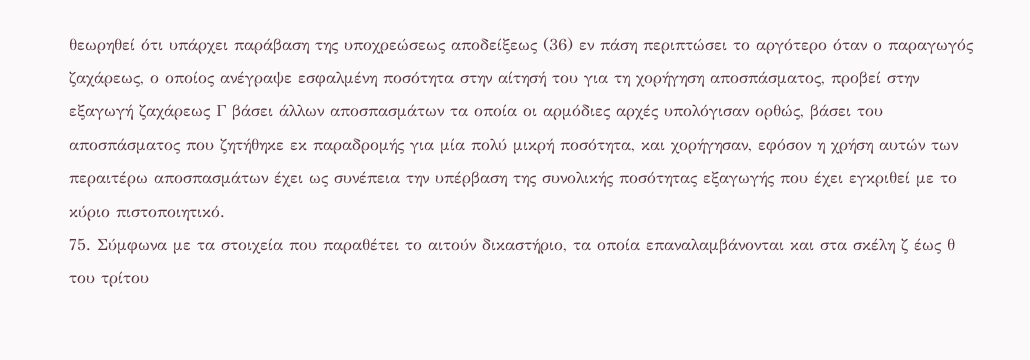θεωρηθεί ότι υπάρχει παράβαση της υποχρεώσεως αποδείξεως (36) εν πάση περιπτώσει το αργότερο όταν ο παραγωγός ζαχάρεως, ο οποίος ανέγραψε εσφαλμένη ποσότητα στην αίτησή του για τη χορήγηση αποσπάσματος, προβεί στην εξαγωγή ζαχάρεως Γ βάσει άλλων αποσπασμάτων τα οποία οι αρμόδιες αρχές υπολόγισαν ορθώς, βάσει του αποσπάσματος που ζητήθηκε εκ παραδρομής για μία πολύ μικρή ποσότητα, και χορήγησαν, εφόσον η χρήση αυτών των περαιτέρω αποσπασμάτων έχει ως συνέπεια την υπέρβαση της συνολικής ποσότητας εξαγωγής που έχει εγκριθεί με το κύριο πιστοποιητικό.
75. Σύμφωνα με τα στοιχεία που παραθέτει το αιτούν δικαστήριο, τα οποία επαναλαμβάνονται και στα σκέλη ζ έως θ του τρίτου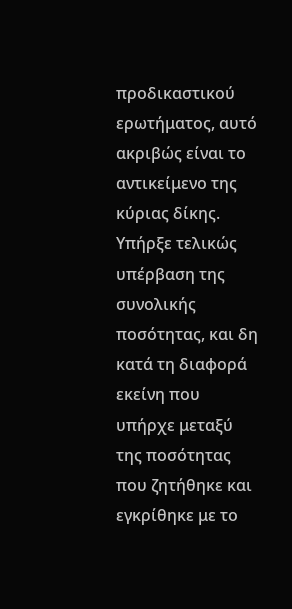προδικαστικού ερωτήματος, αυτό ακριβώς είναι το αντικείμενο της κύριας δίκης. Υπήρξε τελικώς υπέρβαση της συνολικής ποσότητας, και δη κατά τη διαφορά εκείνη που υπήρχε μεταξύ της ποσότητας που ζητήθηκε και εγκρίθηκε με το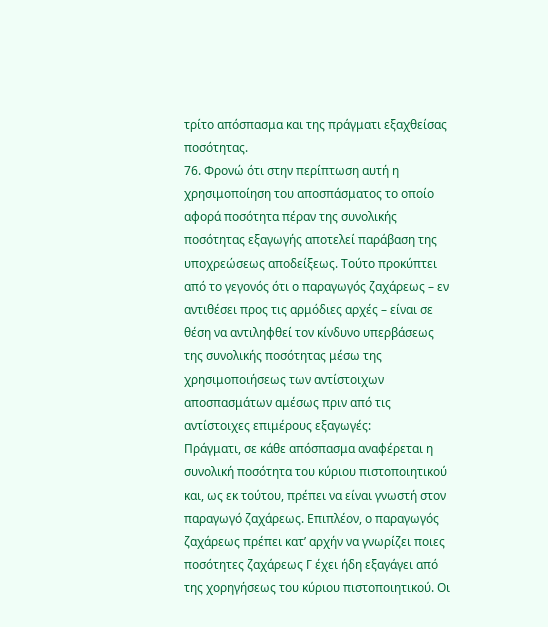τρίτο απόσπασμα και της πράγματι εξαχθείσας ποσότητας.
76. Φρονώ ότι στην περίπτωση αυτή η χρησιμοποίηση του αποσπάσματος το οποίο αφορά ποσότητα πέραν της συνολικής ποσότητας εξαγωγής αποτελεί παράβαση της υποχρεώσεως αποδείξεως. Τούτο προκύπτει από το γεγονός ότι ο παραγωγός ζαχάρεως – εν αντιθέσει προς τις αρμόδιες αρχές – είναι σε θέση να αντιληφθεί τον κίνδυνο υπερβάσεως της συνολικής ποσότητας μέσω της χρησιμοποιήσεως των αντίστοιχων αποσπασμάτων αμέσως πριν από τις αντίστοιχες επιμέρους εξαγωγές:
Πράγματι, σε κάθε απόσπασμα αναφέρεται η συνολική ποσότητα του κύριου πιστοποιητικού και, ως εκ τούτου, πρέπει να είναι γνωστή στον παραγωγό ζαχάρεως. Επιπλέον, ο παραγωγός ζαχάρεως πρέπει κατ’ αρχήν να γνωρίζει ποιες ποσότητες ζαχάρεως Γ έχει ήδη εξαγάγει από της χορηγήσεως του κύριου πιστοποιητικού. Οι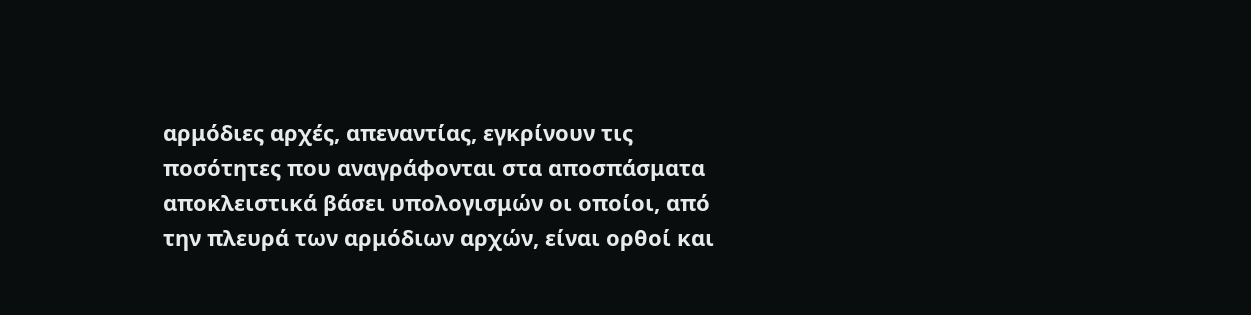αρμόδιες αρχές, απεναντίας, εγκρίνουν τις ποσότητες που αναγράφονται στα αποσπάσματα αποκλειστικά βάσει υπολογισμών οι οποίοι, από την πλευρά των αρμόδιων αρχών, είναι ορθοί και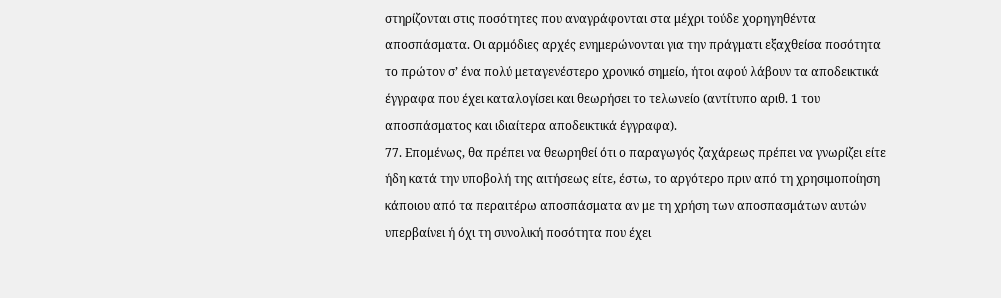στηρίζονται στις ποσότητες που αναγράφονται στα μέχρι τούδε χορηγηθέντα αποσπάσματα. Οι αρμόδιες αρχές ενημερώνονται για την πράγματι εξαχθείσα ποσότητα το πρώτον σ’ ένα πολύ μεταγενέστερο χρονικό σημείο, ήτοι αφού λάβουν τα αποδεικτικά έγγραφα που έχει καταλογίσει και θεωρήσει το τελωνείο (αντίτυπο αριθ. 1 του αποσπάσματος και ιδιαίτερα αποδεικτικά έγγραφα).
77. Επομένως, θα πρέπει να θεωρηθεί ότι ο παραγωγός ζαχάρεως πρέπει να γνωρίζει είτε ήδη κατά την υποβολή της αιτήσεως είτε, έστω, το αργότερο πριν από τη χρησιμοποίηση κάποιου από τα περαιτέρω αποσπάσματα αν με τη χρήση των αποσπασμάτων αυτών υπερβαίνει ή όχι τη συνολική ποσότητα που έχει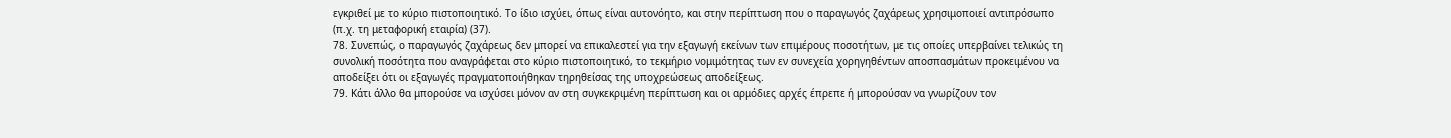εγκριθεί με το κύριο πιστοποιητικό. Το ίδιο ισχύει, όπως είναι αυτονόητο, και στην περίπτωση που ο παραγωγός ζαχάρεως χρησιμοποιεί αντιπρόσωπο (π.χ. τη μεταφορική εταιρία) (37).
78. Συνεπώς, ο παραγωγός ζαχάρεως δεν μπορεί να επικαλεστεί για την εξαγωγή εκείνων των επιμέρους ποσοτήτων, με τις οποίες υπερβαίνει τελικώς τη συνολική ποσότητα που αναγράφεται στο κύριο πιστοποιητικό, το τεκμήριο νομιμότητας των εν συνεχεία χορηγηθέντων αποσπασμάτων προκειμένου να αποδείξει ότι οι εξαγωγές πραγματοποιήθηκαν τηρηθείσας της υποχρεώσεως αποδείξεως.
79. Κάτι άλλο θα μπορούσε να ισχύσει μόνον αν στη συγκεκριμένη περίπτωση και οι αρμόδιες αρχές έπρεπε ή μπορούσαν να γνωρίζουν τον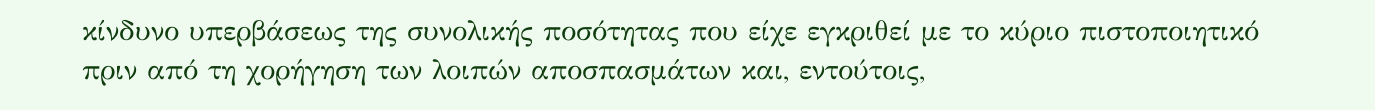κίνδυνο υπερβάσεως της συνολικής ποσότητας που είχε εγκριθεί με το κύριο πιστοποιητικό πριν από τη χορήγηση των λοιπών αποσπασμάτων και, εντούτοις,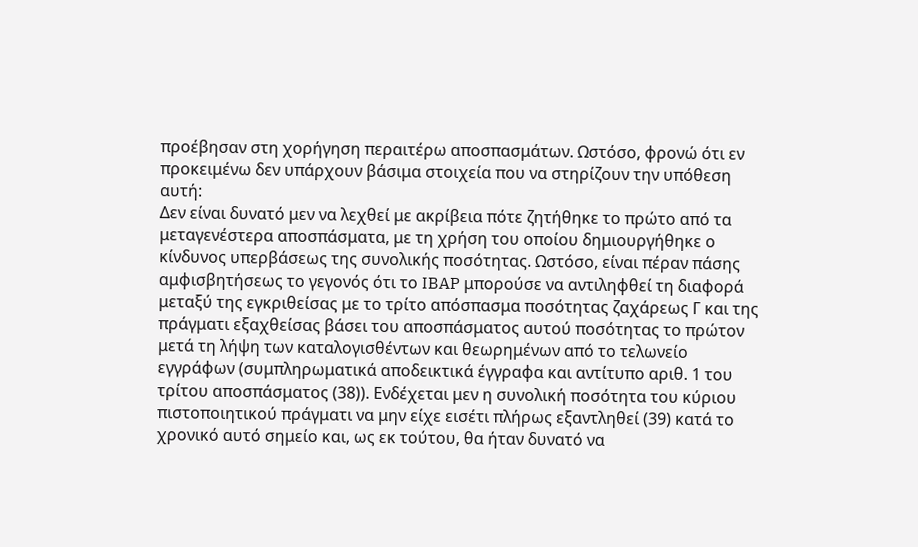προέβησαν στη χορήγηση περαιτέρω αποσπασμάτων. Ωστόσο, φρονώ ότι εν προκειμένω δεν υπάρχουν βάσιμα στοιχεία που να στηρίζουν την υπόθεση αυτή:
Δεν είναι δυνατό μεν να λεχθεί με ακρίβεια πότε ζητήθηκε το πρώτο από τα μεταγενέστερα αποσπάσματα, με τη χρήση του οποίου δημιουργήθηκε ο κίνδυνος υπερβάσεως της συνολικής ποσότητας. Ωστόσο, είναι πέραν πάσης αμφισβητήσεως το γεγονός ότι το IBAP μπορούσε να αντιληφθεί τη διαφορά μεταξύ της εγκριθείσας με το τρίτο απόσπασμα ποσότητας ζαχάρεως Γ και της πράγματι εξαχθείσας βάσει του αποσπάσματος αυτού ποσότητας το πρώτον μετά τη λήψη των καταλογισθέντων και θεωρημένων από το τελωνείο εγγράφων (συμπληρωματικά αποδεικτικά έγγραφα και αντίτυπο αριθ. 1 του τρίτου αποσπάσματος (38)). Ενδέχεται μεν η συνολική ποσότητα του κύριου πιστοποιητικού πράγματι να μην είχε εισέτι πλήρως εξαντληθεί (39) κατά το χρονικό αυτό σημείο και, ως εκ τούτου, θα ήταν δυνατό να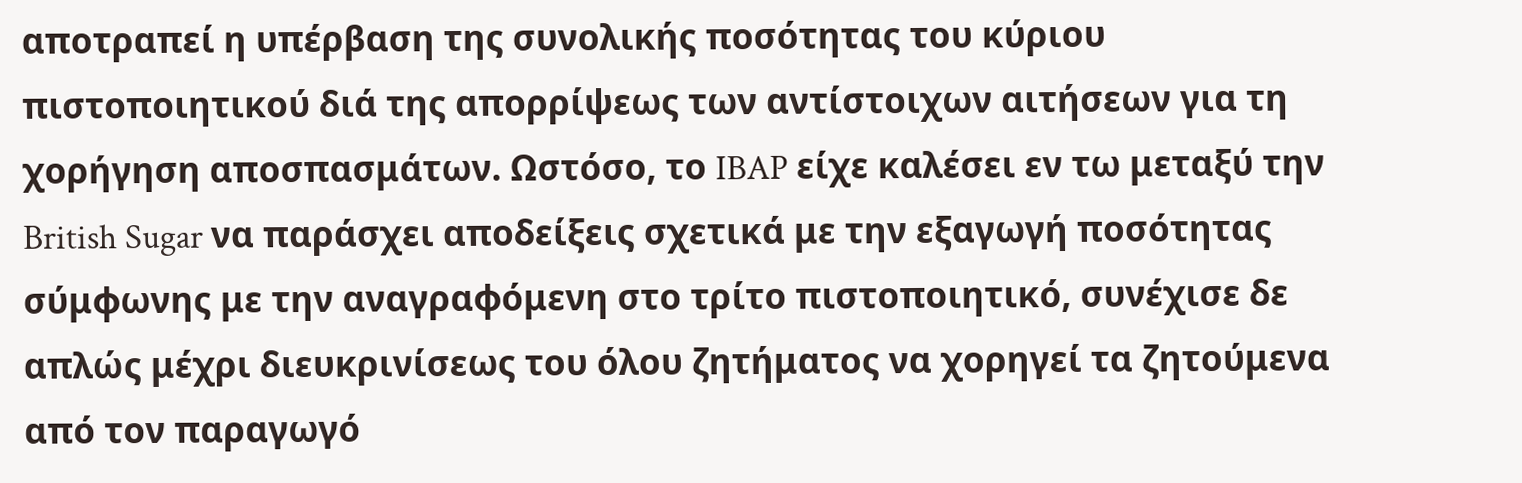αποτραπεί η υπέρβαση της συνολικής ποσότητας του κύριου πιστοποιητικού διά της απορρίψεως των αντίστοιχων αιτήσεων για τη χορήγηση αποσπασμάτων. Ωστόσο, το IBAP είχε καλέσει εν τω μεταξύ την British Sugar να παράσχει αποδείξεις σχετικά με την εξαγωγή ποσότητας σύμφωνης με την αναγραφόμενη στο τρίτο πιστοποιητικό, συνέχισε δε απλώς μέχρι διευκρινίσεως του όλου ζητήματος να χορηγεί τα ζητούμενα από τον παραγωγό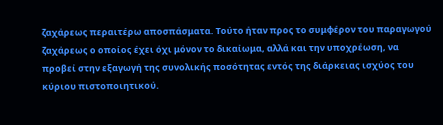ζαχάρεως περαιτέρω αποσπάσματα. Τούτο ήταν προς το συμφέρον του παραγωγού ζαχάρεως ο οποίος έχει όχι μόνον το δικαίωμα, αλλά και την υποχρέωση, να προβεί στην εξαγωγή της συνολικής ποσότητας εντός της διάρκειας ισχύος του κύριου πιστοποιητικού.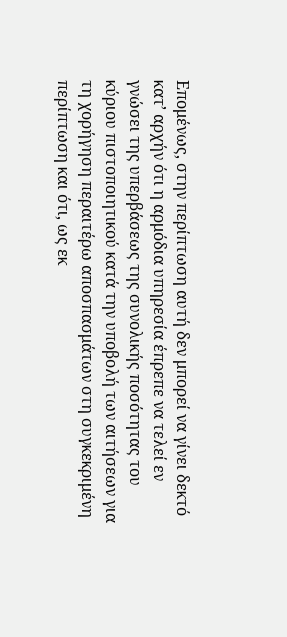Επομένως, στην περίπτωση αυτή δεν μπορεί να γίνει δεκτό κατ’ αρχήν ότι η αρμόδια υπηρεσία έπρεπε να τελεί εν γνώσει της υπερβάσεως της συνολικής ποσότητας του κύριου πιστοποιητικού κατά την υποβολή των αιτήσεων για τη χορήγηση περαιτέρω αποσπασμάτων στη συγκεκριμένη περίπτωση και ότι, ως εκ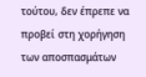τούτου, δεν έπρεπε να προβεί στη χορήγηση των αποσπασμάτων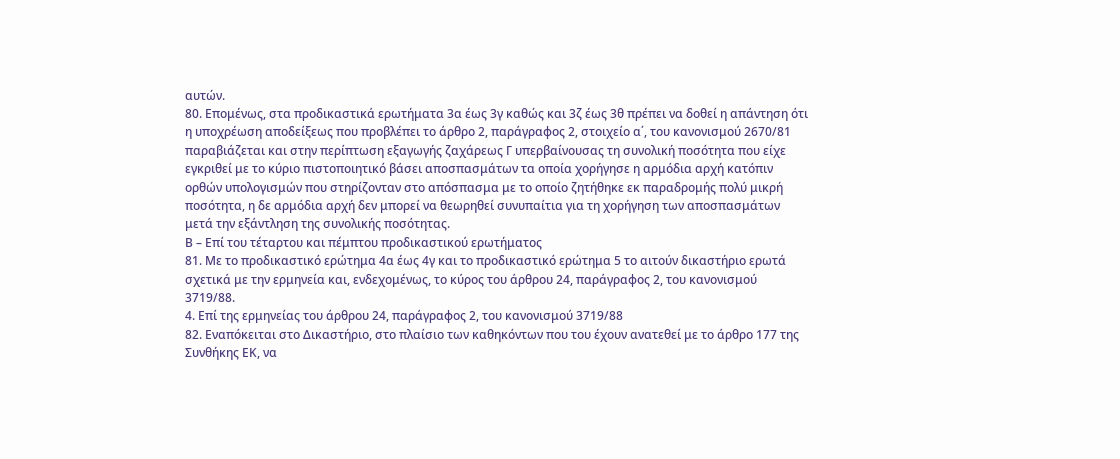αυτών.
80. Επομένως, στα προδικαστικά ερωτήματα 3α έως 3γ καθώς και 3ζ έως 3θ πρέπει να δοθεί η απάντηση ότι η υποχρέωση αποδείξεως που προβλέπει το άρθρο 2, παράγραφος 2, στοιχείο α΄, του κανονισμού 2670/81 παραβιάζεται και στην περίπτωση εξαγωγής ζαχάρεως Γ υπερβαίνουσας τη συνολική ποσότητα που είχε εγκριθεί με το κύριο πιστοποιητικό βάσει αποσπασμάτων τα οποία χορήγησε η αρμόδια αρχή κατόπιν ορθών υπολογισμών που στηρίζονταν στο απόσπασμα με το οποίο ζητήθηκε εκ παραδρομής πολύ μικρή ποσότητα, η δε αρμόδια αρχή δεν μπορεί να θεωρηθεί συνυπαίτια για τη χορήγηση των αποσπασμάτων μετά την εξάντληση της συνολικής ποσότητας.
Β – Επί του τέταρτου και πέμπτου προδικαστικού ερωτήματος
81. Με το προδικαστικό ερώτημα 4α έως 4γ και το προδικαστικό ερώτημα 5 το αιτούν δικαστήριο ερωτά σχετικά με την ερμηνεία και, ενδεχομένως, το κύρος του άρθρου 24, παράγραφος 2, του κανονισμού 3719/88.
4. Επί της ερμηνείας του άρθρου 24, παράγραφος 2, του κανονισμού 3719/88
82. Εναπόκειται στο Δικαστήριο, στο πλαίσιο των καθηκόντων που του έχουν ανατεθεί με το άρθρο 177 της Συνθήκης ΕΚ, να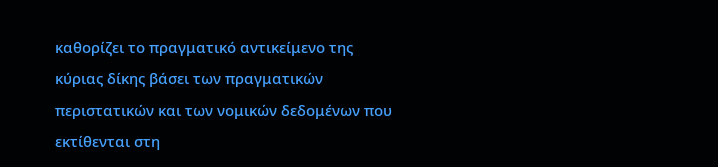καθορίζει το πραγματικό αντικείμενο της κύριας δίκης βάσει των πραγματικών περιστατικών και των νομικών δεδομένων που εκτίθενται στη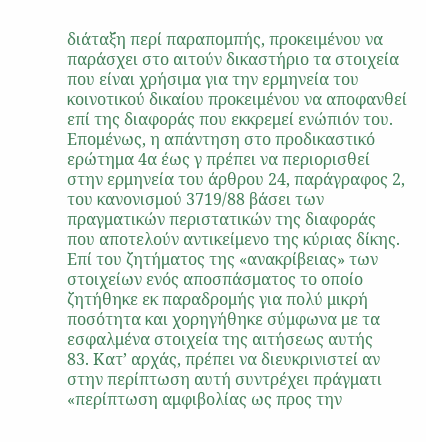διάταξη περί παραπομπής, προκειμένου να παράσχει στο αιτούν δικαστήριο τα στοιχεία που είναι χρήσιμα για την ερμηνεία του κοινοτικού δικαίου προκειμένου να αποφανθεί επί της διαφοράς που εκκρεμεί ενώπιόν του. Επομένως, η απάντηση στο προδικαστικό ερώτημα 4α έως γ πρέπει να περιορισθεί στην ερμηνεία του άρθρου 24, παράγραφος 2, του κανονισμού 3719/88 βάσει των πραγματικών περιστατικών της διαφοράς που αποτελούν αντικείμενο της κύριας δίκης.
Επί του ζητήματος της «ανακρίβειας» των στοιχείων ενός αποσπάσματος το οποίο ζητήθηκε εκ παραδρομής για πολύ μικρή ποσότητα και χορηγήθηκε σύμφωνα με τα εσφαλμένα στοιχεία της αιτήσεως αυτής
83. Κατ’ αρχάς, πρέπει να διευκρινιστεί αν στην περίπτωση αυτή συντρέχει πράγματι «περίπτωση αμφιβολίας ως προς την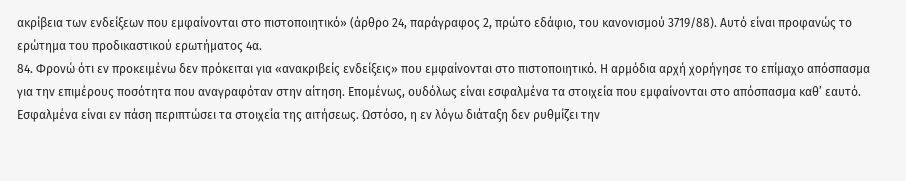ακρίβεια των ενδείξεων που εμφαίνονται στο πιστοποιητικό» (άρθρο 24, παράγραφος 2, πρώτο εδάφιο, του κανονισμού 3719/88). Αυτό είναι προφανώς το ερώτημα του προδικαστικού ερωτήματος 4α.
84. Φρονώ ότι εν προκειμένω δεν πρόκειται για «ανακριβείς ενδείξεις» που εμφαίνονται στο πιστοποιητικό. Η αρμόδια αρχή χορήγησε το επίμαχο απόσπασμα για την επιμέρους ποσότητα που αναγραφόταν στην αίτηση. Επομένως, ουδόλως είναι εσφαλμένα τα στοιχεία που εμφαίνονται στο απόσπασμα καθ’ εαυτό. Εσφαλμένα είναι εν πάση περιπτώσει τα στοιχεία της αιτήσεως. Ωστόσο, η εν λόγω διάταξη δεν ρυθμίζει την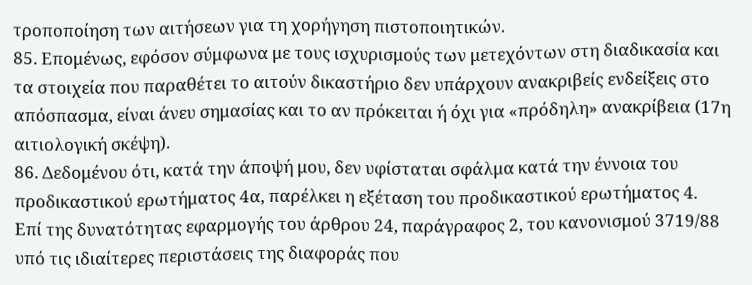τροποποίηση των αιτήσεων για τη χορήγηση πιστοποιητικών.
85. Επομένως, εφόσον σύμφωνα με τους ισχυρισμούς των μετεχόντων στη διαδικασία και τα στοιχεία που παραθέτει το αιτούν δικαστήριο δεν υπάρχουν ανακριβείς ενδείξεις στο απόσπασμα, είναι άνευ σημασίας και το αν πρόκειται ή όχι για «πρόδηλη» ανακρίβεια (17η αιτιολογική σκέψη).
86. Δεδομένου ότι, κατά την άποψή μου, δεν υφίσταται σφάλμα κατά την έννοια του προδικαστικού ερωτήματος 4α, παρέλκει η εξέταση του προδικαστικού ερωτήματος 4.
Επί της δυνατότητας εφαρμογής του άρθρου 24, παράγραφος 2, του κανονισμού 3719/88 υπό τις ιδιαίτερες περιστάσεις της διαφοράς που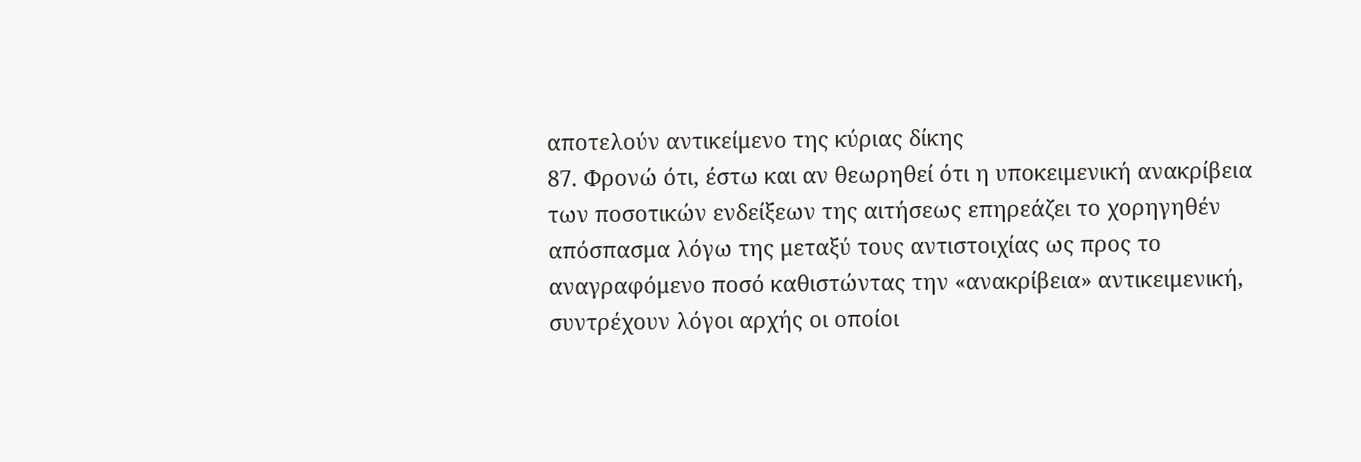αποτελούν αντικείμενο της κύριας δίκης
87. Φρονώ ότι, έστω και αν θεωρηθεί ότι η υποκειμενική ανακρίβεια των ποσοτικών ενδείξεων της αιτήσεως επηρεάζει το χορηγηθέν απόσπασμα λόγω της μεταξύ τους αντιστοιχίας ως προς το αναγραφόμενο ποσό καθιστώντας την «ανακρίβεια» αντικειμενική, συντρέχουν λόγοι αρχής οι οποίοι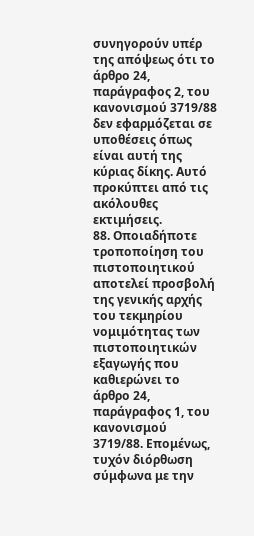συνηγορούν υπέρ της απόψεως ότι το άρθρο 24, παράγραφος 2, του κανονισμού 3719/88 δεν εφαρμόζεται σε υποθέσεις όπως είναι αυτή της κύριας δίκης. Αυτό προκύπτει από τις ακόλουθες εκτιμήσεις.
88. Οποιαδήποτε τροποποίηση του πιστοποιητικού αποτελεί προσβολή της γενικής αρχής του τεκμηρίου νομιμότητας των πιστοποιητικών εξαγωγής που καθιερώνει το άρθρο 24, παράγραφος 1, του κανονισμού 3719/88. Επομένως, τυχόν διόρθωση σύμφωνα με την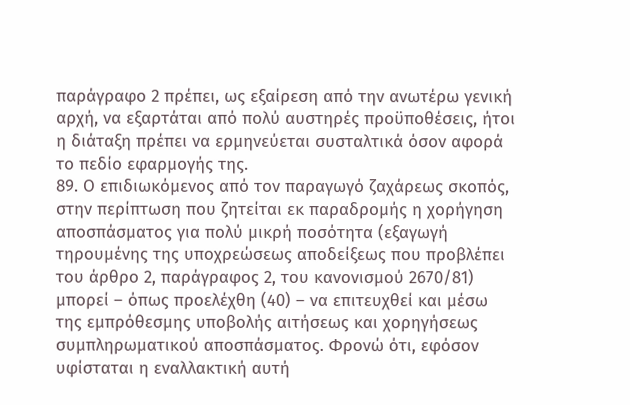παράγραφο 2 πρέπει, ως εξαίρεση από την ανωτέρω γενική αρχή, να εξαρτάται από πολύ αυστηρές προϋποθέσεις, ήτοι η διάταξη πρέπει να ερμηνεύεται συσταλτικά όσον αφορά το πεδίο εφαρμογής της.
89. Ο επιδιωκόμενος από τον παραγωγό ζαχάρεως σκοπός, στην περίπτωση που ζητείται εκ παραδρομής η χορήγηση αποσπάσματος για πολύ μικρή ποσότητα (εξαγωγή τηρουμένης της υποχρεώσεως αποδείξεως που προβλέπει του άρθρο 2, παράγραφος 2, του κανονισμού 2670/81) μπορεί – όπως προελέχθη (40) – να επιτευχθεί και μέσω της εμπρόθεσμης υποβολής αιτήσεως και χορηγήσεως συμπληρωματικού αποσπάσματος. Φρονώ ότι, εφόσον υφίσταται η εναλλακτική αυτή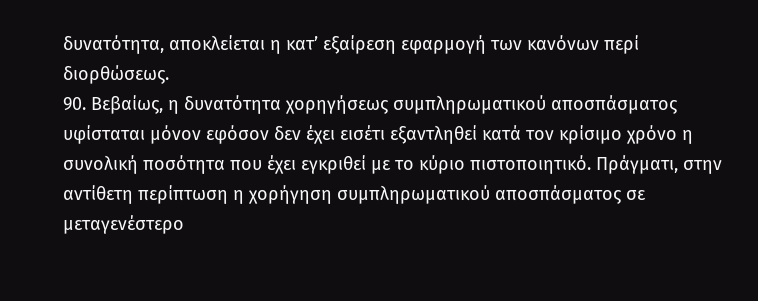δυνατότητα, αποκλείεται η κατ’ εξαίρεση εφαρμογή των κανόνων περί διορθώσεως.
90. Βεβαίως, η δυνατότητα χορηγήσεως συμπληρωματικού αποσπάσματος υφίσταται μόνον εφόσον δεν έχει εισέτι εξαντληθεί κατά τον κρίσιμο χρόνο η συνολική ποσότητα που έχει εγκριθεί με το κύριο πιστοποιητικό. Πράγματι, στην αντίθετη περίπτωση η χορήγηση συμπληρωματικού αποσπάσματος σε μεταγενέστερο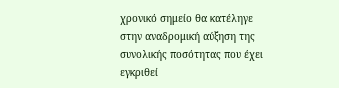χρονικό σημείο θα κατέληγε στην αναδρομική αύξηση της συνολικής ποσότητας που έχει εγκριθεί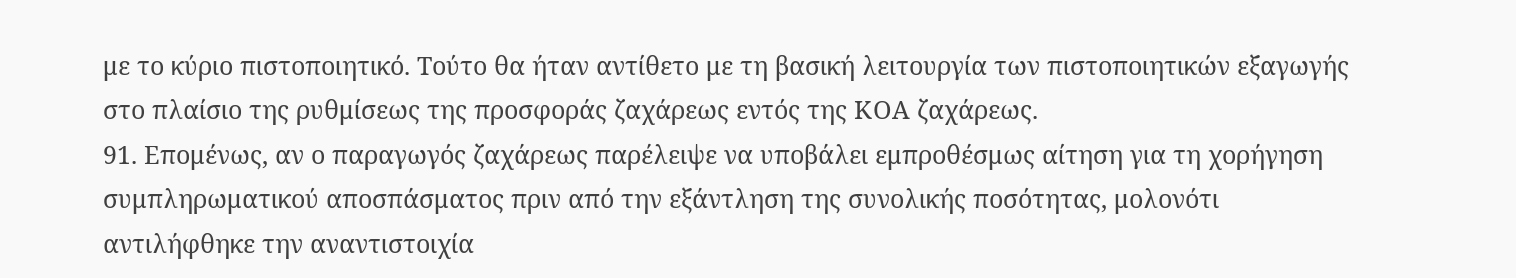με το κύριο πιστοποιητικό. Τούτο θα ήταν αντίθετο με τη βασική λειτουργία των πιστοποιητικών εξαγωγής στο πλαίσιο της ρυθμίσεως της προσφοράς ζαχάρεως εντός της ΚΟΑ ζαχάρεως.
91. Επομένως, αν ο παραγωγός ζαχάρεως παρέλειψε να υποβάλει εμπροθέσμως αίτηση για τη χορήγηση συμπληρωματικού αποσπάσματος πριν από την εξάντληση της συνολικής ποσότητας, μολονότι αντιλήφθηκε την αναντιστοιχία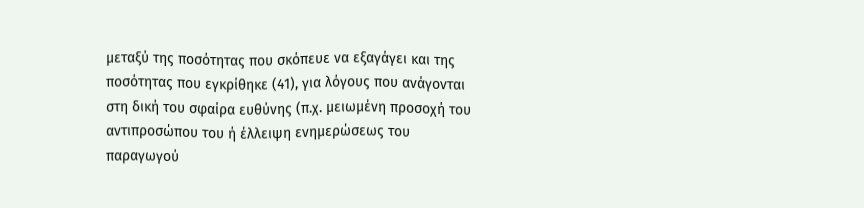μεταξύ της ποσότητας που σκόπευε να εξαγάγει και της ποσότητας που εγκρίθηκε (41), για λόγους που ανάγονται στη δική του σφαίρα ευθύνης (π.χ. μειωμένη προσοχή του αντιπροσώπου του ή έλλειψη ενημερώσεως του παραγωγού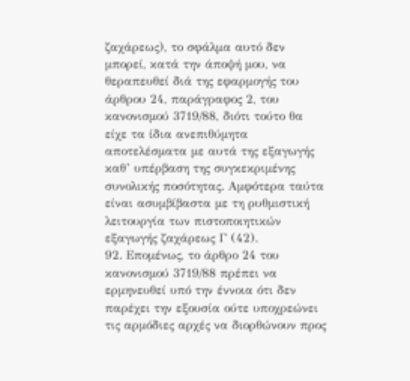ζαχάρεως), το σφάλμα αυτό δεν μπορεί, κατά την άποψή μου, να θεραπευθεί διά της εφαρμογής του άρθρου 24, παράγραφος 2, του κανονισμού 3719/88, διότι τούτο θα είχε τα ίδια ανεπιθύμητα αποτελέσματα με αυτά της εξαγωγής καθ’ υπέρβαση της συγκεκριμένης συνολικής ποσότητας. Αμφότερα ταύτα είναι ασυμβίβαστα με τη ρυθμιστική λειτουργία των πιστοποιητικών εξαγωγής ζαχάρεως Γ (42).
92. Επομένως, το άρθρο 24 του κανονισμού 3719/88 πρέπει να ερμηνευθεί υπό την έννοια ότι δεν παρέχει την εξουσία ούτε υποχρεώνει τις αρμόδιες αρχές να διορθώνουν προς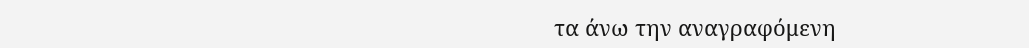τα άνω την αναγραφόμενη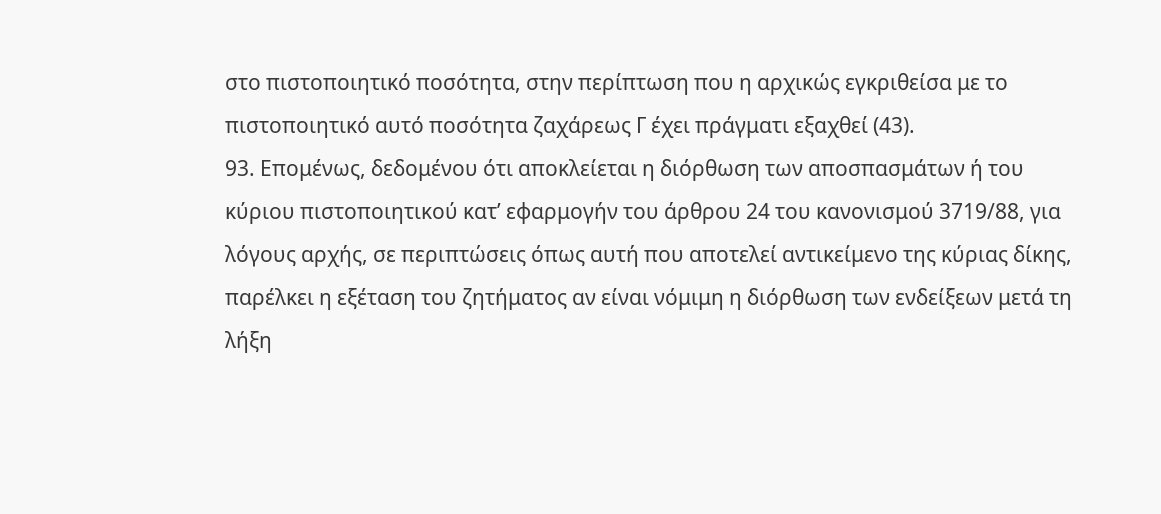στο πιστοποιητικό ποσότητα, στην περίπτωση που η αρχικώς εγκριθείσα με το πιστοποιητικό αυτό ποσότητα ζαχάρεως Γ έχει πράγματι εξαχθεί (43).
93. Επομένως, δεδομένου ότι αποκλείεται η διόρθωση των αποσπασμάτων ή του κύριου πιστοποιητικού κατ’ εφαρμογήν του άρθρου 24 του κανονισμού 3719/88, για λόγους αρχής, σε περιπτώσεις όπως αυτή που αποτελεί αντικείμενο της κύριας δίκης, παρέλκει η εξέταση του ζητήματος αν είναι νόμιμη η διόρθωση των ενδείξεων μετά τη λήξη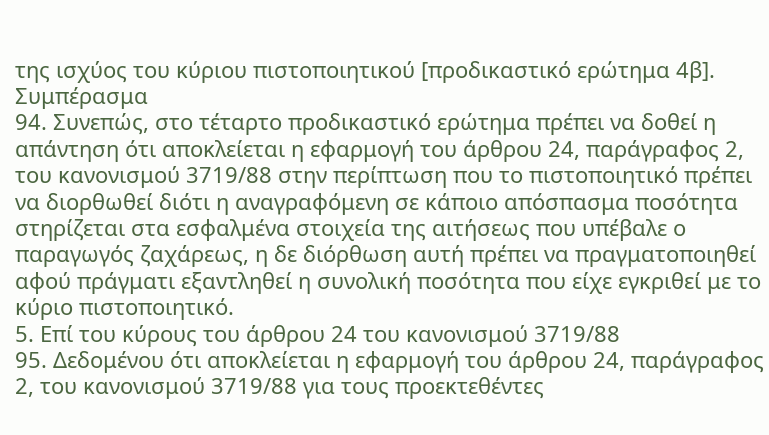της ισχύος του κύριου πιστοποιητικού [προδικαστικό ερώτημα 4β].
Συμπέρασμα
94. Συνεπώς, στο τέταρτο προδικαστικό ερώτημα πρέπει να δοθεί η απάντηση ότι αποκλείεται η εφαρμογή του άρθρου 24, παράγραφος 2, του κανονισμού 3719/88 στην περίπτωση που το πιστοποιητικό πρέπει να διορθωθεί διότι η αναγραφόμενη σε κάποιο απόσπασμα ποσότητα στηρίζεται στα εσφαλμένα στοιχεία της αιτήσεως που υπέβαλε ο παραγωγός ζαχάρεως, η δε διόρθωση αυτή πρέπει να πραγματοποιηθεί αφού πράγματι εξαντληθεί η συνολική ποσότητα που είχε εγκριθεί με το κύριο πιστοποιητικό.
5. Επί του κύρους του άρθρου 24 του κανονισμού 3719/88
95. Δεδομένου ότι αποκλείεται η εφαρμογή του άρθρου 24, παράγραφος 2, του κανονισμού 3719/88 για τους προεκτεθέντες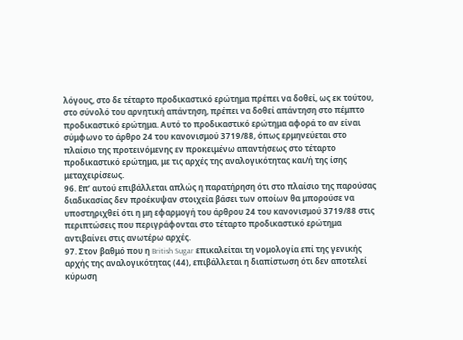λόγους, στο δε τέταρτο προδικαστικό ερώτημα πρέπει να δοθεί, ως εκ τούτου, στο σύνολό του αρνητική απάντηση, πρέπει να δοθεί απάντηση στο πέμπτο προδικαστικό ερώτημα. Αυτό το προδικαστικό ερώτημα αφορά το αν είναι σύμφωνο το άρθρο 24 του κανονισμού 3719/88, όπως ερμηνεύεται στο πλαίσιο της προτεινόμενης εν προκειμένω απαντήσεως στο τέταρτο προδικαστικό ερώτημα, με τις αρχές της αναλογικότητας και/ή της ίσης μεταχειρίσεως.
96. Επ’ αυτού επιβάλλεται απλώς η παρατήρηση ότι στο πλαίσιο της παρούσας διαδικασίας δεν προέκυψαν στοιχεία βάσει των οποίων θα μπορούσε να υποστηριχθεί ότι η μη εφαρμογή του άρθρου 24 του κανονισμού 3719/88 στις περιπτώσεις που περιγράφονται στο τέταρτο προδικαστικό ερώτημα αντιβαίνει στις ανωτέρω αρχές.
97. Στον βαθμό που η British Sugar επικαλείται τη νομολογία επί της γενικής αρχής της αναλογικότητας (44), επιβάλλεται η διαπίστωση ότι δεν αποτελεί κύρωση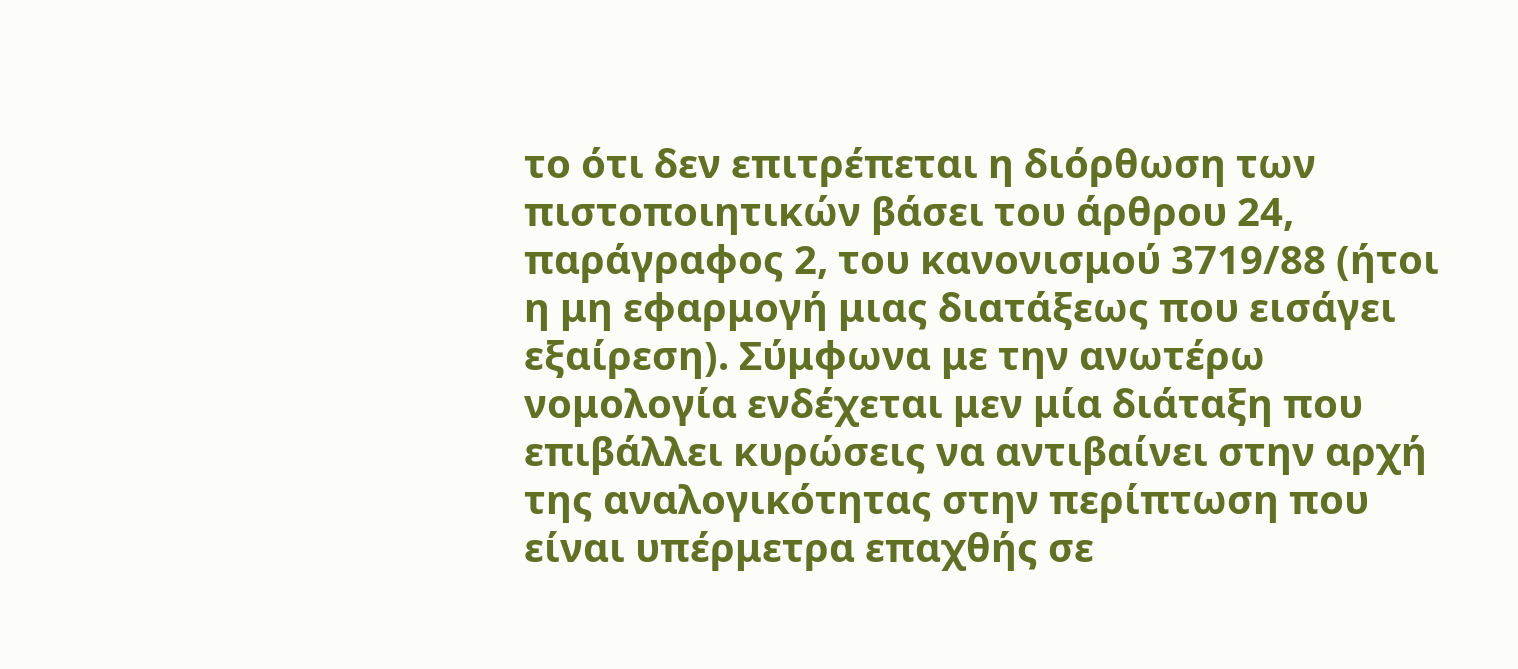το ότι δεν επιτρέπεται η διόρθωση των πιστοποιητικών βάσει του άρθρου 24, παράγραφος 2, του κανονισμού 3719/88 (ήτοι η μη εφαρμογή μιας διατάξεως που εισάγει εξαίρεση). Σύμφωνα με την ανωτέρω νομολογία ενδέχεται μεν μία διάταξη που επιβάλλει κυρώσεις να αντιβαίνει στην αρχή της αναλογικότητας στην περίπτωση που είναι υπέρμετρα επαχθής σε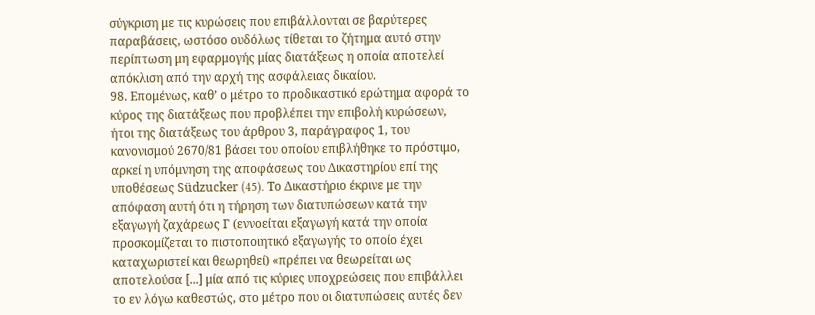σύγκριση με τις κυρώσεις που επιβάλλονται σε βαρύτερες παραβάσεις, ωστόσο ουδόλως τίθεται το ζήτημα αυτό στην περίπτωση μη εφαρμογής μίας διατάξεως η οποία αποτελεί απόκλιση από την αρχή της ασφάλειας δικαίου.
98. Επομένως, καθ’ ο μέτρο το προδικαστικό ερώτημα αφορά το κύρος της διατάξεως που προβλέπει την επιβολή κυρώσεων, ήτοι της διατάξεως του άρθρου 3, παράγραφος 1, του κανονισμού 2670/81 βάσει του οποίου επιβλήθηκε το πρόστιμο, αρκεί η υπόμνηση της αποφάσεως του Δικαστηρίου επί της υποθέσεως Südzucker (45). Το Δικαστήριο έκρινε με την απόφαση αυτή ότι η τήρηση των διατυπώσεων κατά την εξαγωγή ζαχάρεως Γ (εννοείται εξαγωγή κατά την οποία προσκομίζεται το πιστοποιητικό εξαγωγής το οποίο έχει καταχωριστεί και θεωρηθεί) «πρέπει να θεωρείται ως αποτελούσα [...] μία από τις κύριες υποχρεώσεις που επιβάλλει το εν λόγω καθεστώς, στο μέτρο που οι διατυπώσεις αυτές δεν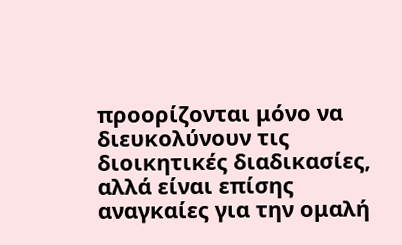προορίζονται μόνο να διευκολύνουν τις διοικητικές διαδικασίες, αλλά είναι επίσης αναγκαίες για την ομαλή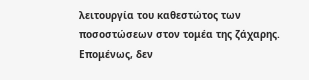λειτουργία του καθεστώτος των ποσοστώσεων στον τομέα της ζάχαρης. Επομένως, δεν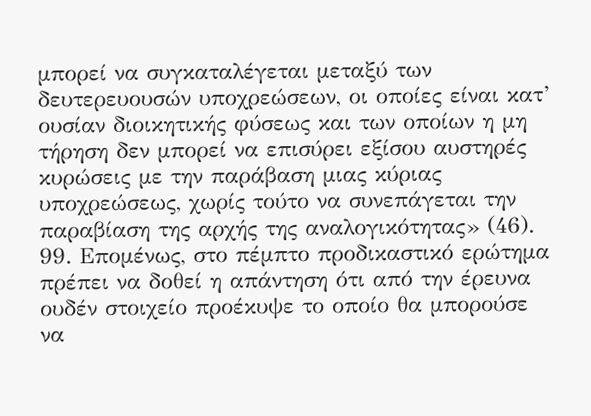μπορεί να συγκαταλέγεται μεταξύ των δευτερευουσών υποχρεώσεων, οι οποίες είναι κατ’ ουσίαν διοικητικής φύσεως και των οποίων η μη τήρηση δεν μπορεί να επισύρει εξίσου αυστηρές κυρώσεις με την παράβαση μιας κύριας υποχρεώσεως, χωρίς τούτο να συνεπάγεται την παραβίαση της αρχής της αναλογικότητας» (46).
99. Επομένως, στο πέμπτο προδικαστικό ερώτημα πρέπει να δοθεί η απάντηση ότι από την έρευνα ουδέν στοιχείο προέκυψε το οποίο θα μπορούσε να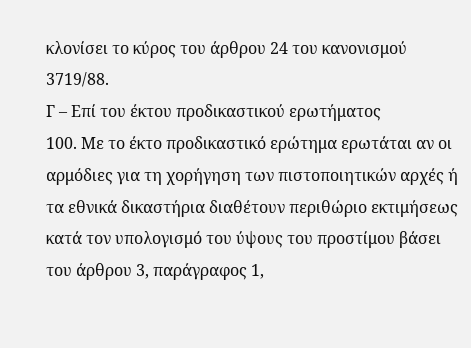κλονίσει το κύρος του άρθρου 24 του κανονισμού 3719/88.
Γ – Επί του έκτου προδικαστικού ερωτήματος
100. Με το έκτο προδικαστικό ερώτημα ερωτάται αν οι αρμόδιες για τη χορήγηση των πιστοποιητικών αρχές ή τα εθνικά δικαστήρια διαθέτουν περιθώριο εκτιμήσεως κατά τον υπολογισμό του ύψους του προστίμου βάσει του άρθρου 3, παράγραφος 1,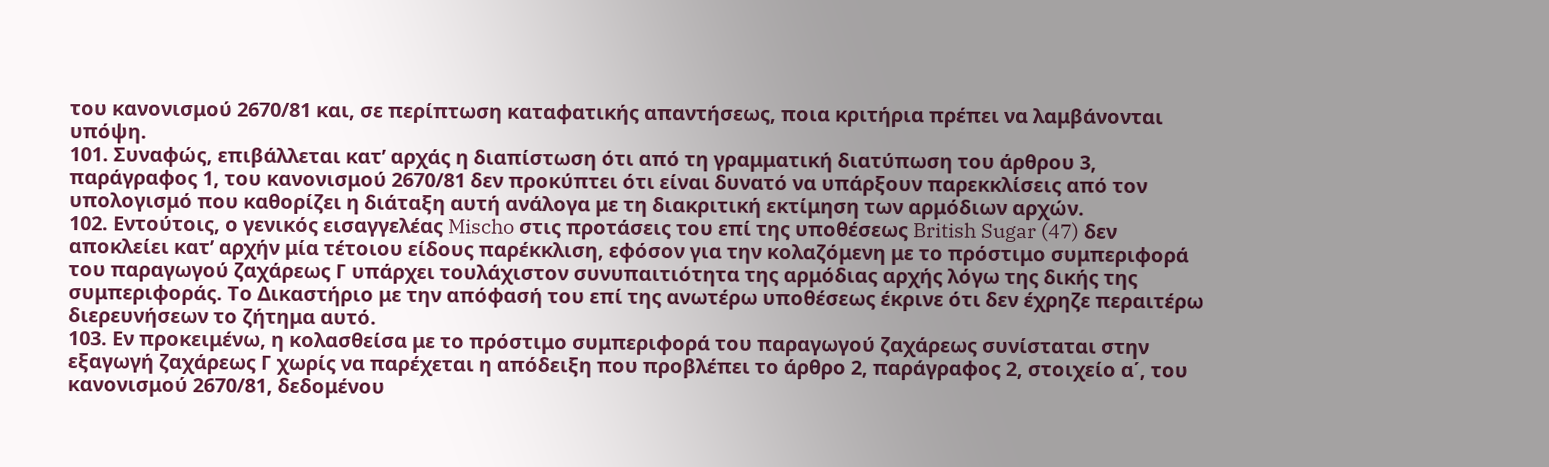του κανονισμού 2670/81 και, σε περίπτωση καταφατικής απαντήσεως, ποια κριτήρια πρέπει να λαμβάνονται υπόψη.
101. Συναφώς, επιβάλλεται κατ’ αρχάς η διαπίστωση ότι από τη γραμματική διατύπωση του άρθρου 3, παράγραφος 1, του κανονισμού 2670/81 δεν προκύπτει ότι είναι δυνατό να υπάρξουν παρεκκλίσεις από τον υπολογισμό που καθορίζει η διάταξη αυτή ανάλογα με τη διακριτική εκτίμηση των αρμόδιων αρχών.
102. Εντούτοις, ο γενικός εισαγγελέας Mischo στις προτάσεις του επί της υποθέσεως British Sugar (47) δεν αποκλείει κατ’ αρχήν μία τέτοιου είδους παρέκκλιση, εφόσον για την κολαζόμενη με το πρόστιμο συμπεριφορά του παραγωγού ζαχάρεως Γ υπάρχει τουλάχιστον συνυπαιτιότητα της αρμόδιας αρχής λόγω της δικής της συμπεριφοράς. Το Δικαστήριο με την απόφασή του επί της ανωτέρω υποθέσεως έκρινε ότι δεν έχρηζε περαιτέρω διερευνήσεων το ζήτημα αυτό.
103. Εν προκειμένω, η κολασθείσα με το πρόστιμο συμπεριφορά του παραγωγού ζαχάρεως συνίσταται στην εξαγωγή ζαχάρεως Γ χωρίς να παρέχεται η απόδειξη που προβλέπει το άρθρο 2, παράγραφος 2, στοιχείο α΄, του κανονισμού 2670/81, δεδομένου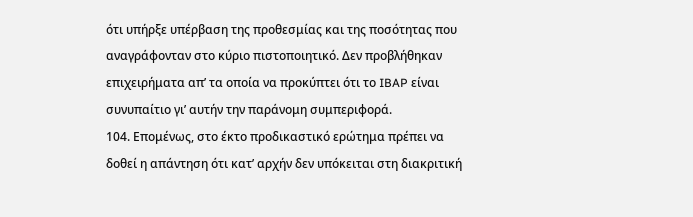ότι υπήρξε υπέρβαση της προθεσμίας και της ποσότητας που αναγράφονταν στο κύριο πιστοποιητικό. Δεν προβλήθηκαν επιχειρήματα απ’ τα οποία να προκύπτει ότι το IBAP είναι συνυπαίτιο γι’ αυτήν την παράνομη συμπεριφορά.
104. Επομένως, στο έκτο προδικαστικό ερώτημα πρέπει να δοθεί η απάντηση ότι κατ’ αρχήν δεν υπόκειται στη διακριτική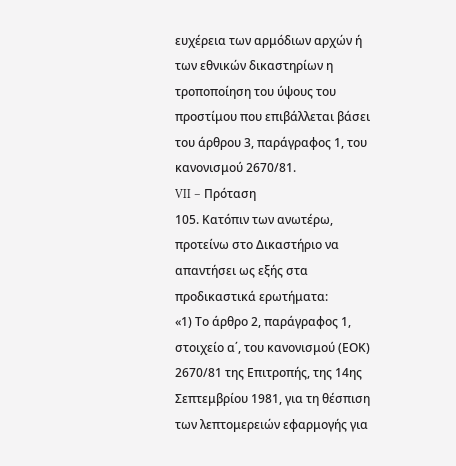ευχέρεια των αρμόδιων αρχών ή των εθνικών δικαστηρίων η τροποποίηση του ύψους του προστίμου που επιβάλλεται βάσει του άρθρου 3, παράγραφος 1, του κανονισμού 2670/81.
VII – Πρόταση
105. Κατόπιν των ανωτέρω, προτείνω στο Δικαστήριο να απαντήσει ως εξής στα προδικαστικά ερωτήματα:
«1) Το άρθρο 2, παράγραφος 1, στοιχείο α΄, του κανονισμού (ΕΟΚ) 2670/81 της Επιτροπής, της 14ης Σεπτεμβρίου 1981, για τη θέσπιση των λεπτομερειών εφαρμογής για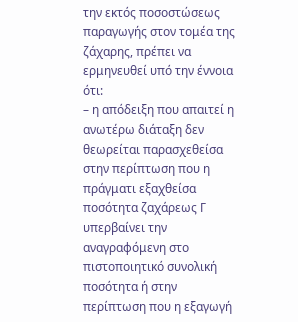την εκτός ποσοστώσεως παραγωγής στον τομέα της ζάχαρης, πρέπει να ερμηνευθεί υπό την έννοια ότι:
– η απόδειξη που απαιτεί η ανωτέρω διάταξη δεν θεωρείται παρασχεθείσα στην περίπτωση που η πράγματι εξαχθείσα ποσότητα ζαχάρεως Γ υπερβαίνει την αναγραφόμενη στο πιστοποιητικό συνολική ποσότητα ή στην περίπτωση που η εξαγωγή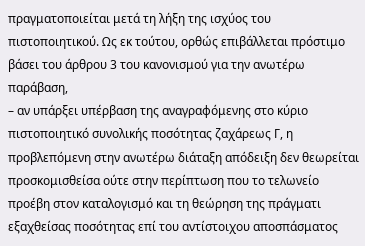πραγματοποιείται μετά τη λήξη της ισχύος του πιστοποιητικού. Ως εκ τούτου, ορθώς επιβάλλεται πρόστιμο βάσει του άρθρου 3 του κανονισμού για την ανωτέρω παράβαση,
– αν υπάρξει υπέρβαση της αναγραφόμενης στο κύριο πιστοποιητικό συνολικής ποσότητας ζαχάρεως Γ, η προβλεπόμενη στην ανωτέρω διάταξη απόδειξη δεν θεωρείται προσκομισθείσα ούτε στην περίπτωση που το τελωνείο προέβη στον καταλογισμό και τη θεώρηση της πράγματι εξαχθείσας ποσότητας επί του αντίστοιχου αποσπάσματος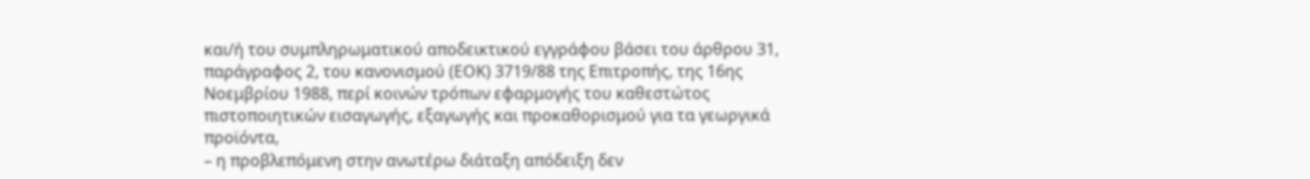και/ή του συμπληρωματικού αποδεικτικού εγγράφου βάσει του άρθρου 31, παράγραφος 2, του κανονισμού (ΕΟΚ) 3719/88 της Επιτροπής, της 16ης Νοεμβρίου 1988, περί κοινών τρόπων εφαρμογής του καθεστώτος πιστοποιητικών εισαγωγής, εξαγωγής και προκαθορισμού για τα γεωργικά προϊόντα,
– η προβλεπόμενη στην ανωτέρω διάταξη απόδειξη δεν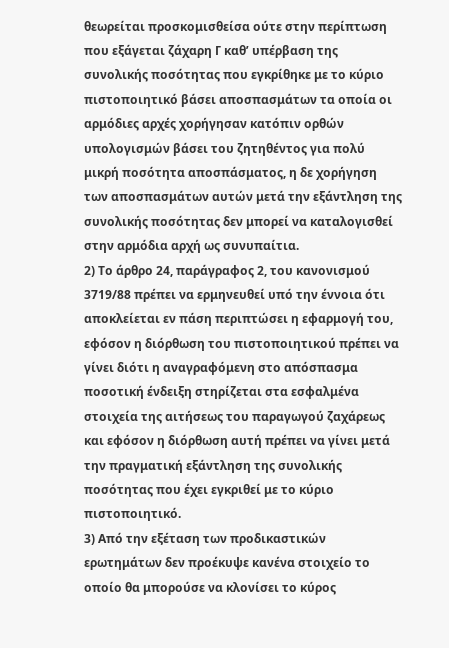θεωρείται προσκομισθείσα ούτε στην περίπτωση που εξάγεται ζάχαρη Γ καθ’ υπέρβαση της συνολικής ποσότητας που εγκρίθηκε με το κύριο πιστοποιητικό βάσει αποσπασμάτων τα οποία οι αρμόδιες αρχές χορήγησαν κατόπιν ορθών υπολογισμών βάσει του ζητηθέντος για πολύ μικρή ποσότητα αποσπάσματος, η δε χορήγηση των αποσπασμάτων αυτών μετά την εξάντληση της συνολικής ποσότητας δεν μπορεί να καταλογισθεί στην αρμόδια αρχή ως συνυπαίτια.
2) Το άρθρο 24, παράγραφος 2, του κανονισμού 3719/88 πρέπει να ερμηνευθεί υπό την έννοια ότι αποκλείεται εν πάση περιπτώσει η εφαρμογή του, εφόσον η διόρθωση του πιστοποιητικού πρέπει να γίνει διότι η αναγραφόμενη στο απόσπασμα ποσοτική ένδειξη στηρίζεται στα εσφαλμένα στοιχεία της αιτήσεως του παραγωγού ζαχάρεως και εφόσον η διόρθωση αυτή πρέπει να γίνει μετά την πραγματική εξάντληση της συνολικής ποσότητας που έχει εγκριθεί με το κύριο πιστοποιητικό.
3) Από την εξέταση των προδικαστικών ερωτημάτων δεν προέκυψε κανένα στοιχείο το οποίο θα μπορούσε να κλονίσει το κύρος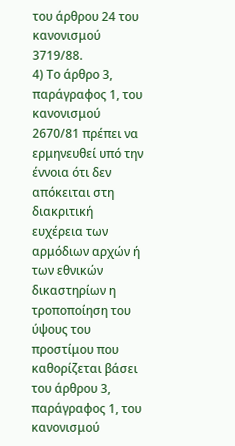του άρθρου 24 του κανονισμού 3719/88.
4) Το άρθρο 3, παράγραφος 1, του κανονισμού 2670/81 πρέπει να ερμηνευθεί υπό την έννοια ότι δεν απόκειται στη διακριτική ευχέρεια των αρμόδιων αρχών ή των εθνικών δικαστηρίων η τροποποίηση του ύψους του προστίμου που καθορίζεται βάσει του άρθρου 3, παράγραφος 1, του κανονισμού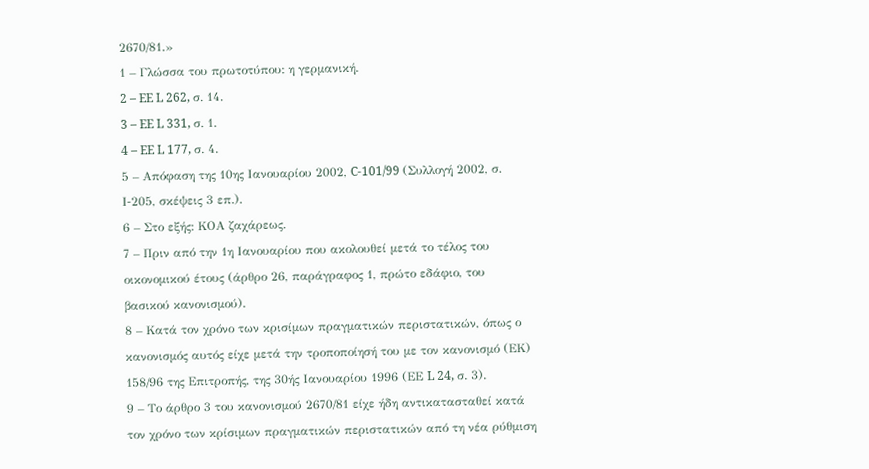2670/81.»
1 – Γλώσσα του πρωτοτύπου: η γερμανική.
2 – EE L 262, σ. 14.
3 – EE L 331, σ. 1.
4 – EE L 177, σ. 4.
5 – Απόφαση της 10ης Ιανουαρίου 2002, C-101/99 (Συλλογή 2002, σ. Ι‑205, σκέψεις 3 επ.).
6 – Στο εξής: ΚΟΑ ζαχάρεως.
7 – Πριν από την 1η Ιανουαρίου που ακολουθεί μετά το τέλος του οικονομικού έτους (άρθρο 26, παράγραφος 1, πρώτο εδάφιο, του βασικού κανονισμού).
8 – Κατά τον χρόνο των κρισίμων πραγματικών περιστατικών, όπως ο κανονισμός αυτός είχε μετά την τροποποίησή του με τον κανονισμό (ΕΚ) 158/96 της Επιτροπής, της 30ής Ιανουαρίου 1996 (ΕΕ L 24, σ. 3).
9 – Το άρθρο 3 του κανονισμού 2670/81 είχε ήδη αντικατασταθεί κατά τον χρόνο των κρίσιμων πραγματικών περιστατικών από τη νέα ρύθμιση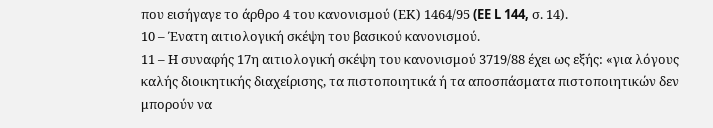που εισήγαγε το άρθρο 4 του κανονισμού (ΕΚ) 1464/95 (EE L 144, σ. 14).
10 – Ένατη αιτιολογική σκέψη του βασικού κανονισμού.
11 – Η συναφής 17η αιτιολογική σκέψη του κανονισμού 3719/88 έχει ως εξής: «για λόγους καλής διοικητικής διαχείρισης, τα πιστοποιητικά ή τα αποσπάσματα πιστοποιητικών δεν μπορούν να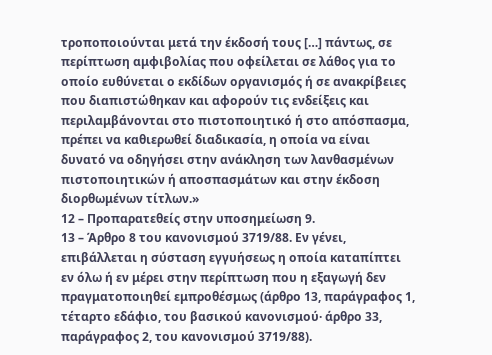τροποποιούνται μετά την έκδοσή τους […] πάντως, σε περίπτωση αμφιβολίας που οφείλεται σε λάθος για το οποίο ευθύνεται ο εκδίδων οργανισμός ή σε ανακρίβειες που διαπιστώθηκαν και αφορούν τις ενδείξεις και περιλαμβάνονται στο πιστοποιητικό ή στο απόσπασμα, πρέπει να καθιερωθεί διαδικασία, η οποία να είναι δυνατό να οδηγήσει στην ανάκληση των λανθασμένων πιστοποιητικών ή αποσπασμάτων και στην έκδοση διορθωμένων τίτλων.»
12 – Προπαρατεθείς στην υποσημείωση 9.
13 – Άρθρο 8 του κανονισμού 3719/88. Εν γένει, επιβάλλεται η σύσταση εγγυήσεως η οποία καταπίπτει εν όλω ή εν μέρει στην περίπτωση που η εξαγωγή δεν πραγματοποιηθεί εμπροθέσμως (άρθρο 13, παράγραφος 1, τέταρτο εδάφιο, του βασικού κανονισμού· άρθρο 33, παράγραφος 2, του κανονισμού 3719/88).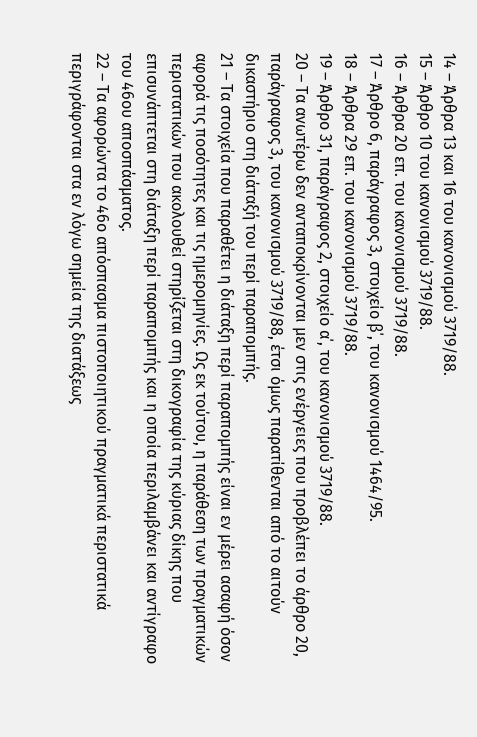14 – Άρθρα 13 και 16 του κανονισμού 3719/88.
15 – Άρθρο 10 του κανονισμού 3719/88.
16 – Άρθρα 20 επ. του κανονισμού 3719/88.
17 – Άρθρο 6, παράγραφος 3, στοιχείο β΄, του κανονισμού 1464/95.
18 – Άρθρα 29 επ. του κανονισμού 3719/88.
19 – Άρθρο 31, παράγραφος 2, στοιχείο α΄, του κανονισμού 3719/88.
20 – Τα ανωτέρω δεν ανταποκρίνονται μεν στις ενέργειες που προβλέπει το άρθρο 20, παράγραφος 3, του κανονισμού 3719/88, έτσι όμως παρατίθενται από το αιτούν δικαστήριο στη διάταξή του περί παραπομπής.
21 – Τα στοιχεία που παραθέτει η διάταξη περί παραπομπής είναι εν μέρει ασαφή όσον αφορά τις ποσότητες και τις ημερομηνίες. Ως εκ τούτου, η παράθεση των πραγματικών περιστατικών που ακολουθεί στηρίζεται στη δικογραφία της κύριας δίκης που επισυνάπτεται στη διάταξη περί παραπομπής και η οποία περιλαμβάνει και αντίγραφο του 46ου αποσπάσματος.
22 – Τα αφορώντα το 46ο απόσπασμα πιστοποιητικού πραγματικά περιστατικά περιγράφονται στα εν λόγω σημεία της διατάξεως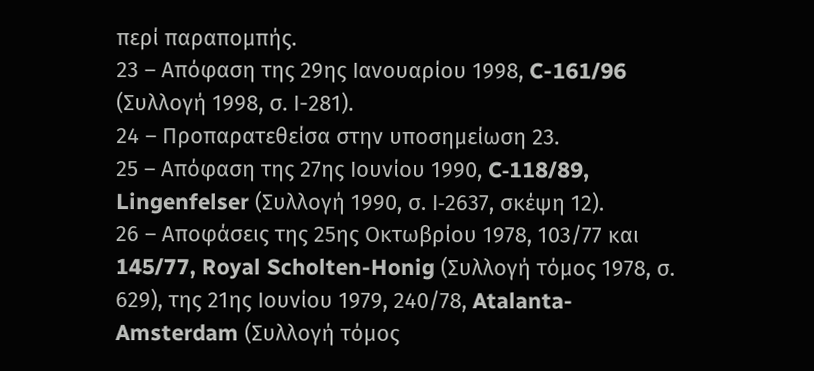περί παραπομπής.
23 – Απόφαση της 29ης Ιανουαρίου 1998, C-161/96 (Συλλογή 1998, σ. Ι-281).
24 – Προπαρατεθείσα στην υποσημείωση 23.
25 – Απόφαση της 27ης Ιουνίου 1990, C‑118/89, Lingenfelser (Συλλογή 1990, σ. Ι‑2637, σκέψη 12).
26 – Αποφάσεις της 25ης Οκτωβρίου 1978, 103/77 και 145/77, Royal Scholten-Honig (Συλλογή τόμος 1978, σ. 629), της 21ης Ιουνίου 1979, 240/78, Atalanta-Amsterdam (Συλλογή τόμος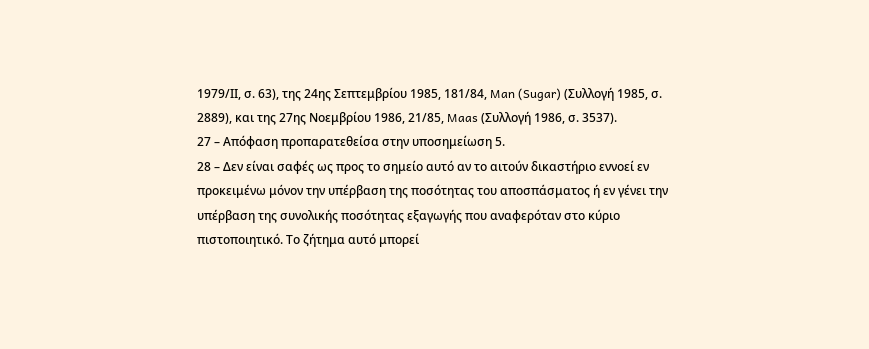1979/ΙΙ, σ. 63), της 24ης Σεπτεμβρίου 1985, 181/84, Man (Sugar) (Συλλογή 1985, σ. 2889), και της 27ης Νοεμβρίου 1986, 21/85, Maas (Συλλογή 1986, σ. 3537).
27 – Απόφαση προπαρατεθείσα στην υποσημείωση 5.
28 – Δεν είναι σαφές ως προς το σημείο αυτό αν το αιτούν δικαστήριο εννοεί εν προκειμένω μόνον την υπέρβαση της ποσότητας του αποσπάσματος ή εν γένει την υπέρβαση της συνολικής ποσότητας εξαγωγής που αναφερόταν στο κύριο πιστοποιητικό. Το ζήτημα αυτό μπορεί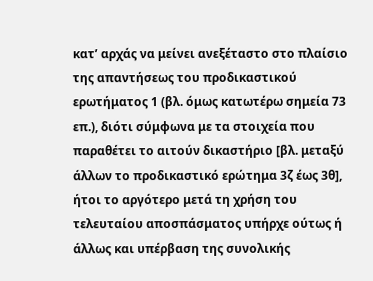κατ’ αρχάς να μείνει ανεξέταστο στο πλαίσιο της απαντήσεως του προδικαστικού ερωτήματος 1 (βλ. όμως κατωτέρω σημεία 73 επ.), διότι σύμφωνα με τα στοιχεία που παραθέτει το αιτούν δικαστήριο [βλ. μεταξύ άλλων το προδικαστικό ερώτημα 3ζ έως 3θ], ήτοι το αργότερο μετά τη χρήση του τελευταίου αποσπάσματος υπήρχε ούτως ή άλλως και υπέρβαση της συνολικής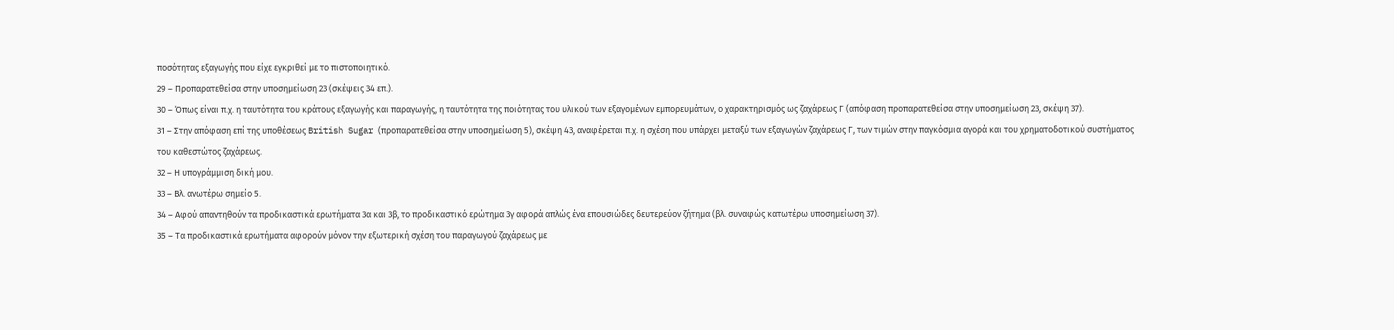ποσότητας εξαγωγής που είχε εγκριθεί με το πιστοποιητικό.
29 – Προπαρατεθείσα στην υποσημείωση 23 (σκέψεις 34 επ.).
30 – Όπως είναι π.χ. η ταυτότητα του κράτους εξαγωγής και παραγωγής, η ταυτότητα της ποιότητας του υλικού των εξαγομένων εμπορευμάτων, ο χαρακτηρισμός ως ζαχάρεως Γ (απόφαση προπαρατεθείσα στην υποσημείωση 23, σκέψη 37).
31 – Στην απόφαση επί της υποθέσεως British Sugar (προπαρατεθείσα στην υποσημείωση 5), σκέψη 43, αναφέρεται π.χ. η σχέση που υπάρχει μεταξύ των εξαγωγών ζαχάρεως Γ, των τιμών στην παγκόσμια αγορά και του χρηματοδοτικού συστήματος του καθεστώτος ζαχάρεως.
32 – Η υπογράμμιση δική μου.
33 – Βλ. ανωτέρω σημείο 5.
34 – Αφού απαντηθούν τα προδικαστικά ερωτήματα 3α και 3β, το προδικαστικό ερώτημα 3γ αφορά απλώς ένα επουσιώδες δευτερεύον ζήτημα (βλ. συναφώς κατωτέρω υποσημείωση 37).
35 – Τα προδικαστικά ερωτήματα αφορούν μόνον την εξωτερική σχέση του παραγωγού ζαχάρεως με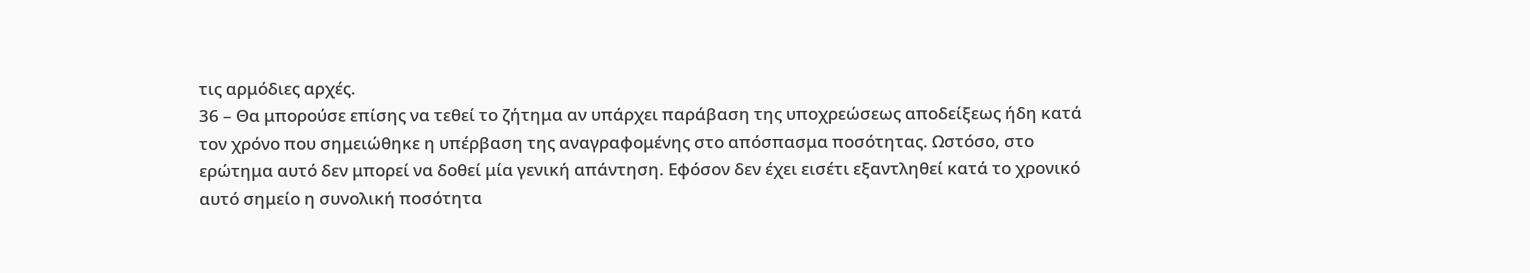τις αρμόδιες αρχές.
36 – Θα μπορούσε επίσης να τεθεί το ζήτημα αν υπάρχει παράβαση της υποχρεώσεως αποδείξεως ήδη κατά τον χρόνο που σημειώθηκε η υπέρβαση της αναγραφομένης στο απόσπασμα ποσότητας. Ωστόσο, στο ερώτημα αυτό δεν μπορεί να δοθεί μία γενική απάντηση. Εφόσον δεν έχει εισέτι εξαντληθεί κατά το χρονικό αυτό σημείο η συνολική ποσότητα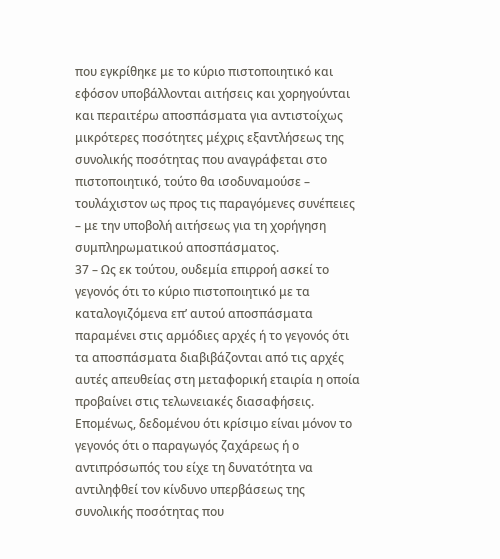που εγκρίθηκε με το κύριο πιστοποιητικό και εφόσον υποβάλλονται αιτήσεις και χορηγούνται και περαιτέρω αποσπάσματα για αντιστοίχως μικρότερες ποσότητες μέχρις εξαντλήσεως της συνολικής ποσότητας που αναγράφεται στο πιστοποιητικό, τούτο θα ισοδυναμούσε – τουλάχιστον ως προς τις παραγόμενες συνέπειες – με την υποβολή αιτήσεως για τη χορήγηση συμπληρωματικού αποσπάσματος.
37 – Ως εκ τούτου, ουδεμία επιρροή ασκεί το γεγονός ότι το κύριο πιστοποιητικό με τα καταλογιζόμενα επ’ αυτού αποσπάσματα παραμένει στις αρμόδιες αρχές ή το γεγονός ότι τα αποσπάσματα διαβιβάζονται από τις αρχές αυτές απευθείας στη μεταφορική εταιρία η οποία προβαίνει στις τελωνειακές διασαφήσεις. Επομένως, δεδομένου ότι κρίσιμο είναι μόνον το γεγονός ότι ο παραγωγός ζαχάρεως ή ο αντιπρόσωπός του είχε τη δυνατότητα να αντιληφθεί τον κίνδυνο υπερβάσεως της συνολικής ποσότητας που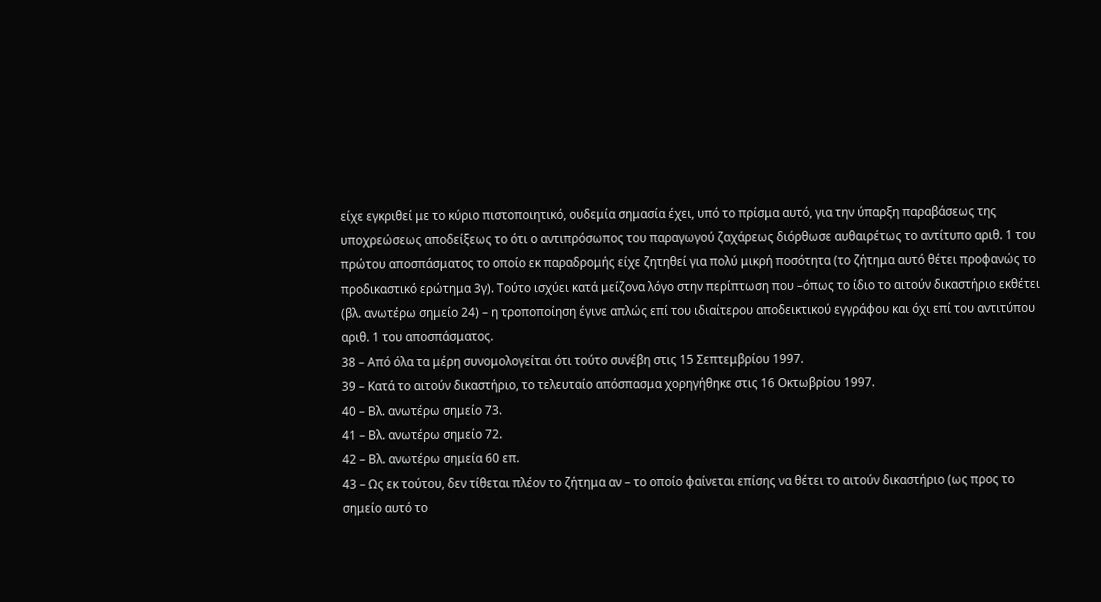είχε εγκριθεί με το κύριο πιστοποιητικό, ουδεμία σημασία έχει, υπό το πρίσμα αυτό, για την ύπαρξη παραβάσεως της υποχρεώσεως αποδείξεως το ότι ο αντιπρόσωπος του παραγωγού ζαχάρεως διόρθωσε αυθαιρέτως το αντίτυπο αριθ. 1 του πρώτου αποσπάσματος το οποίο εκ παραδρομής είχε ζητηθεί για πολύ μικρή ποσότητα (το ζήτημα αυτό θέτει προφανώς το προδικαστικό ερώτημα 3γ). Τούτο ισχύει κατά μείζονα λόγο στην περίπτωση που –όπως το ίδιο το αιτούν δικαστήριο εκθέτει (βλ. ανωτέρω σημείο 24) – η τροποποίηση έγινε απλώς επί του ιδιαίτερου αποδεικτικού εγγράφου και όχι επί του αντιτύπου αριθ. 1 του αποσπάσματος.
38 – Από όλα τα μέρη συνομολογείται ότι τούτο συνέβη στις 15 Σεπτεμβρίου 1997.
39 – Κατά το αιτούν δικαστήριο, το τελευταίο απόσπασμα χορηγήθηκε στις 16 Οκτωβρίου 1997.
40 – Βλ. ανωτέρω σημείο 73.
41 – Βλ. ανωτέρω σημείο 72.
42 – Βλ. ανωτέρω σημεία 60 επ.
43 – Ως εκ τούτου, δεν τίθεται πλέον το ζήτημα αν – το οποίο φαίνεται επίσης να θέτει το αιτούν δικαστήριο (ως προς το σημείο αυτό το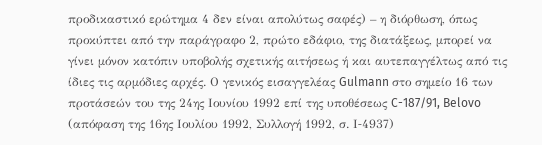προδικαστικό ερώτημα 4 δεν είναι απολύτως σαφές) – η διόρθωση, όπως προκύπτει από την παράγραφο 2, πρώτο εδάφιο, της διατάξεως, μπορεί να γίνει μόνον κατόπιν υποβολής σχετικής αιτήσεως ή και αυτεπαγγέλτως από τις ίδιες τις αρμόδιες αρχές. Ο γενικός εισαγγελέας Gulmann στο σημείο 16 των προτάσεών του της 24ης Ιουνίου 1992 επί της υποθέσεως C-187/91, Belovo (απόφαση της 16ης Ιουλίου 1992, Συλλογή 1992, σ. Ι‑4937)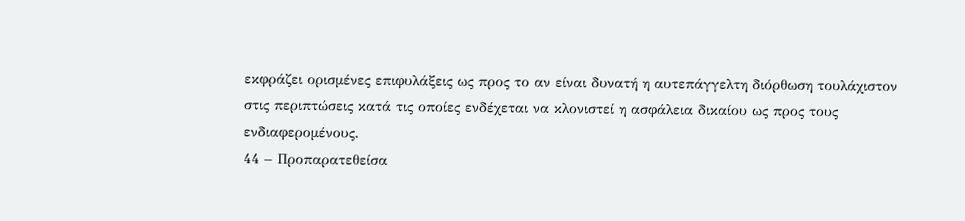εκφράζει ορισμένες επιφυλάξεις ως προς το αν είναι δυνατή η αυτεπάγγελτη διόρθωση τουλάχιστον στις περιπτώσεις κατά τις οποίες ενδέχεται να κλονιστεί η ασφάλεια δικαίου ως προς τους ενδιαφερομένους.
44 – Προπαρατεθείσα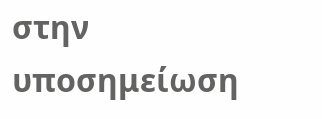στην υποσημείωση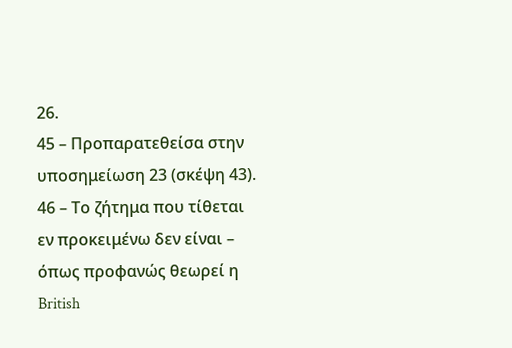26.
45 – Προπαρατεθείσα στην υποσημείωση 23 (σκέψη 43).
46 – Το ζήτημα που τίθεται εν προκειμένω δεν είναι – όπως προφανώς θεωρεί η British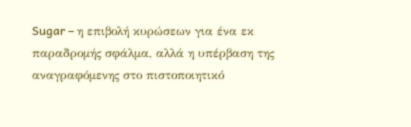Sugar – η επιβολή κυρώσεων για ένα εκ παραδρομής σφάλμα, αλλά η υπέρβαση της αναγραφόμενης στο πιστοποιητικό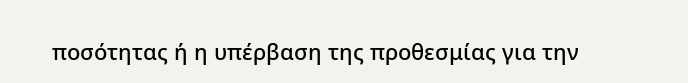ποσότητας ή η υπέρβαση της προθεσμίας για την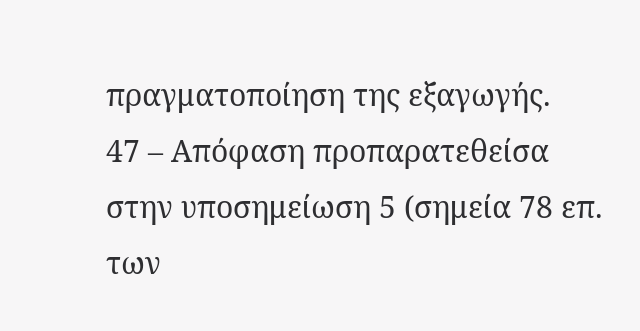πραγματοποίηση της εξαγωγής.
47 – Απόφαση προπαρατεθείσα στην υποσημείωση 5 (σημεία 78 επ. των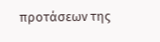προτάσεων της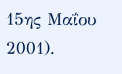15ης Μαΐου 2001).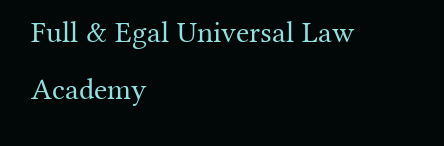Full & Egal Universal Law Academy